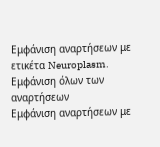Εμφάνιση αναρτήσεων με ετικέτα Neuroplasm. Εμφάνιση όλων των αναρτήσεων
Εμφάνιση αναρτήσεων με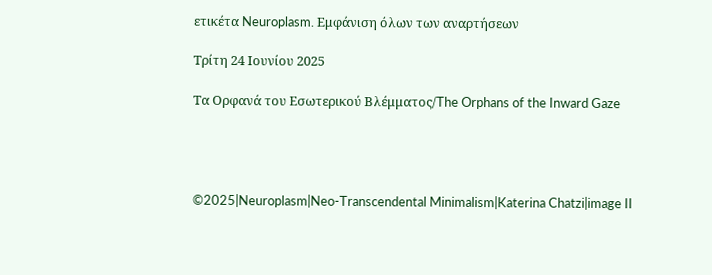ετικέτα Neuroplasm. Εμφάνιση όλων των αναρτήσεων

Τρίτη 24 Ιουνίου 2025

Τα Ορφανά του Εσωτερικού Βλέμματος/The Orphans of the Inward Gaze




©2025|Neuroplasm|Neo-Transcendental Minimalism|Katerina Chatzi|image II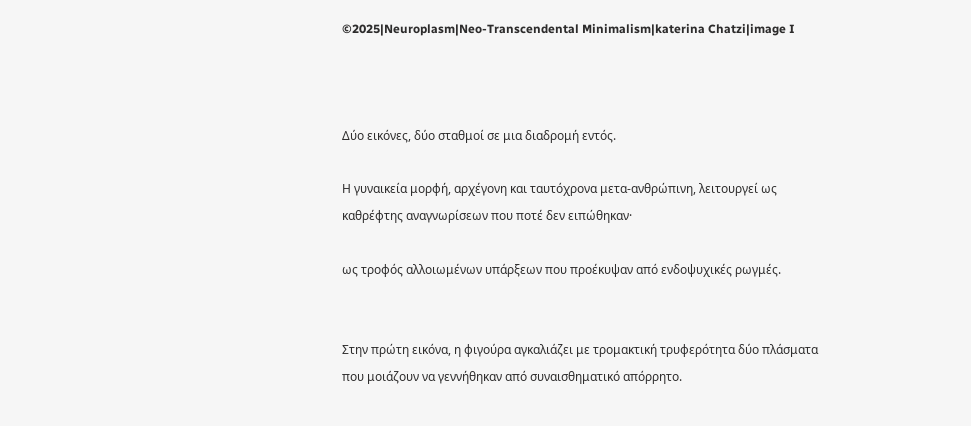©2025|Neuroplasm|Neo-Transcendental Minimalism|katerina Chatzi|image I



Δύο εικόνες, δύο σταθμοί σε μια διαδρομή εντός.

Η γυναικεία μορφή, αρχέγονη και ταυτόχρονα μετα-ανθρώπινη, λειτουργεί ως καθρέφτης αναγνωρίσεων που ποτέ δεν ειπώθηκαν·

ως τροφός αλλοιωμένων υπάρξεων που προέκυψαν από ενδοψυχικές ρωγμές.


Στην πρώτη εικόνα, η φιγούρα αγκαλιάζει με τρομακτική τρυφερότητα δύο πλάσματα που μοιάζουν να γεννήθηκαν από συναισθηματικό απόρρητο.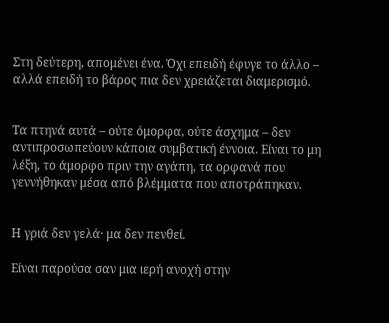Στη δεύτερη, απομένει ένα. Όχι επειδή έφυγε το άλλο – αλλά επειδή το βάρος πια δεν χρειάζεται διαμερισμό.


Τα πτηνά αυτά – ούτε όμορφα, ούτε άσχημα – δεν αντιπροσωπεύουν κάποια συμβατική έννοια. Είναι το μη λέξη, το άμορφο πριν την αγάπη, τα ορφανά που γεννήθηκαν μέσα από βλέμματα που αποτράπηκαν.


Η γριά δεν γελά· μα δεν πενθεί.

Είναι παρούσα σαν μια ιερή ανοχή στην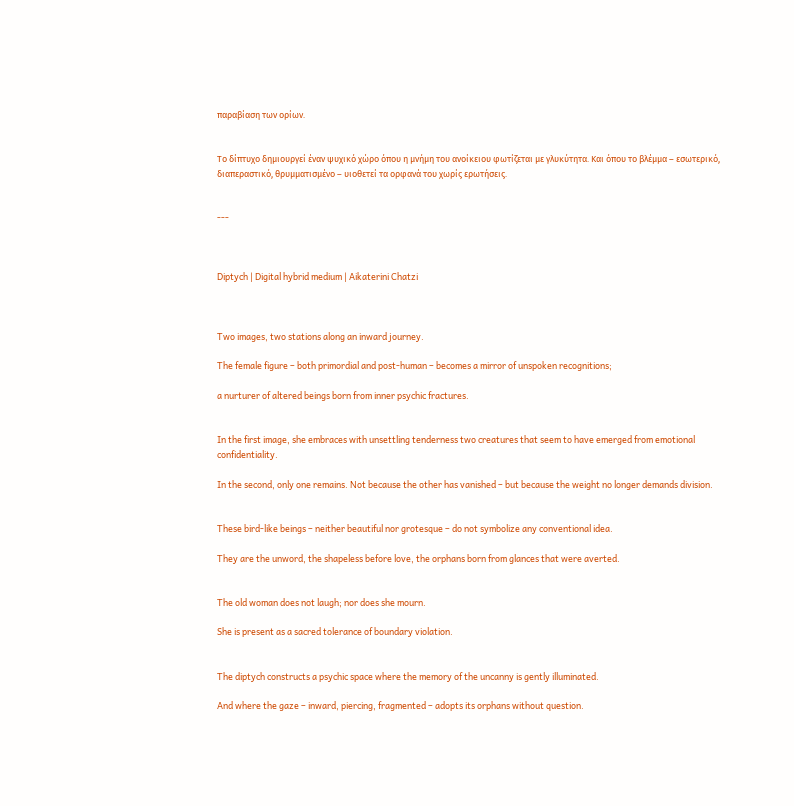παραβίαση των ορίων.


Το δίπτυχο δημιουργεί έναν ψυχικό χώρο όπου η μνήμη του ανοίκειου φωτίζεται με γλυκύτητα. Και όπου το βλέμμα – εσωτερικό, διαπεραστικό, θρυμματισμένο – υιοθετεί τα ορφανά του χωρίς ερωτήσεις.


---



Diptych | Digital hybrid medium | Aikaterini Chatzi



Two images, two stations along an inward journey.

The female figure – both primordial and post-human – becomes a mirror of unspoken recognitions;

a nurturer of altered beings born from inner psychic fractures.


In the first image, she embraces with unsettling tenderness two creatures that seem to have emerged from emotional confidentiality.

In the second, only one remains. Not because the other has vanished – but because the weight no longer demands division.


These bird-like beings – neither beautiful nor grotesque – do not symbolize any conventional idea.

They are the unword, the shapeless before love, the orphans born from glances that were averted.


The old woman does not laugh; nor does she mourn.

She is present as a sacred tolerance of boundary violation.


The diptych constructs a psychic space where the memory of the uncanny is gently illuminated.

And where the gaze – inward, piercing, fragmented – adopts its orphans without question.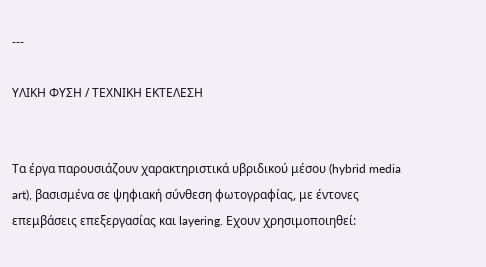---

ΥΛΙΚΗ ΦΥΣΗ / ΤΕΧΝΙΚΗ ΕΚΤΕΛΕΣΗ


Τα έργα παρουσιάζουν χαρακτηριστικά υβριδικού μέσου (hybrid media art), βασισμένα σε ψηφιακή σύνθεση φωτογραφίας, με έντονες επεμβάσεις επεξεργασίας και layering. Εχουν χρησιμοποιηθεί: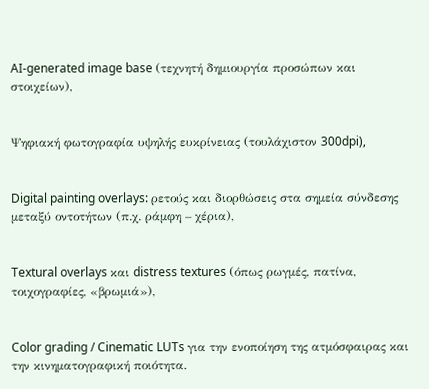AI-generated image base (τεχνητή δημιουργία προσώπων και στοιχείων),


Ψηφιακή φωτογραφία υψηλής ευκρίνειας (τουλάχιστον 300dpi),


Digital painting overlays: ρετούς και διορθώσεις στα σημεία σύνδεσης μεταξύ οντοτήτων (π.χ. ράμφη – χέρια),


Textural overlays και distress textures (όπως ρωγμές, πατίνα, τοιχογραφίες, «βρωμιά»),


Color grading / Cinematic LUTs για την ενοποίηση της ατμόσφαιρας και την κινηματογραφική ποιότητα.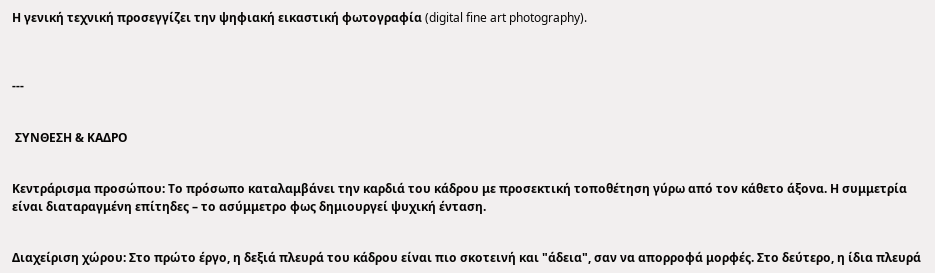Η γενική τεχνική προσεγγίζει την ψηφιακή εικαστική φωτογραφία (digital fine art photography).



---


 ΣΥΝΘΕΣΗ & ΚΑΔΡΟ


Κεντράρισμα προσώπου: Το πρόσωπο καταλαμβάνει την καρδιά του κάδρου με προσεκτική τοποθέτηση γύρω από τον κάθετο άξονα. Η συμμετρία είναι διαταραγμένη επίτηδες – το ασύμμετρο φως δημιουργεί ψυχική ένταση.


Διαχείριση χώρου: Στο πρώτο έργο, η δεξιά πλευρά του κάδρου είναι πιο σκοτεινή και "άδεια", σαν να απορροφά μορφές. Στο δεύτερο, η ίδια πλευρά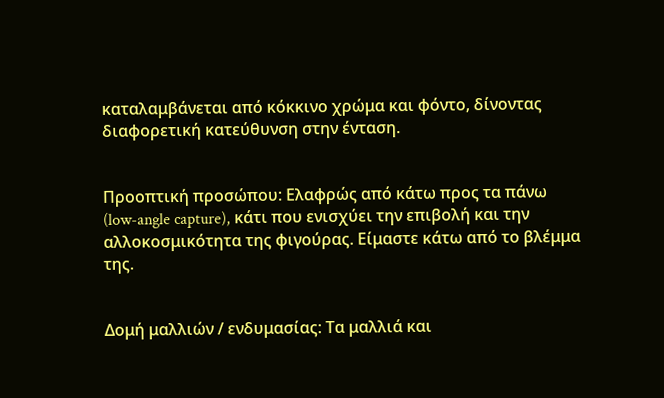καταλαμβάνεται από κόκκινο χρώμα και φόντο, δίνοντας διαφορετική κατεύθυνση στην ένταση.


Προοπτική προσώπου: Ελαφρώς από κάτω προς τα πάνω (low-angle capture), κάτι που ενισχύει την επιβολή και την αλλοκοσμικότητα της φιγούρας. Είμαστε κάτω από το βλέμμα της.


Δομή μαλλιών / ενδυμασίας: Τα μαλλιά και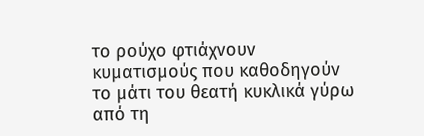το ρούχο φτιάχνουν κυματισμούς που καθοδηγούν το μάτι του θεατή κυκλικά γύρω από τη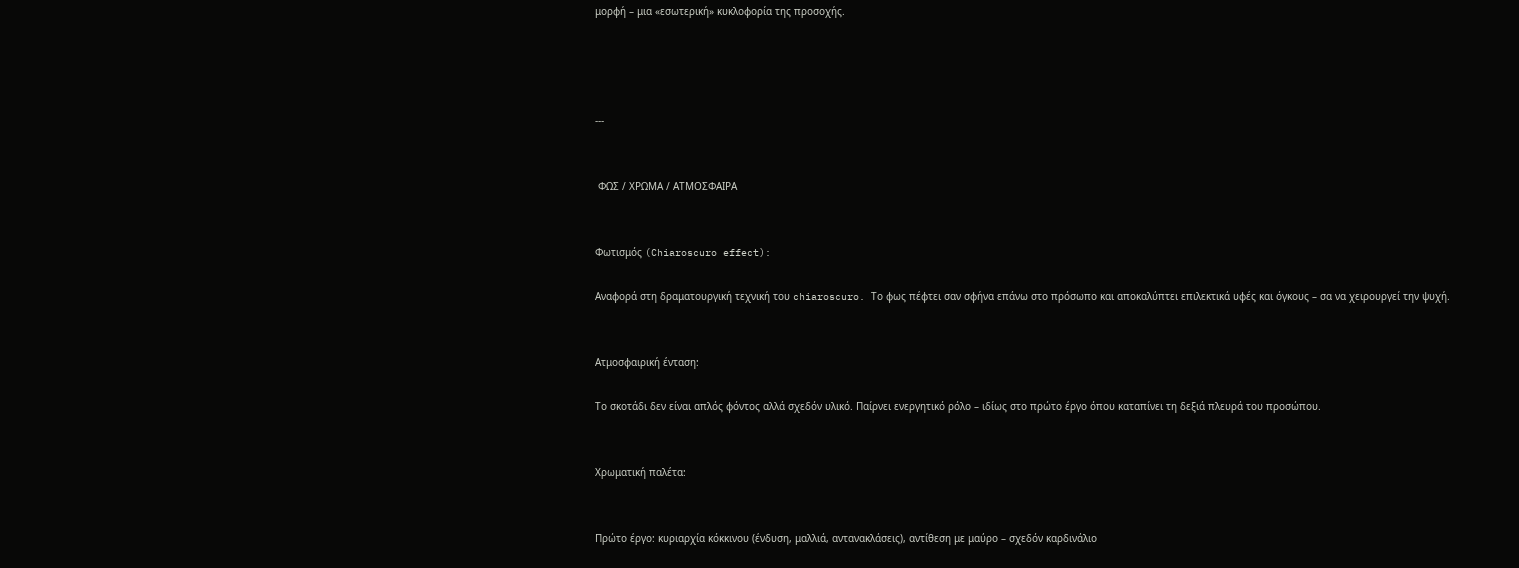μορφή – μια «εσωτερική» κυκλοφορία της προσοχής.




---


 ΦΩΣ / ΧΡΩΜΑ / ΑΤΜΟΣΦΑΙΡΑ


Φωτισμός (Chiaroscuro effect):

Αναφορά στη δραματουργική τεχνική του chiaroscuro. Το φως πέφτει σαν σφήνα επάνω στο πρόσωπο και αποκαλύπτει επιλεκτικά υφές και όγκους – σα να χειρουργεί την ψυχή.


Ατμοσφαιρική ένταση:

Το σκοτάδι δεν είναι απλός φόντος αλλά σχεδόν υλικό. Παίρνει ενεργητικό ρόλο – ιδίως στο πρώτο έργο όπου καταπίνει τη δεξιά πλευρά του προσώπου.


Χρωματική παλέτα:


Πρώτο έργο: κυριαρχία κόκκινου (ένδυση, μαλλιά, αντανακλάσεις), αντίθεση με μαύρο – σχεδόν καρδινάλιο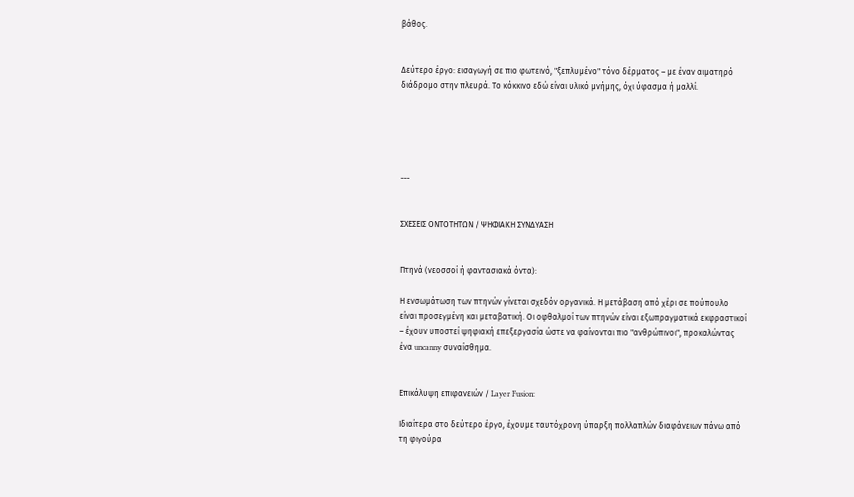βάθος.


Δεύτερο έργο: εισαγωγή σε πιο φωτεινό, "ξεπλυμένο" τόνο δέρματος – με έναν αιματηρό διάδρομο στην πλευρά. Το κόκκινο εδώ είναι υλικό μνήμης, όχι ύφασμα ή μαλλί.





---


ΣΧΕΣΕΙΣ ΟΝΤΟΤΗΤΩΝ / ΨΗΦΙΑΚΗ ΣΥΝΔΥΑΣΗ


Πτηνά (νεοσσοί ή φαντασιακά όντα):

Η ενσωμάτωση των πτηνών γίνεται σχεδόν οργανικά. Η μετάβαση από χέρι σε πούπουλο είναι προσεγμένη και μεταβατική. Οι οφθαλμοί των πτηνών είναι εξωπραγματικά εκφραστικοί – έχουν υποστεί ψηφιακή επεξεργασία ώστε να φαίνονται πιο "ανθρώπινοι", προκαλώντας ένα uncanny συναίσθημα.


Επικάλυψη επιφανειών / Layer Fusion:

Ιδιαίτερα στο δεύτερο έργο, έχουμε ταυτόχρονη ύπαρξη πολλαπλών διαφάνειων πάνω από τη φιγούρα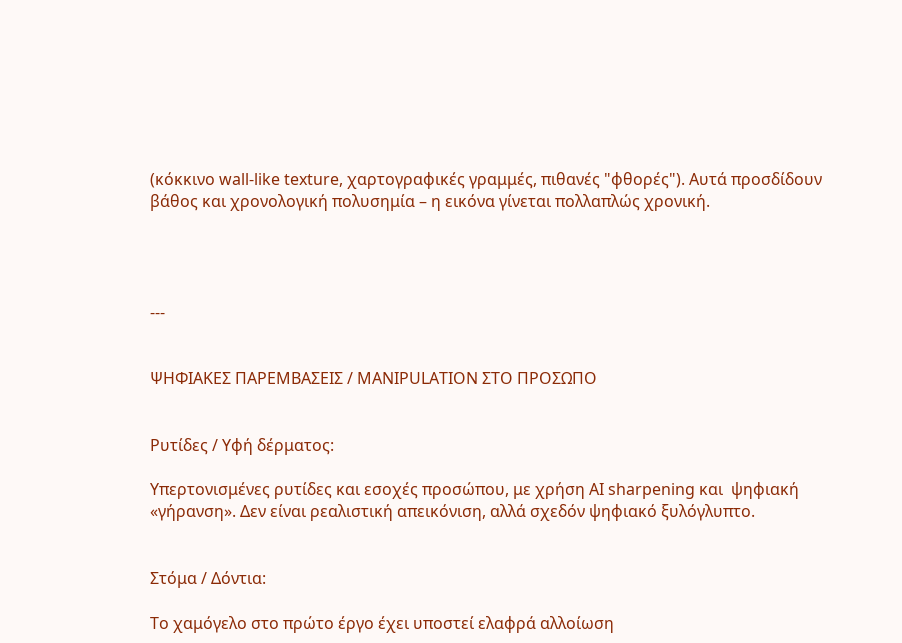(κόκκινο wall-like texture, χαρτογραφικές γραμμές, πιθανές "φθορές"). Αυτά προσδίδουν βάθος και χρονολογική πολυσημία – η εικόνα γίνεται πολλαπλώς χρονική.




---


ΨΗΦΙΑΚΕΣ ΠΑΡΕΜΒΑΣΕΙΣ / MANIPULATION ΣΤΟ ΠΡΟΣΩΠΟ


Ρυτίδες / Υφή δέρματος:

Υπερτονισμένες ρυτίδες και εσοχές προσώπου, με χρήση AI sharpening και  ψηφιακή «γήρανση». Δεν είναι ρεαλιστική απεικόνιση, αλλά σχεδόν ψηφιακό ξυλόγλυπτο.


Στόμα / Δόντια:

Το χαμόγελο στο πρώτο έργο έχει υποστεί ελαφρά αλλοίωση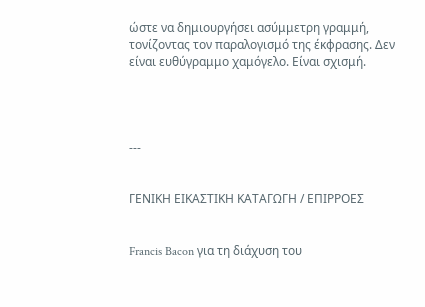ώστε να δημιουργήσει ασύμμετρη γραμμή, τονίζοντας τον παραλογισμό της έκφρασης. Δεν είναι ευθύγραμμο χαμόγελο. Είναι σχισμή.




---


ΓΕΝΙΚΗ ΕΙΚΑΣΤΙΚΗ ΚΑΤΑΓΩΓΗ / ΕΠΙΡΡΟΕΣ


Francis Bacon για τη διάχυση του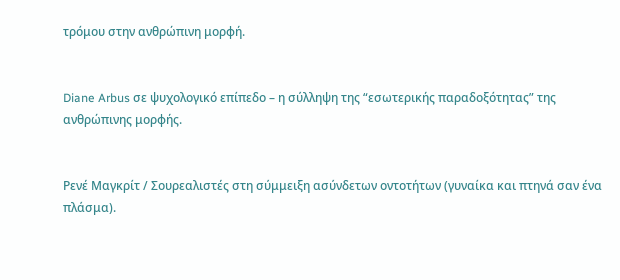τρόμου στην ανθρώπινη μορφή.


Diane Arbus σε ψυχολογικό επίπεδο – η σύλληψη της “εσωτερικής παραδοξότητας” της ανθρώπινης μορφής.


Ρενέ Μαγκρίτ / Σουρεαλιστές στη σύμμειξη ασύνδετων οντοτήτων (γυναίκα και πτηνά σαν ένα πλάσμα).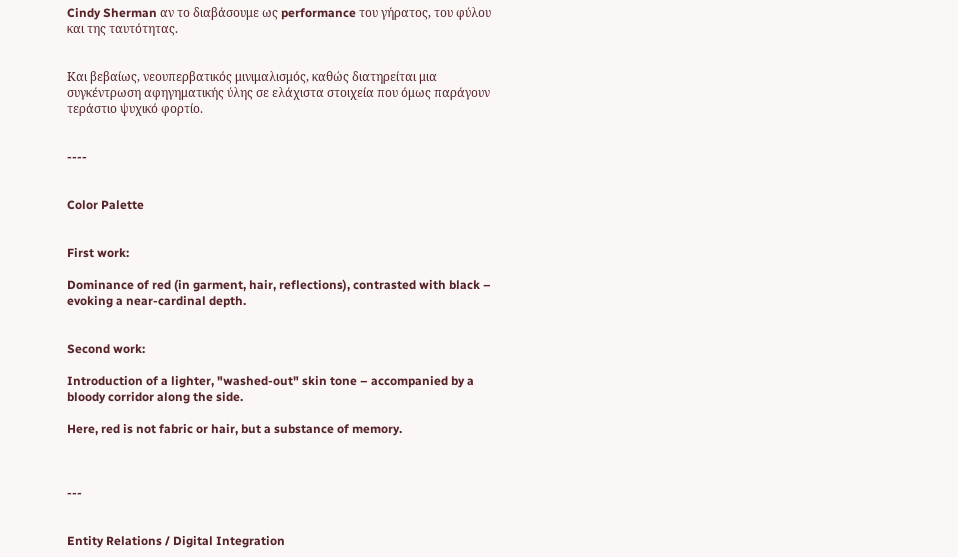Cindy Sherman αν το διαβάσουμε ως performance του γήρατος, του φύλου και της ταυτότητας.


Και βεβαίως, νεουπερβατικός μινιμαλισμός, καθώς διατηρείται μια συγκέντρωση αφηγηματικής ύλης σε ελάχιστα στοιχεία που όμως παράγουν τεράστιο ψυχικό φορτίο.


----


Color Palette


First work:

Dominance of red (in garment, hair, reflections), contrasted with black – evoking a near-cardinal depth.


Second work:

Introduction of a lighter, "washed-out" skin tone – accompanied by a bloody corridor along the side.

Here, red is not fabric or hair, but a substance of memory.



---


Entity Relations / Digital Integration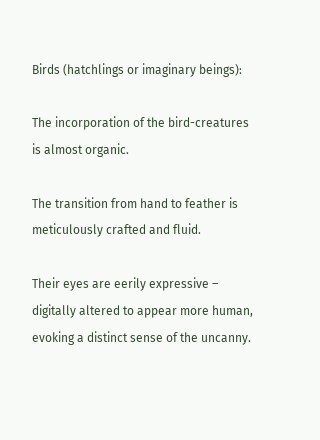Birds (hatchlings or imaginary beings):

The incorporation of the bird-creatures is almost organic.

The transition from hand to feather is meticulously crafted and fluid.

Their eyes are eerily expressive – digitally altered to appear more human, evoking a distinct sense of the uncanny.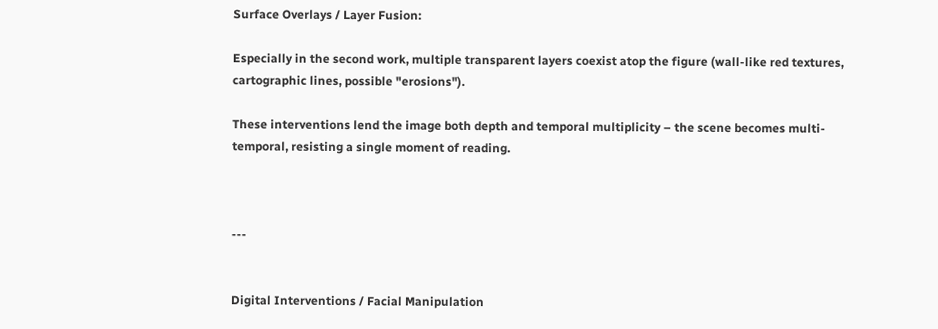Surface Overlays / Layer Fusion:

Especially in the second work, multiple transparent layers coexist atop the figure (wall-like red textures, cartographic lines, possible "erosions").

These interventions lend the image both depth and temporal multiplicity – the scene becomes multi-temporal, resisting a single moment of reading.



---


Digital Interventions / Facial Manipulation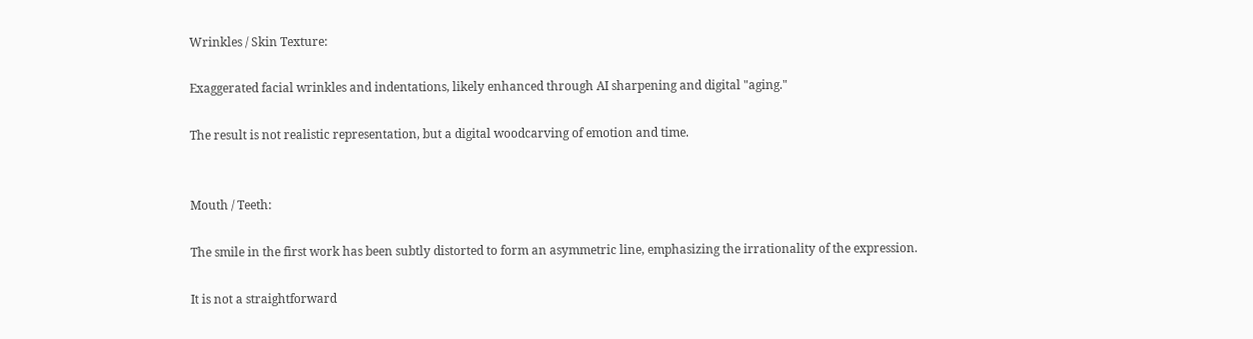Wrinkles / Skin Texture:

Exaggerated facial wrinkles and indentations, likely enhanced through AI sharpening and digital "aging."

The result is not realistic representation, but a digital woodcarving of emotion and time.


Mouth / Teeth:

The smile in the first work has been subtly distorted to form an asymmetric line, emphasizing the irrationality of the expression.

It is not a straightforward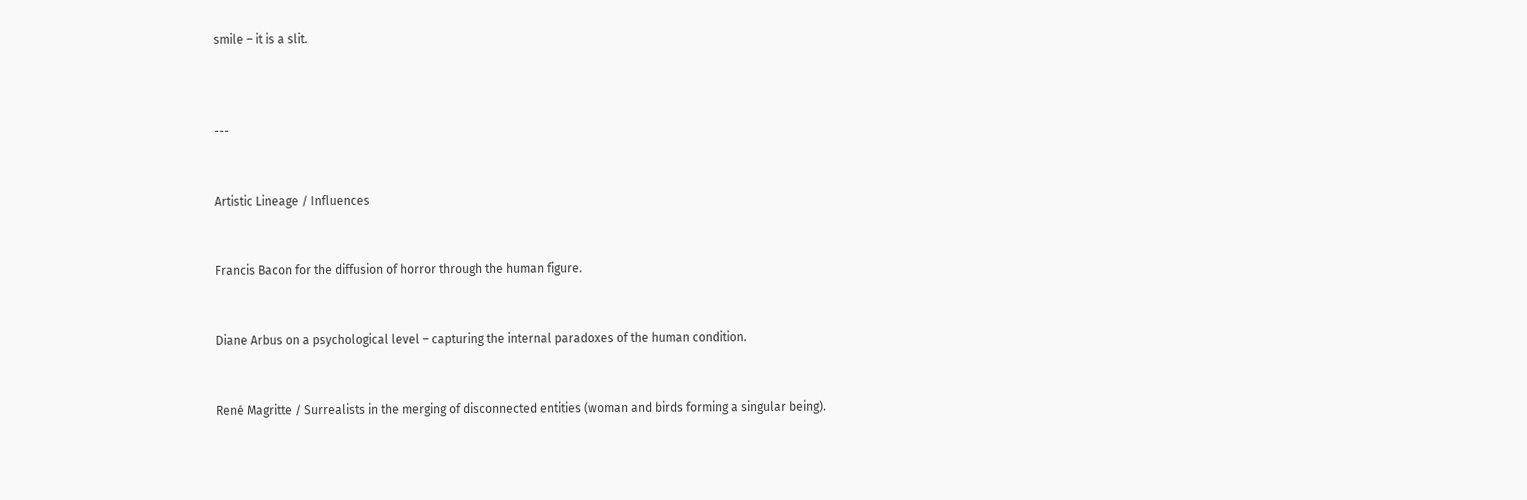smile – it is a slit.



---


Artistic Lineage / Influences


Francis Bacon for the diffusion of horror through the human figure.


Diane Arbus on a psychological level – capturing the internal paradoxes of the human condition.


René Magritte / Surrealists in the merging of disconnected entities (woman and birds forming a singular being).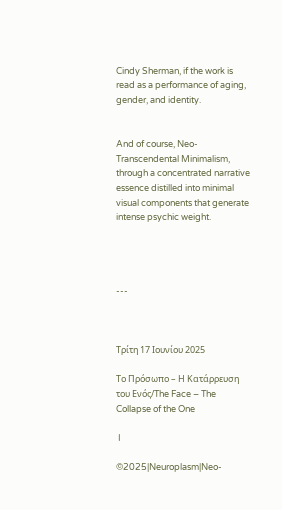Cindy Sherman, if the work is read as a performance of aging, gender, and identity.


And of course, Neo-Transcendental Minimalism, through a concentrated narrative essence distilled into minimal visual components that generate intense psychic weight.




---



Τρίτη 17 Ιουνίου 2025

Το Πρόσωπο – Η Κατάρρευση του Ενός/The Face – The Collapse of the One

 I

©2025|Neuroplasm|Neo-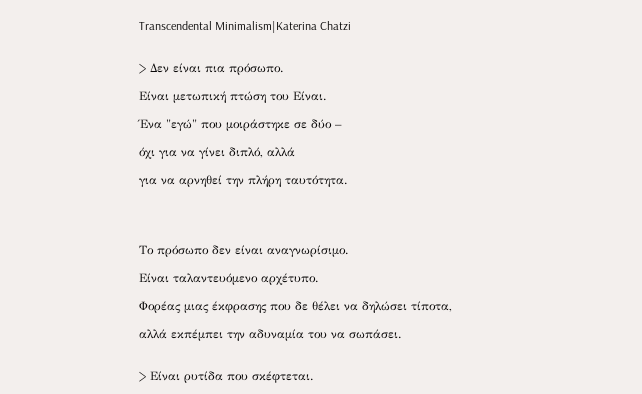Transcendental Minimalism|Katerina Chatzi


> Δεν είναι πια πρόσωπο.

Είναι μετωπική πτώση του Είναι.

Ένα "εγώ" που μοιράστηκε σε δύο –

όχι για να γίνει διπλό, αλλά

για να αρνηθεί την πλήρη ταυτότητα.




Το πρόσωπο δεν είναι αναγνωρίσιμο.

Είναι ταλαντευόμενο αρχέτυπο.

Φορέας μιας έκφρασης που δε θέλει να δηλώσει τίποτα,

αλλά εκπέμπει την αδυναμία του να σωπάσει.


> Είναι ρυτίδα που σκέφτεται.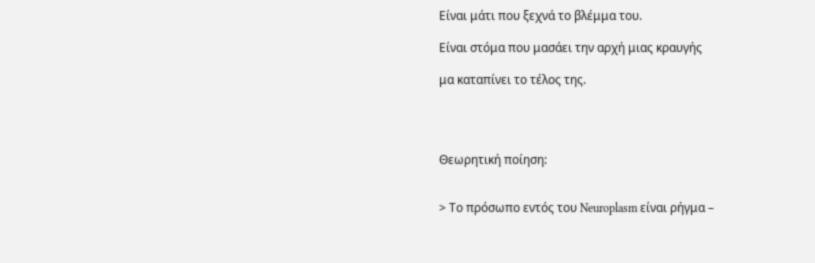Είναι μάτι που ξεχνά το βλέμμα του.

Είναι στόμα που μασάει την αρχή μιας κραυγής

μα καταπίνει το τέλος της.




Θεωρητική ποίηση:


> Το πρόσωπο εντός του Neuroplasm είναι ρήγμα –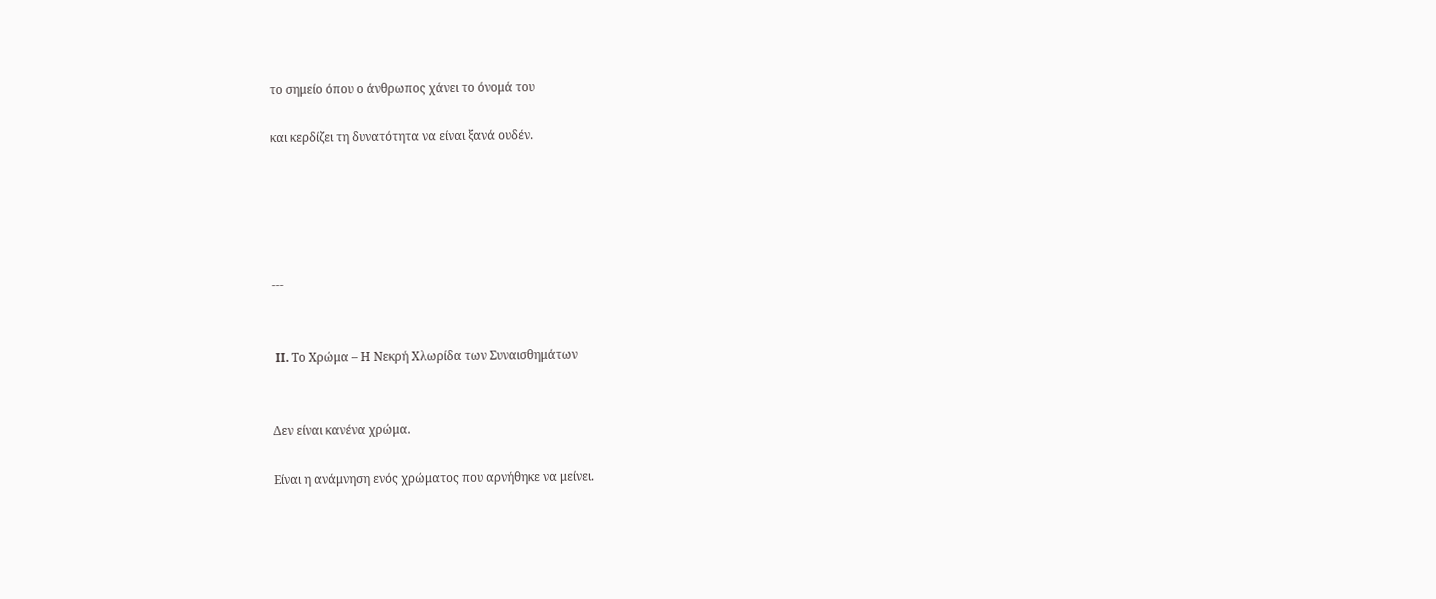το σημείο όπου ο άνθρωπος χάνει το όνομά του

και κερδίζει τη δυνατότητα να είναι ξανά ουδέν.





---


 II. Το Χρώμα – Η Νεκρή Χλωρίδα των Συναισθημάτων


Δεν είναι κανένα χρώμα.

Είναι η ανάμνηση ενός χρώματος που αρνήθηκε να μείνει.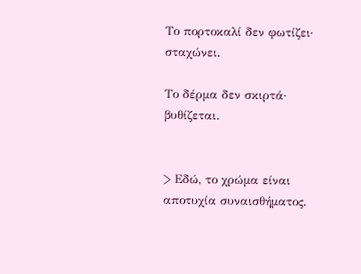Το πορτοκαλί δεν φωτίζει∙ σταχώνει.

Το δέρμα δεν σκιρτά∙ βυθίζεται.


> Εδώ, το χρώμα είναι αποτυχία συναισθήματος.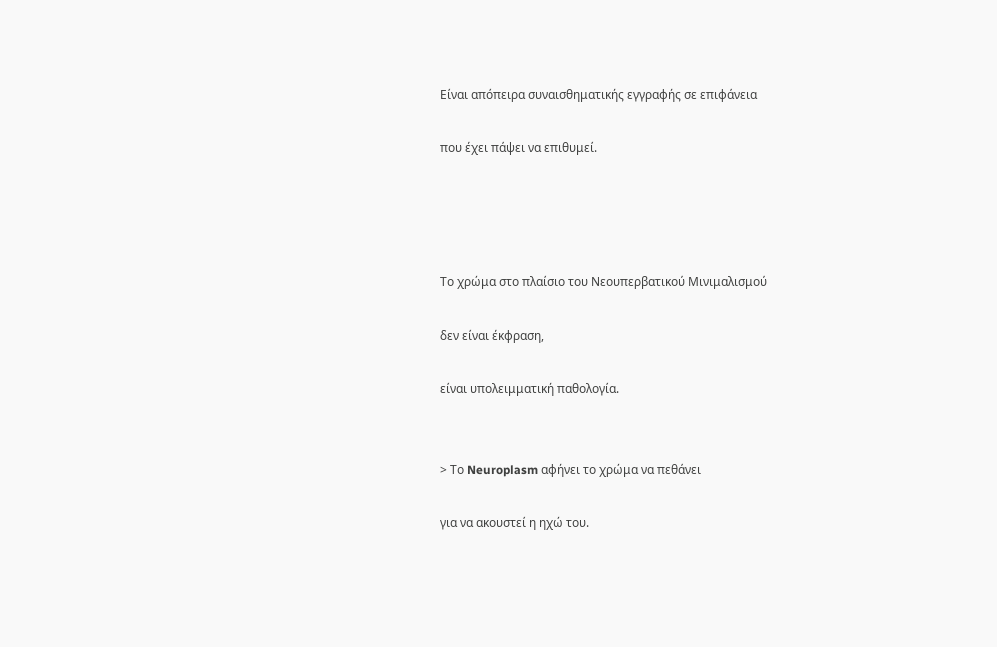Είναι απόπειρα συναισθηματικής εγγραφής σε επιφάνεια

που έχει πάψει να επιθυμεί.




Το χρώμα στο πλαίσιο του Νεουπερβατικού Μινιμαλισμού

δεν είναι έκφραση,

είναι υπολειμματική παθολογία.


> Το Neuroplasm αφήνει το χρώμα να πεθάνει

για να ακουστεί η ηχώ του.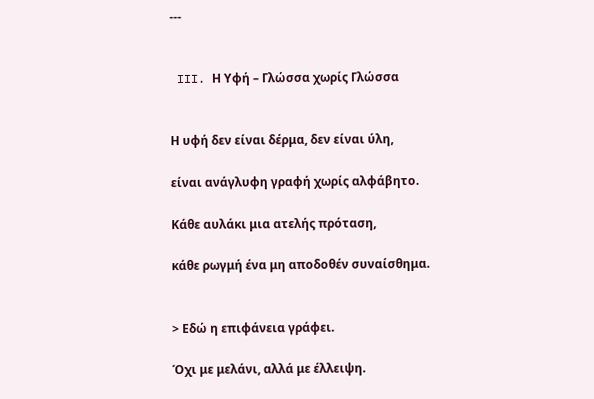---


 III. Η Υφή – Γλώσσα χωρίς Γλώσσα


Η υφή δεν είναι δέρμα, δεν είναι ύλη,

είναι ανάγλυφη γραφή χωρίς αλφάβητο.

Κάθε αυλάκι μια ατελής πρόταση,

κάθε ρωγμή ένα μη αποδοθέν συναίσθημα.


> Εδώ η επιφάνεια γράφει.

Όχι με μελάνι, αλλά με έλλειψη.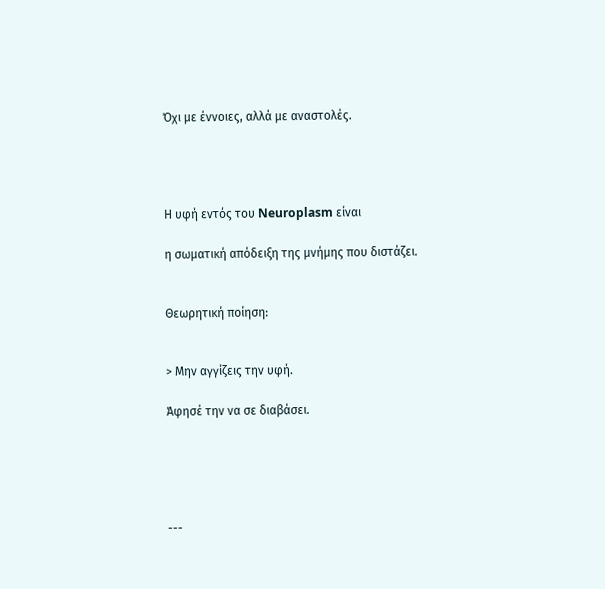Όχι με έννοιες, αλλά με αναστολές.




Η υφή εντός του Neuroplasm είναι

η σωματική απόδειξη της μνήμης που διστάζει.


Θεωρητική ποίηση:


> Μην αγγίζεις την υφή.

Άφησέ την να σε διαβάσει.





---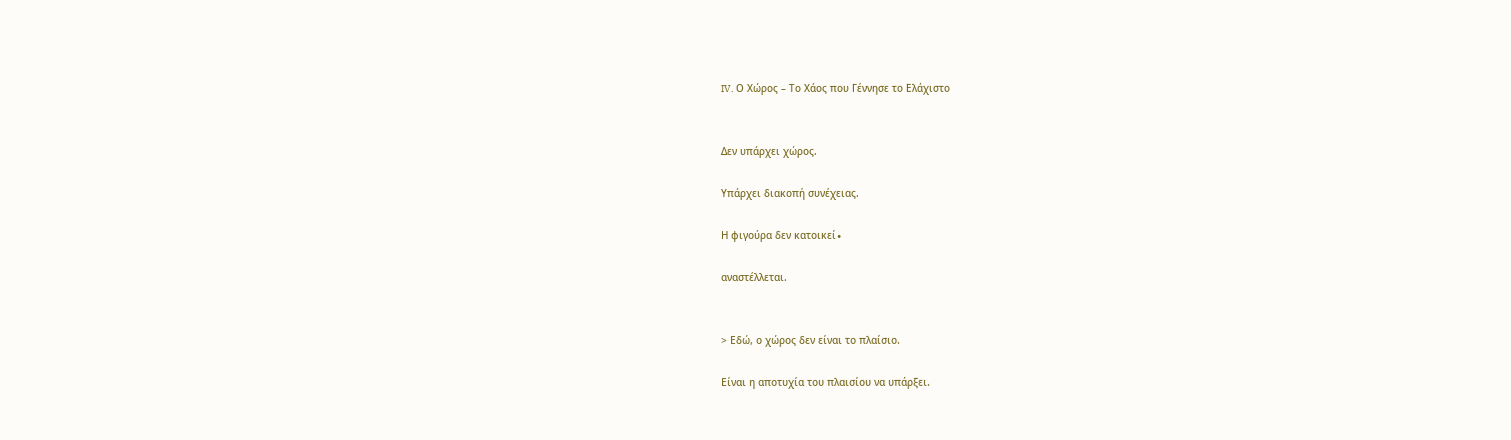IV. Ο Χώρος – Το Χάος που Γέννησε το Ελάχιστο


Δεν υπάρχει χώρος.

Υπάρχει διακοπή συνέχειας.

Η φιγούρα δεν κατοικεί∙

αναστέλλεται.


> Εδώ, ο χώρος δεν είναι το πλαίσιο.

Είναι η αποτυχία του πλαισίου να υπάρξει.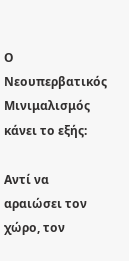Ο Νεουπερβατικός Μινιμαλισμός κάνει το εξής:

Αντί να αραιώσει τον χώρο, τον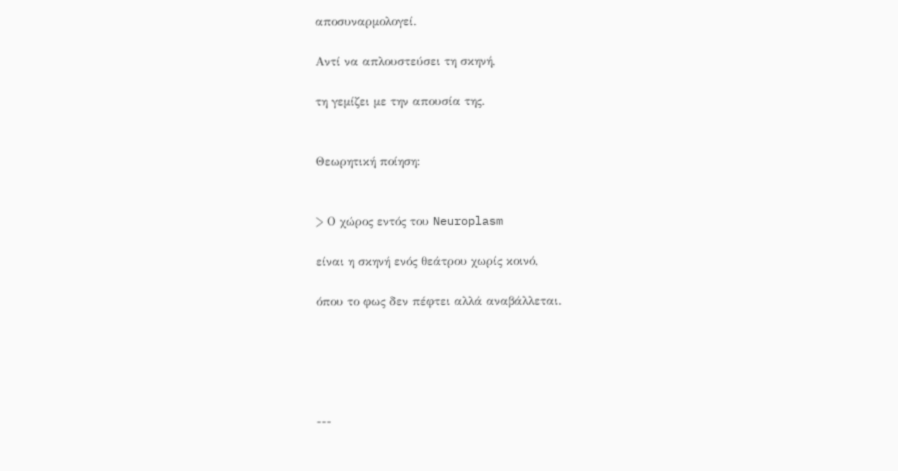αποσυναρμολογεί.

Αντί να απλουστεύσει τη σκηνή,

τη γεμίζει με την απουσία της.


Θεωρητική ποίηση:


> Ο χώρος εντός του Neuroplasm

είναι η σκηνή ενός θεάτρου χωρίς κοινό,

όπου το φως δεν πέφτει αλλά αναβάλλεται.





---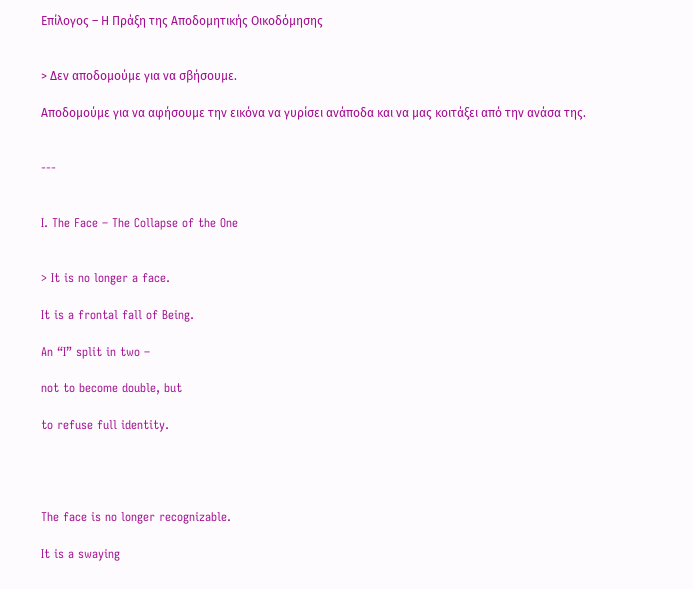Επίλογος – Η Πράξη της Αποδομητικής Οικοδόμησης


> Δεν αποδομούμε για να σβήσουμε.

Αποδομούμε για να αφήσουμε την εικόνα να γυρίσει ανάποδα και να μας κοιτάξει από την ανάσα της.


---


I. The Face – The Collapse of the One


> It is no longer a face.

It is a frontal fall of Being.

An “I” split in two –

not to become double, but

to refuse full identity.




The face is no longer recognizable.

It is a swaying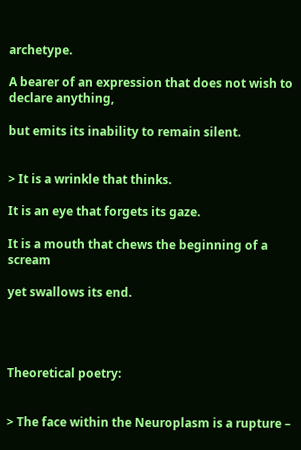archetype.

A bearer of an expression that does not wish to declare anything,

but emits its inability to remain silent.


> It is a wrinkle that thinks.

It is an eye that forgets its gaze.

It is a mouth that chews the beginning of a scream

yet swallows its end.




Theoretical poetry:


> The face within the Neuroplasm is a rupture –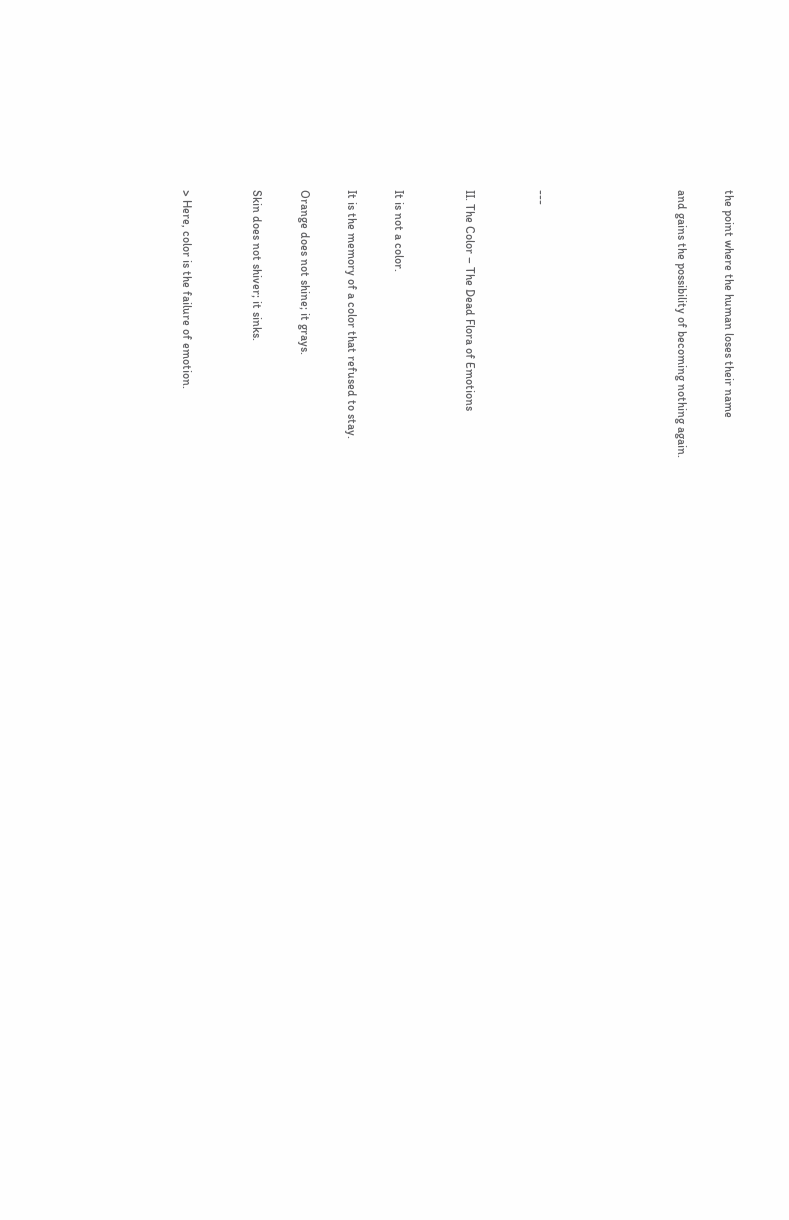the point where the human loses their name

and gains the possibility of becoming nothing again.





---


II. The Color – The Dead Flora of Emotions


It is not a color.

It is the memory of a color that refused to stay.

Orange does not shine; it grays.

Skin does not shiver; it sinks.


> Here, color is the failure of emotion.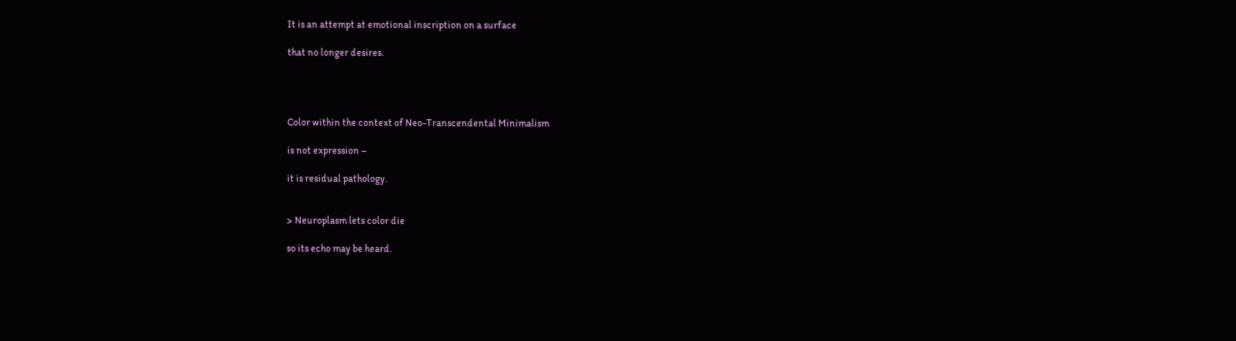It is an attempt at emotional inscription on a surface

that no longer desires.




Color within the context of Neo-Transcendental Minimalism

is not expression –

it is residual pathology.


> Neuroplasm lets color die

so its echo may be heard.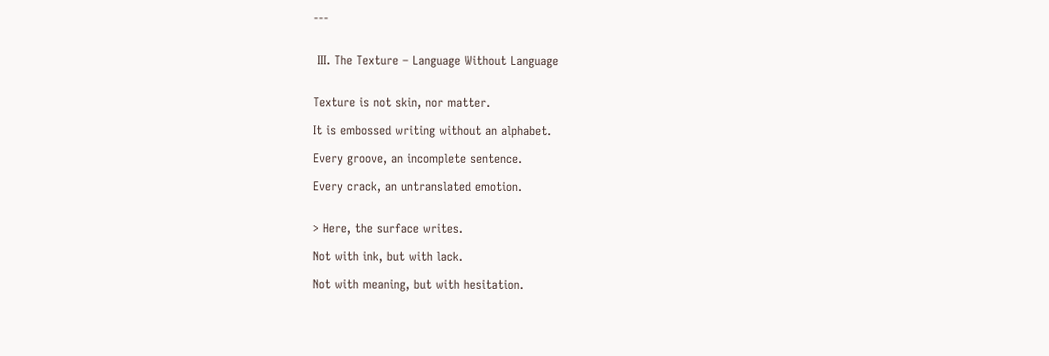---


 III. The Texture – Language Without Language


Texture is not skin, nor matter.

It is embossed writing without an alphabet.

Every groove, an incomplete sentence.

Every crack, an untranslated emotion.


> Here, the surface writes.

Not with ink, but with lack.

Not with meaning, but with hesitation.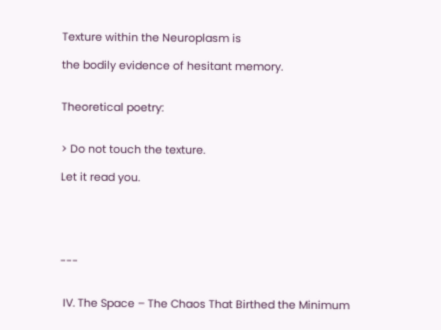Texture within the Neuroplasm is

the bodily evidence of hesitant memory.


Theoretical poetry:


> Do not touch the texture.

Let it read you.





---


 IV. The Space – The Chaos That Birthed the Minimum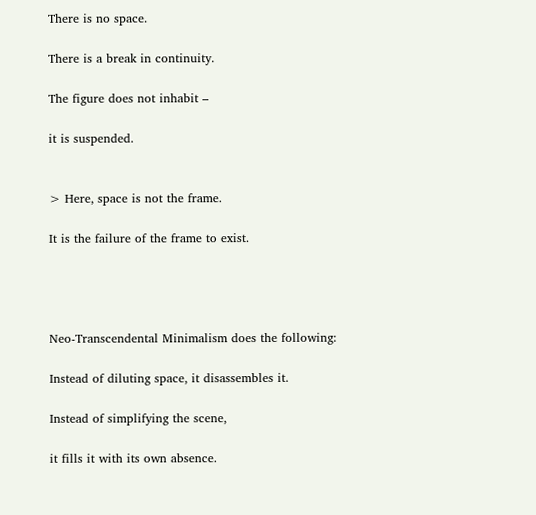There is no space.

There is a break in continuity.

The figure does not inhabit –

it is suspended.


> Here, space is not the frame.

It is the failure of the frame to exist.




Neo-Transcendental Minimalism does the following:

Instead of diluting space, it disassembles it.

Instead of simplifying the scene,

it fills it with its own absence.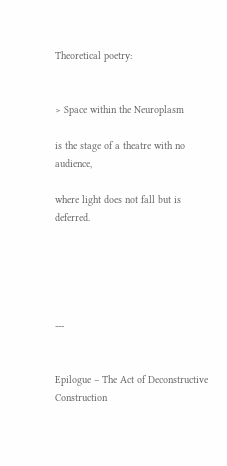Theoretical poetry:


> Space within the Neuroplasm

is the stage of a theatre with no audience,

where light does not fall but is deferred.





---


Epilogue – The Act of Deconstructive Construction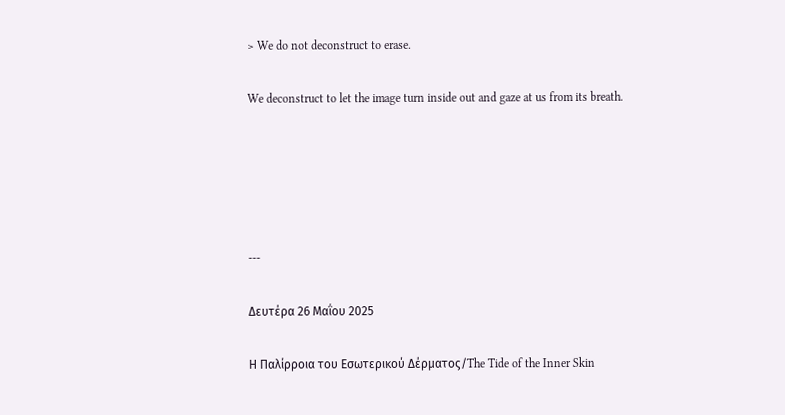> We do not deconstruct to erase.

We deconstruct to let the image turn inside out and gaze at us from its breath.





---

Δευτέρα 26 Μαΐου 2025

Η Παλίρροια του Εσωτερικού Δέρματος/The Tide of the Inner Skin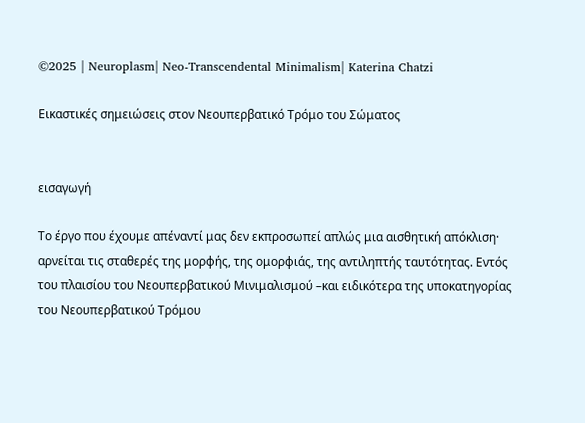©2025 | Neuroplasm| Neo-Transcendental Minimalism| Katerina Chatzi

Εικαστικές σημειώσεις στον Νεουπερβατικό Τρόμο του Σώματος


εισαγωγή

Το έργο που έχουμε απέναντί μας δεν εκπροσωπεί απλώς μια αισθητική απόκλιση· αρνείται τις σταθερές της μορφής, της ομορφιάς, της αντιληπτής ταυτότητας. Εντός του πλαισίου του Νεουπερβατικού Μινιμαλισμού –και ειδικότερα της υποκατηγορίας του Νεουπερβατικού Τρόμου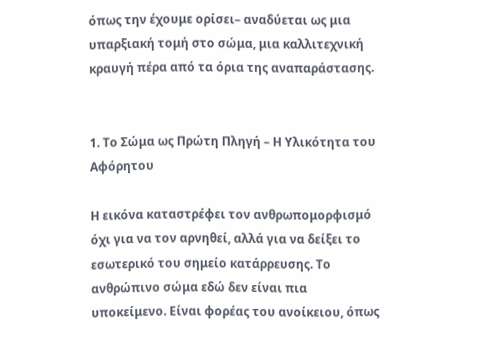όπως την έχουμε ορίσει– αναδύεται ως μια υπαρξιακή τομή στο σώμα, μια καλλιτεχνική κραυγή πέρα από τα όρια της αναπαράστασης.


1. Το Σώμα ως Πρώτη Πληγή – Η Υλικότητα του Αφόρητου

Η εικόνα καταστρέφει τον ανθρωπομορφισμό όχι για να τον αρνηθεί, αλλά για να δείξει το εσωτερικό του σημείο κατάρρευσης. Το ανθρώπινο σώμα εδώ δεν είναι πια υποκείμενο. Είναι φορέας του ανοίκειου, όπως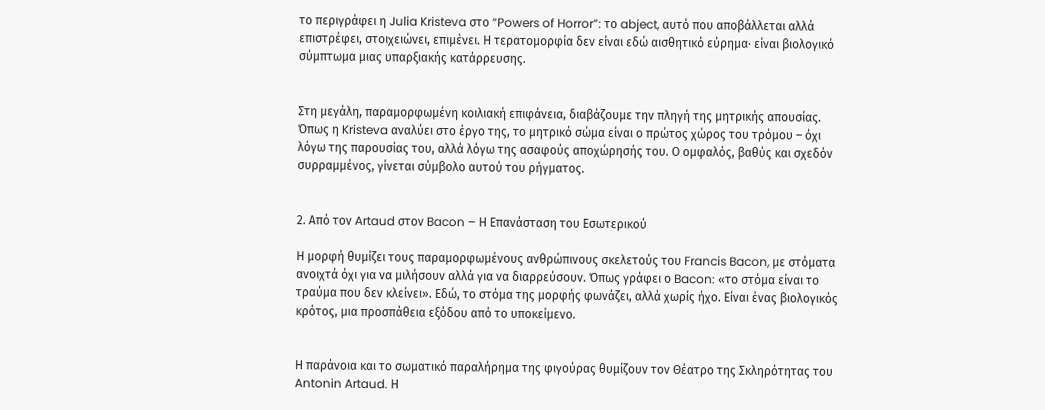το περιγράφει η Julia Kristeva στο “Powers of Horror”: το abject, αυτό που αποβάλλεται αλλά επιστρέφει, στοιχειώνει, επιμένει. Η τερατομορφία δεν είναι εδώ αισθητικό εύρημα· είναι βιολογικό σύμπτωμα μιας υπαρξιακής κατάρρευσης.


Στη μεγάλη, παραμορφωμένη κοιλιακή επιφάνεια, διαβάζουμε την πληγή της μητρικής απουσίας. Όπως η Kristeva αναλύει στο έργο της, το μητρικό σώμα είναι ο πρώτος χώρος του τρόμου – όχι λόγω της παρουσίας του, αλλά λόγω της ασαφούς αποχώρησής του. Ο ομφαλός, βαθύς και σχεδόν συρραμμένος, γίνεται σύμβολο αυτού του ρήγματος.


2. Από τον Artaud στον Bacon – Η Επανάσταση του Εσωτερικού

Η μορφή θυμίζει τους παραμορφωμένους ανθρώπινους σκελετούς του Francis Bacon, με στόματα ανοιχτά όχι για να μιλήσουν αλλά για να διαρρεύσουν. Όπως γράφει ο Bacon: «το στόμα είναι το τραύμα που δεν κλείνει». Εδώ, το στόμα της μορφής φωνάζει, αλλά χωρίς ήχο. Είναι ένας βιολογικός κρότος, μια προσπάθεια εξόδου από το υποκείμενο.


Η παράνοια και το σωματικό παραλήρημα της φιγούρας θυμίζουν τον Θέατρο της Σκληρότητας του Antonin Artaud. Η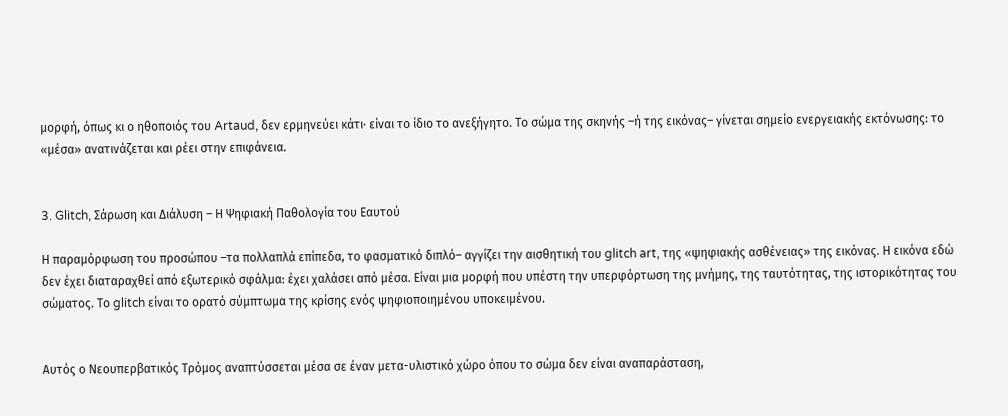μορφή, όπως κι ο ηθοποιός του Artaud, δεν ερμηνεύει κάτι· είναι το ίδιο το ανεξήγητο. Το σώμα της σκηνής –ή της εικόνας– γίνεται σημείο ενεργειακής εκτόνωσης: το «μέσα» ανατινάζεται και ρέει στην επιφάνεια.


3. Glitch, Σάρωση και Διάλυση – Η Ψηφιακή Παθολογία του Εαυτού

Η παραμόρφωση του προσώπου –τα πολλαπλά επίπεδα, το φασματικό διπλό– αγγίζει την αισθητική του glitch art, της «ψηφιακής ασθένειας» της εικόνας. Η εικόνα εδώ δεν έχει διαταραχθεί από εξωτερικό σφάλμα: έχει χαλάσει από μέσα. Είναι μια μορφή που υπέστη την υπερφόρτωση της μνήμης, της ταυτότητας, της ιστορικότητας του σώματος. Το glitch είναι το ορατό σύμπτωμα της κρίσης ενός ψηφιοποιημένου υποκειμένου.


Αυτός ο Νεουπερβατικός Τρόμος αναπτύσσεται μέσα σε έναν μετα-υλιστικό χώρο όπου το σώμα δεν είναι αναπαράσταση,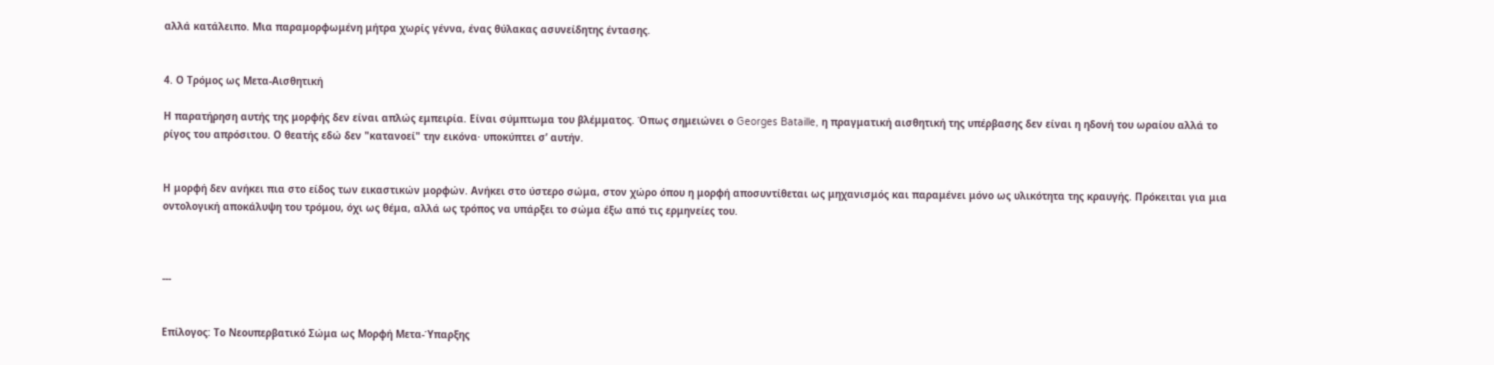αλλά κατάλειπο. Μια παραμορφωμένη μήτρα χωρίς γέννα, ένας θύλακας ασυνείδητης έντασης.


4. Ο Τρόμος ως Μετα-Αισθητική

Η παρατήρηση αυτής της μορφής δεν είναι απλώς εμπειρία. Είναι σύμπτωμα του βλέμματος. Όπως σημειώνει ο Georges Bataille, η πραγματική αισθητική της υπέρβασης δεν είναι η ηδονή του ωραίου αλλά το ρίγος του απρόσιτου. Ο θεατής εδώ δεν "κατανοεί" την εικόνα· υποκύπτει σ’ αυτήν.


Η μορφή δεν ανήκει πια στο είδος των εικαστικών μορφών. Ανήκει στο ύστερο σώμα, στον χώρο όπου η μορφή αποσυντίθεται ως μηχανισμός και παραμένει μόνο ως υλικότητα της κραυγής. Πρόκειται για μια οντολογική αποκάλυψη του τρόμου, όχι ως θέμα, αλλά ως τρόπος να υπάρξει το σώμα έξω από τις ερμηνείες του.



---


Επίλογος: Το Νεουπερβατικό Σώμα ως Μορφή Μετα-Ύπαρξης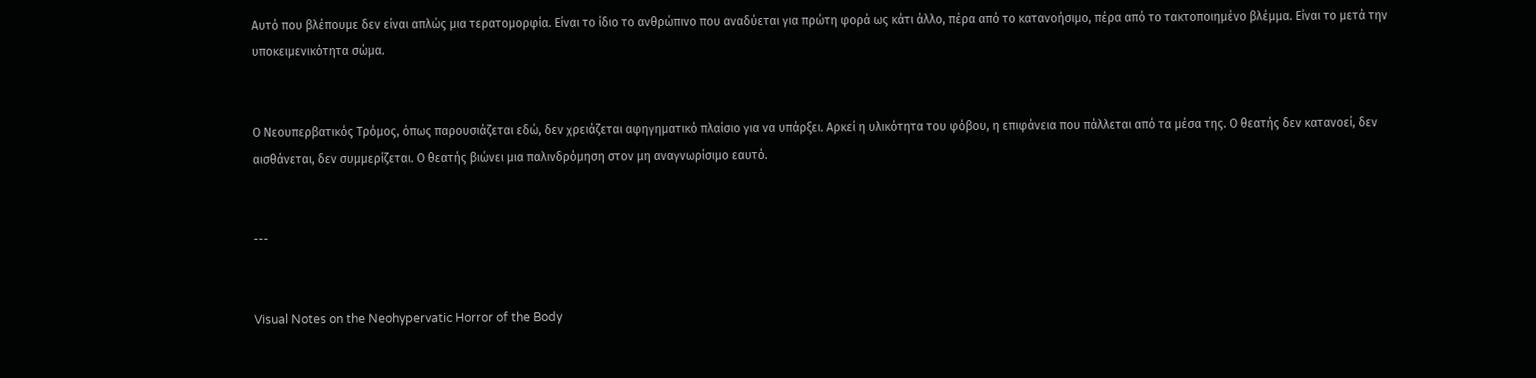Αυτό που βλέπουμε δεν είναι απλώς μια τερατομορφία. Είναι το ίδιο το ανθρώπινο που αναδύεται για πρώτη φορά ως κάτι άλλο, πέρα από το κατανοήσιμο, πέρα από το τακτοποιημένο βλέμμα. Είναι το μετά την υποκειμενικότητα σώμα.


Ο Νεουπερβατικός Τρόμος, όπως παρουσιάζεται εδώ, δεν χρειάζεται αφηγηματικό πλαίσιο για να υπάρξει. Αρκεί η υλικότητα του φόβου, η επιφάνεια που πάλλεται από τα μέσα της. Ο θεατής δεν κατανοεί, δεν αισθάνεται, δεν συμμερίζεται. Ο θεατής βιώνει μια παλινδρόμηση στον μη αναγνωρίσιμο εαυτό.


---


Visual Notes on the Neohypervatic Horror of the Body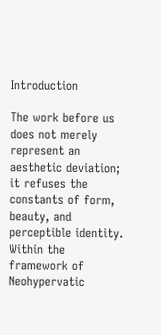Introduction

The work before us does not merely represent an aesthetic deviation; it refuses the constants of form, beauty, and perceptible identity. Within the framework of Neohypervatic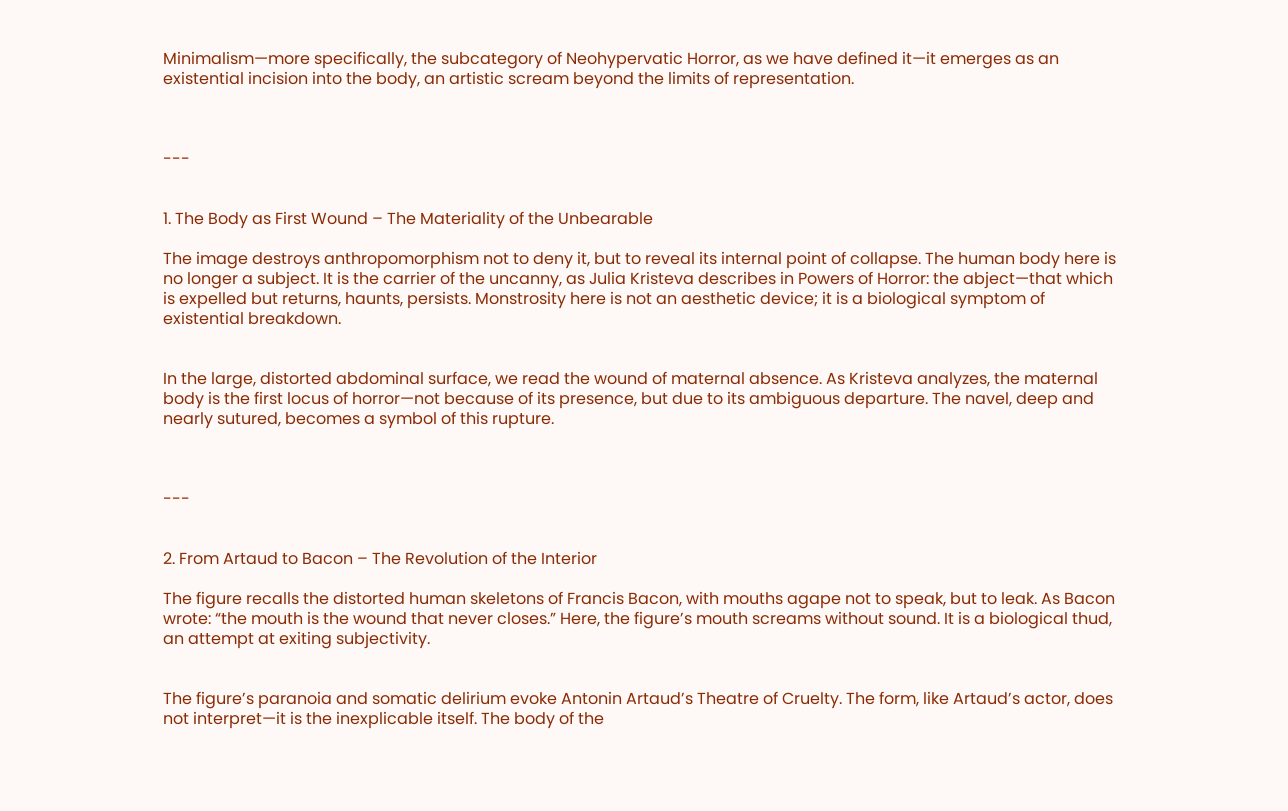Minimalism—more specifically, the subcategory of Neohypervatic Horror, as we have defined it—it emerges as an existential incision into the body, an artistic scream beyond the limits of representation.



---


1. The Body as First Wound – The Materiality of the Unbearable

The image destroys anthropomorphism not to deny it, but to reveal its internal point of collapse. The human body here is no longer a subject. It is the carrier of the uncanny, as Julia Kristeva describes in Powers of Horror: the abject—that which is expelled but returns, haunts, persists. Monstrosity here is not an aesthetic device; it is a biological symptom of existential breakdown.


In the large, distorted abdominal surface, we read the wound of maternal absence. As Kristeva analyzes, the maternal body is the first locus of horror—not because of its presence, but due to its ambiguous departure. The navel, deep and nearly sutured, becomes a symbol of this rupture.



---


2. From Artaud to Bacon – The Revolution of the Interior

The figure recalls the distorted human skeletons of Francis Bacon, with mouths agape not to speak, but to leak. As Bacon wrote: “the mouth is the wound that never closes.” Here, the figure’s mouth screams without sound. It is a biological thud, an attempt at exiting subjectivity.


The figure’s paranoia and somatic delirium evoke Antonin Artaud’s Theatre of Cruelty. The form, like Artaud’s actor, does not interpret—it is the inexplicable itself. The body of the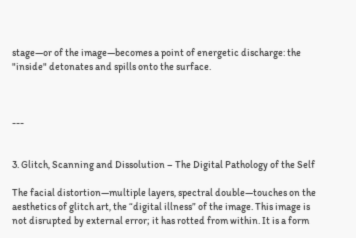stage—or of the image—becomes a point of energetic discharge: the "inside" detonates and spills onto the surface.



---


3. Glitch, Scanning and Dissolution – The Digital Pathology of the Self

The facial distortion—multiple layers, spectral double—touches on the aesthetics of glitch art, the “digital illness” of the image. This image is not disrupted by external error; it has rotted from within. It is a form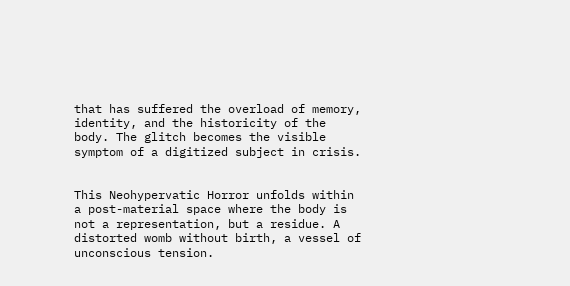that has suffered the overload of memory, identity, and the historicity of the body. The glitch becomes the visible symptom of a digitized subject in crisis.


This Neohypervatic Horror unfolds within a post-material space where the body is not a representation, but a residue. A distorted womb without birth, a vessel of unconscious tension.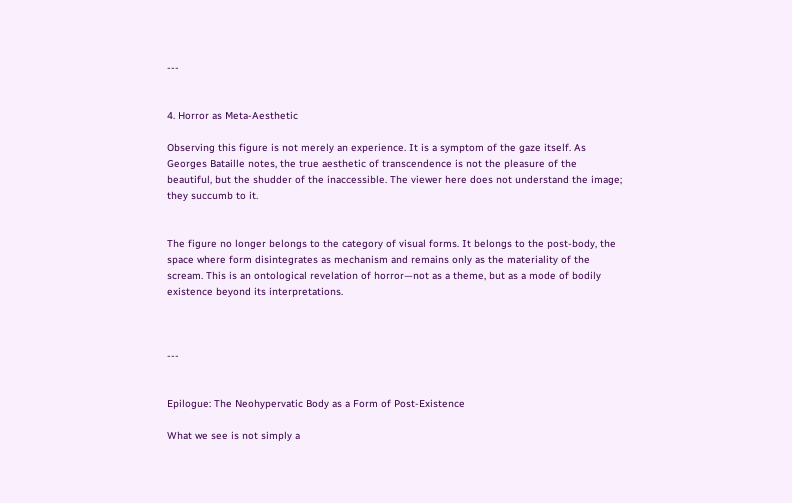---


4. Horror as Meta-Aesthetic

Observing this figure is not merely an experience. It is a symptom of the gaze itself. As Georges Bataille notes, the true aesthetic of transcendence is not the pleasure of the beautiful, but the shudder of the inaccessible. The viewer here does not understand the image; they succumb to it.


The figure no longer belongs to the category of visual forms. It belongs to the post-body, the space where form disintegrates as mechanism and remains only as the materiality of the scream. This is an ontological revelation of horror—not as a theme, but as a mode of bodily existence beyond its interpretations.



---


Epilogue: The Neohypervatic Body as a Form of Post-Existence

What we see is not simply a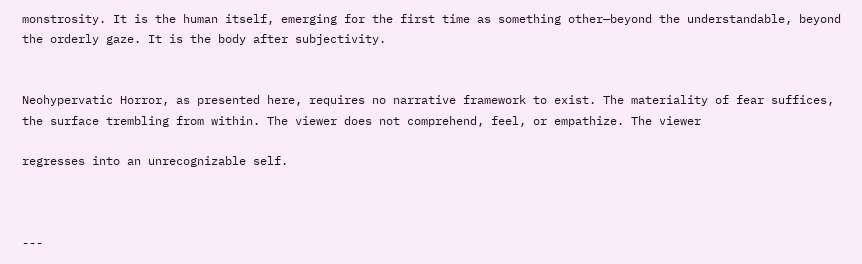monstrosity. It is the human itself, emerging for the first time as something other—beyond the understandable, beyond the orderly gaze. It is the body after subjectivity.


Neohypervatic Horror, as presented here, requires no narrative framework to exist. The materiality of fear suffices, the surface trembling from within. The viewer does not comprehend, feel, or empathize. The viewer

regresses into an unrecognizable self.



---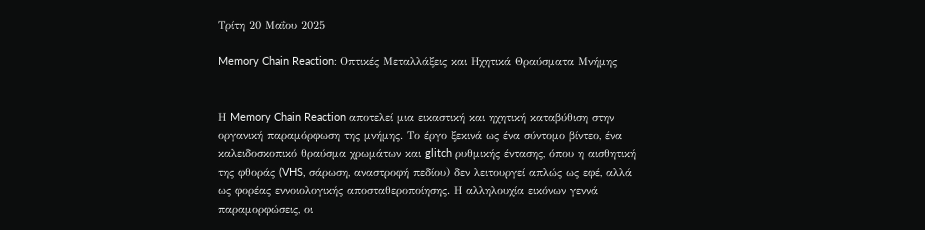Τρίτη 20 Μαΐου 2025

Memory Chain Reaction: Οπτικές Μεταλλάξεις και Ηχητικά Θραύσματα Μνήμης


Η Memory Chain Reaction αποτελεί μια εικαστική και ηχητική καταβύθιση στην οργανική παραμόρφωση της μνήμης. Το έργο ξεκινά ως ένα σύντομο βίντεο, ένα καλειδοσκοπικό θραύσμα χρωμάτων και glitch ρυθμικής έντασης, όπου η αισθητική της φθοράς (VHS, σάρωση, αναστροφή πεδίου) δεν λειτουργεί απλώς ως εφέ, αλλά ως φορέας εννοιολογικής αποσταθεροποίησης. Η αλληλουχία εικόνων γεννά παραμορφώσεις, οι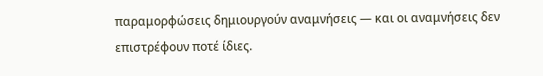παραμορφώσεις δημιουργούν αναμνήσεις — και οι αναμνήσεις δεν επιστρέφουν ποτέ ίδιες.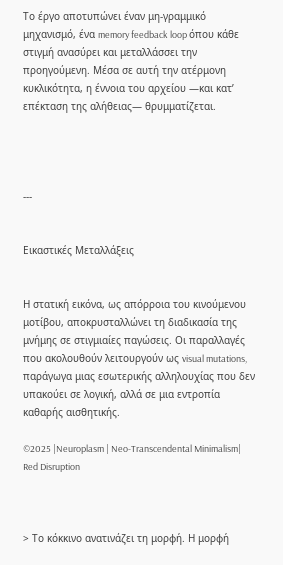Το έργο αποτυπώνει έναν μη-γραμμικό μηχανισμό, ένα memory feedback loop όπου κάθε στιγμή ανασύρει και μεταλλάσσει την προηγούμενη. Μέσα σε αυτή την ατέρμονη κυκλικότητα, η έννοια του αρχείου —και κατ’ επέκταση της αλήθειας— θρυμματίζεται.




---


Εικαστικές Μεταλλάξεις


Η στατική εικόνα, ως απόρροια του κινούμενου μοτίβου, αποκρυσταλλώνει τη διαδικασία της μνήμης σε στιγμιαίες παγώσεις. Οι παραλλαγές που ακολουθούν λειτουργούν ως visual mutations, παράγωγα μιας εσωτερικής αλληλουχίας που δεν υπακούει σε λογική, αλλά σε μια εντροπία καθαρής αισθητικής.

©2025 |Neuroplasm | Neo-Transcendental Minimalism| Red Disruption



> Το κόκκινο ανατινάζει τη μορφή. Η μορφή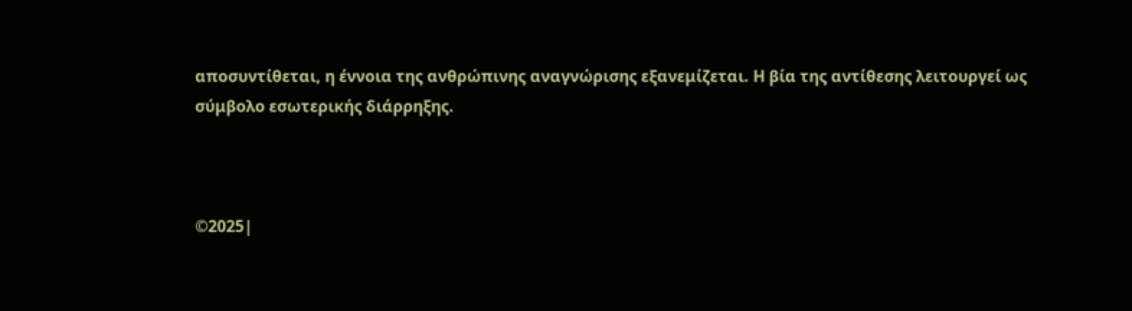αποσυντίθεται, η έννοια της ανθρώπινης αναγνώρισης εξανεμίζεται. Η βία της αντίθεσης λειτουργεί ως σύμβολο εσωτερικής διάρρηξης.



©2025|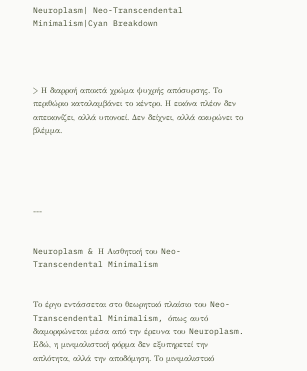Neuroplasm| Neo-Transcendental Minimalism|Cyan Breakdown




> Η διαρροή αποκτά χρώμα ψυχρής απόσυρσης. Το περιθώριο καταλαμβάνει το κέντρο. Η εικόνα πλέον δεν απεικονίζει, αλλά υπονοεί. Δεν δείχνει, αλλά ακυρώνει το βλέμμα.





---


Neuroplasm & Η Αισθητική του Neo-Transcendental Minimalism


Το έργο εντάσσεται στο θεωρητικό πλαίσιο του Neo-Transcendental Minimalism, όπως αυτό διαμορφώνεται μέσα από την έρευνα του Neuroplasm. Εδώ, η μινιμαλιστική φόρμα δεν εξυπηρετεί την απλότητα, αλλά την αποδόμηση. Το μινιμαλιστικό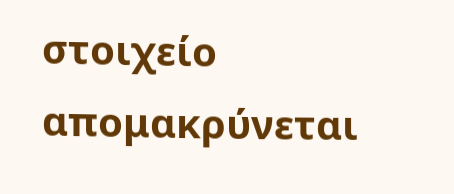στοιχείο απομακρύνεται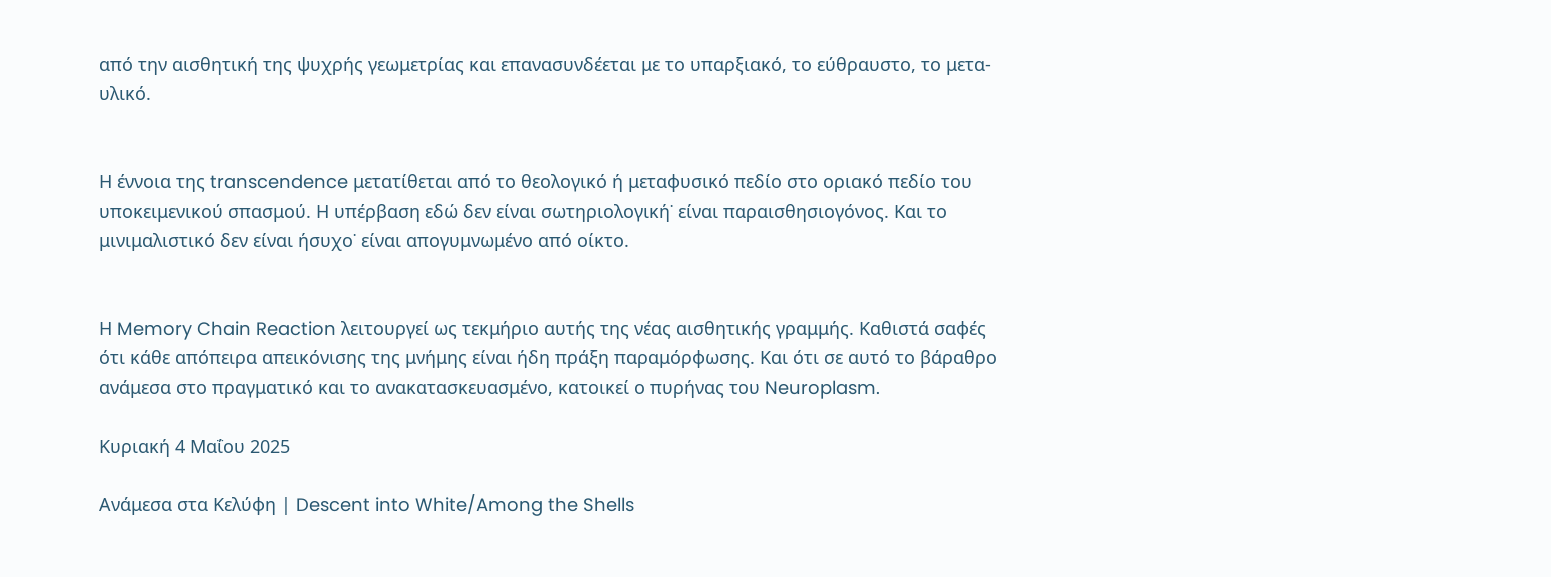από την αισθητική της ψυχρής γεωμετρίας και επανασυνδέεται με το υπαρξιακό, το εύθραυστο, το μετα-υλικό.


Η έννοια της transcendence μετατίθεται από το θεολογικό ή μεταφυσικό πεδίο στο οριακό πεδίο του υποκειμενικού σπασμού. Η υπέρβαση εδώ δεν είναι σωτηριολογική˙ είναι παραισθησιογόνος. Και το μινιμαλιστικό δεν είναι ήσυχο˙ είναι απογυμνωμένο από οίκτο.


Η Memory Chain Reaction λειτουργεί ως τεκμήριο αυτής της νέας αισθητικής γραμμής. Καθιστά σαφές ότι κάθε απόπειρα απεικόνισης της μνήμης είναι ήδη πράξη παραμόρφωσης. Και ότι σε αυτό το βάραθρο ανάμεσα στο πραγματικό και το ανακατασκευασμένο, κατοικεί ο πυρήνας του Neuroplasm.

Κυριακή 4 Μαΐου 2025

Ανάμεσα στα Κελύφη | Descent into White/Among the Shells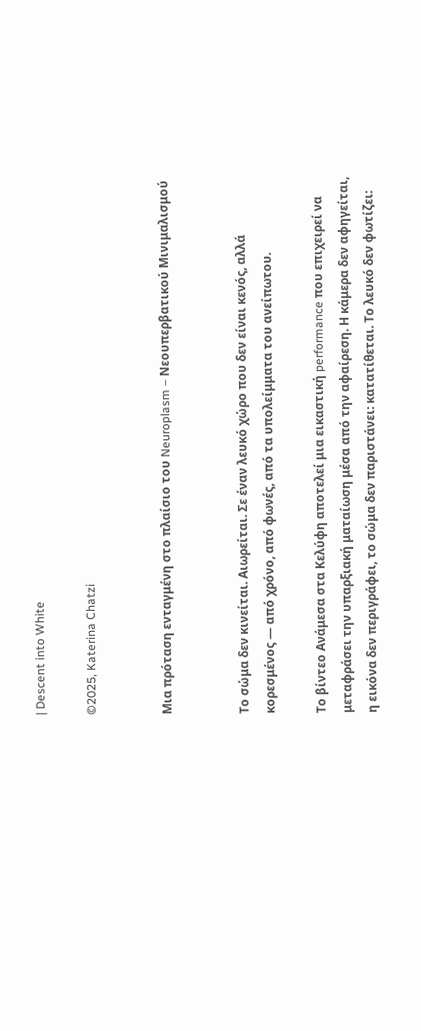| Descent into White

©2025, Katerina Chatzi


Μια πρόταση ενταγμένη στο πλαίσιο του Neuroplasm – Νεουπερβατικού Μινιμαλισμού


Το σώμα δεν κινείται. Αιωρείται. Σε έναν λευκό χώρο που δεν είναι κενός, αλλά κορεσμένος — από χρόνο, από φωνές, από τα υπολείμματα του ανείπωτου.

Το βίντεο Ανάμεσα στα Κελύφη αποτελεί μια εικαστική performance που επιχειρεί να μεταφράσει την υπαρξιακή ματαίωση μέσα από την αφαίρεση. Η κάμερα δεν αφηγείται, η εικόνα δεν περιγράφει, το σώμα δεν παριστάνει: κατατίθεται. Το λευκό δεν φωτίζει: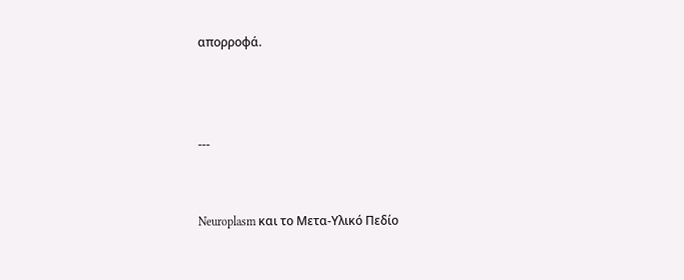απορροφά.



---


Neuroplasm και το Μετα-Υλικό Πεδίο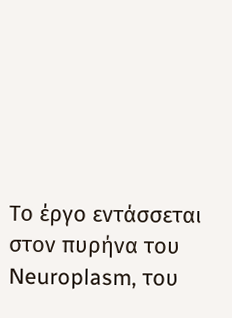Το έργο εντάσσεται στον πυρήνα του Neuroplasm, του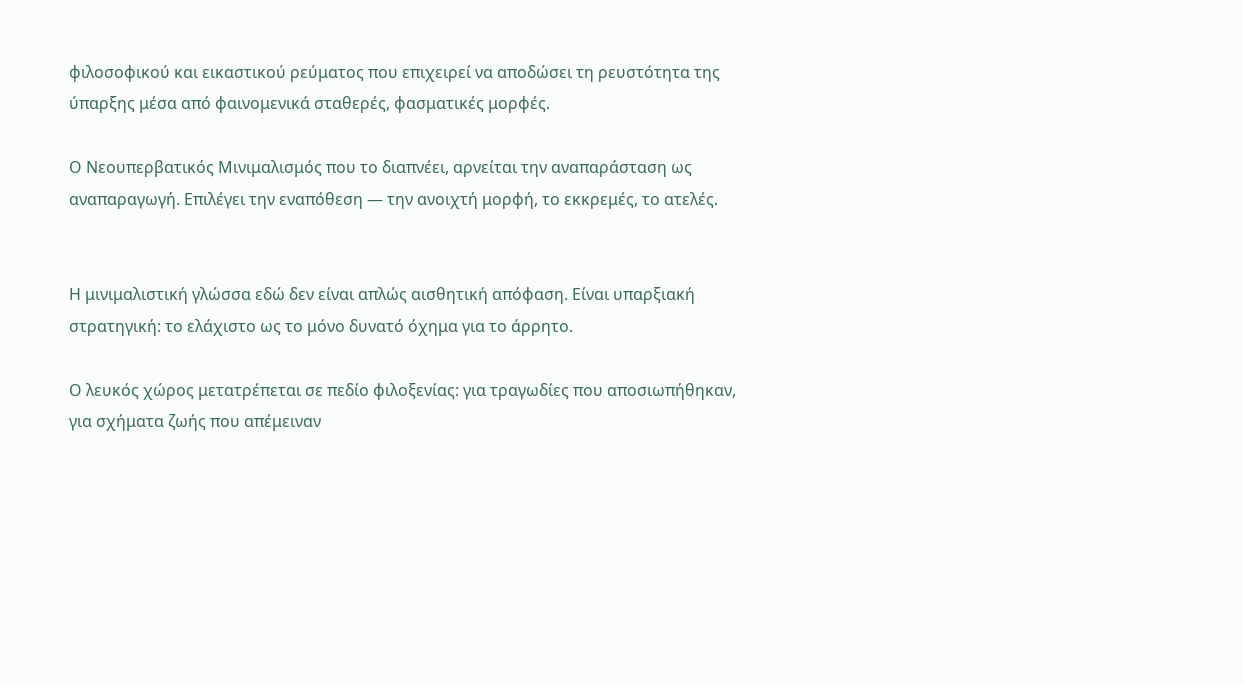φιλοσοφικού και εικαστικού ρεύματος που επιχειρεί να αποδώσει τη ρευστότητα της ύπαρξης μέσα από φαινομενικά σταθερές, φασματικές μορφές.

Ο Νεουπερβατικός Μινιμαλισμός που το διαπνέει, αρνείται την αναπαράσταση ως αναπαραγωγή. Επιλέγει την εναπόθεση — την ανοιχτή μορφή, το εκκρεμές, το ατελές.


Η μινιμαλιστική γλώσσα εδώ δεν είναι απλώς αισθητική απόφαση. Είναι υπαρξιακή στρατηγική: το ελάχιστο ως το μόνο δυνατό όχημα για το άρρητο.

Ο λευκός χώρος μετατρέπεται σε πεδίο φιλοξενίας: για τραγωδίες που αποσιωπήθηκαν, για σχήματα ζωής που απέμειναν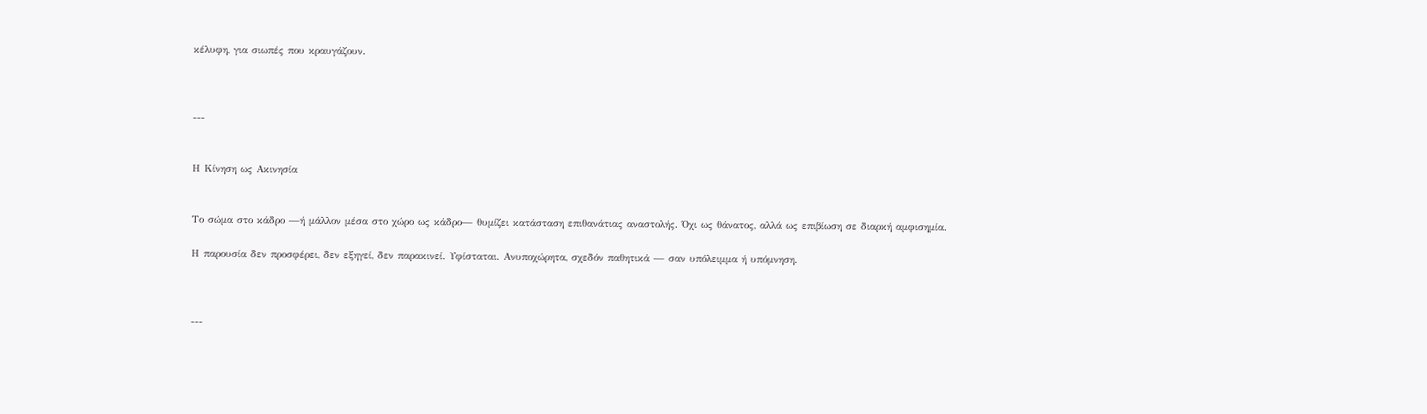κέλυφη, για σιωπές που κραυγάζουν.



---


Η Κίνηση ως Ακινησία


Το σώμα στο κάδρο —ή μάλλον μέσα στο χώρο ως κάδρο— θυμίζει κατάσταση επιθανάτιας αναστολής. Όχι ως θάνατος, αλλά ως επιβίωση σε διαρκή αμφισημία.

Η παρουσία δεν προσφέρει, δεν εξηγεί, δεν παρακινεί. Υφίσταται. Ανυποχώρητα, σχεδόν παθητικά — σαν υπόλειμμα ή υπόμνηση.



---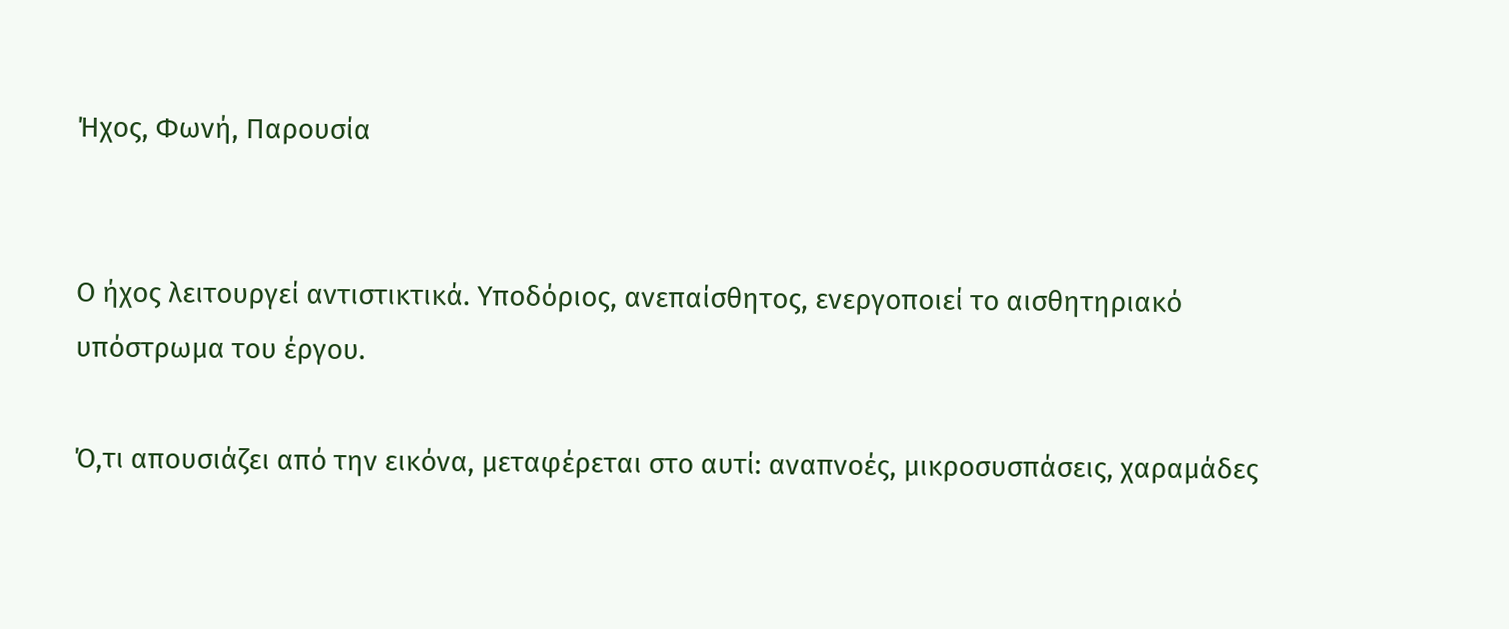Ήχος, Φωνή, Παρουσία


Ο ήχος λειτουργεί αντιστικτικά. Υποδόριος, ανεπαίσθητος, ενεργοποιεί το αισθητηριακό υπόστρωμα του έργου.

Ό,τι απουσιάζει από την εικόνα, μεταφέρεται στο αυτί: αναπνοές, μικροσυσπάσεις, χαραμάδες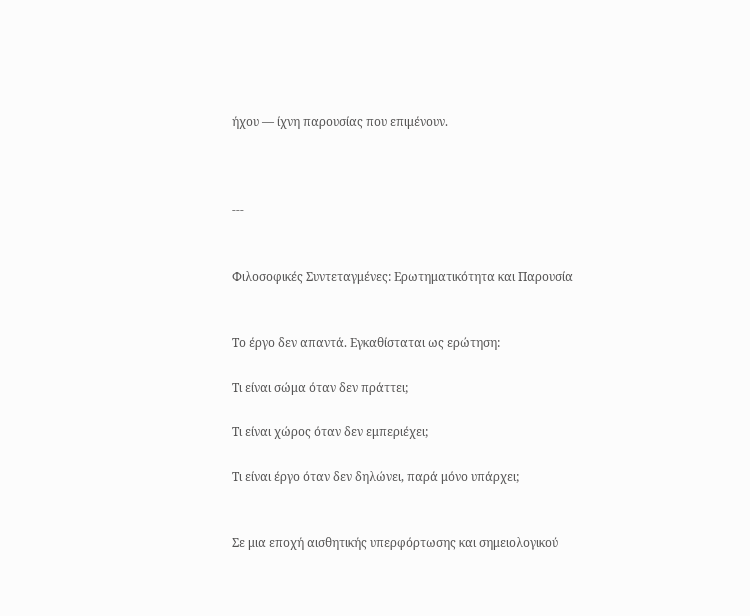ήχου — ίχνη παρουσίας που επιμένουν.



---


Φιλοσοφικές Συντεταγμένες: Ερωτηματικότητα και Παρουσία


Το έργο δεν απαντά. Εγκαθίσταται ως ερώτηση:

Τι είναι σώμα όταν δεν πράττει;

Τι είναι χώρος όταν δεν εμπεριέχει;

Τι είναι έργο όταν δεν δηλώνει, παρά μόνο υπάρχει;


Σε μια εποχή αισθητικής υπερφόρτωσης και σημειολογικού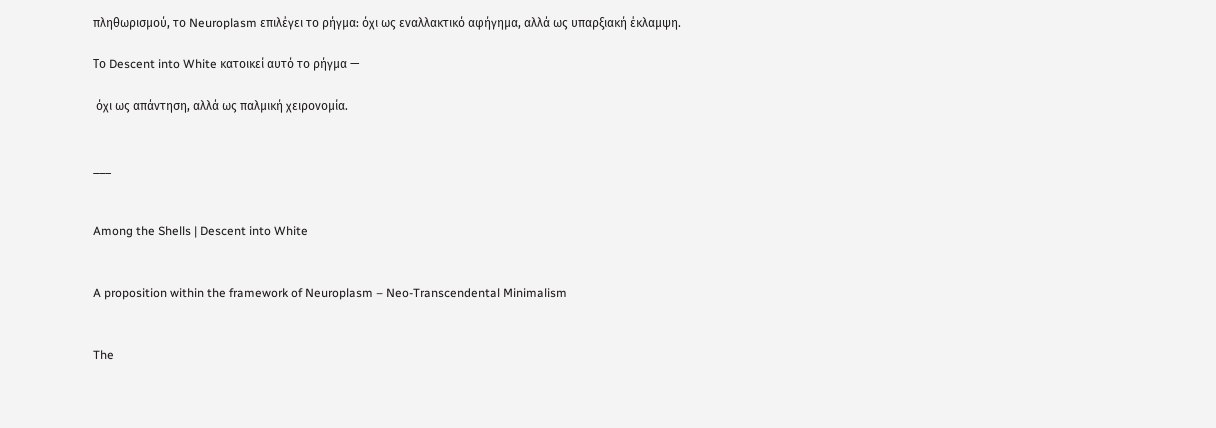πληθωρισμού, το Neuroplasm επιλέγει το ρήγμα: όχι ως εναλλακτικό αφήγημα, αλλά ως υπαρξιακή έκλαμψη.

Το Descent into White κατοικεί αυτό το ρήγμα —

 όχι ως απάντηση, αλλά ως παλμική χειρονομία.


___


Among the Shells | Descent into White


A proposition within the framework of Neuroplasm – Neo-Transcendental Minimalism


The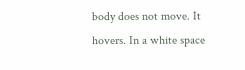body does not move. It hovers. In a white space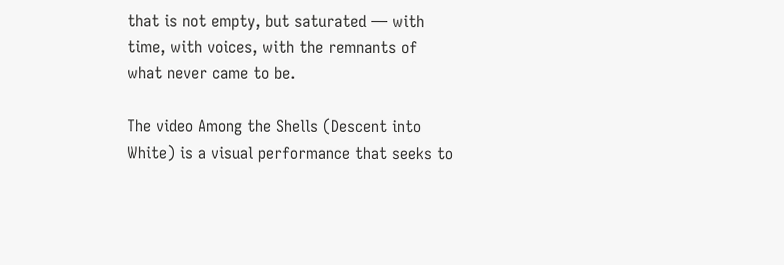that is not empty, but saturated — with time, with voices, with the remnants of what never came to be.

The video Among the Shells (Descent into White) is a visual performance that seeks to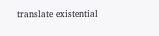translate existential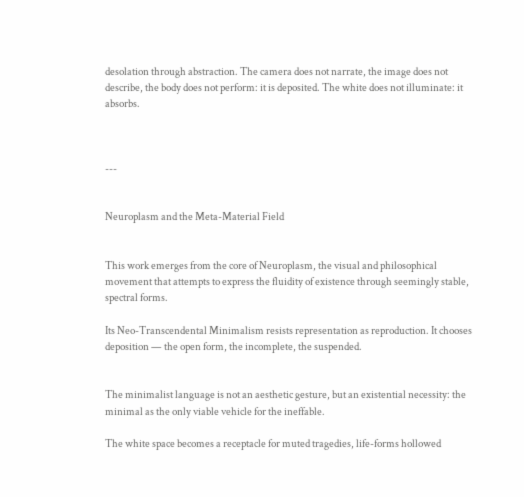desolation through abstraction. The camera does not narrate, the image does not describe, the body does not perform: it is deposited. The white does not illuminate: it absorbs.



---


Neuroplasm and the Meta-Material Field


This work emerges from the core of Neuroplasm, the visual and philosophical movement that attempts to express the fluidity of existence through seemingly stable, spectral forms.

Its Neo-Transcendental Minimalism resists representation as reproduction. It chooses deposition — the open form, the incomplete, the suspended.


The minimalist language is not an aesthetic gesture, but an existential necessity: the minimal as the only viable vehicle for the ineffable.

The white space becomes a receptacle for muted tragedies, life-forms hollowed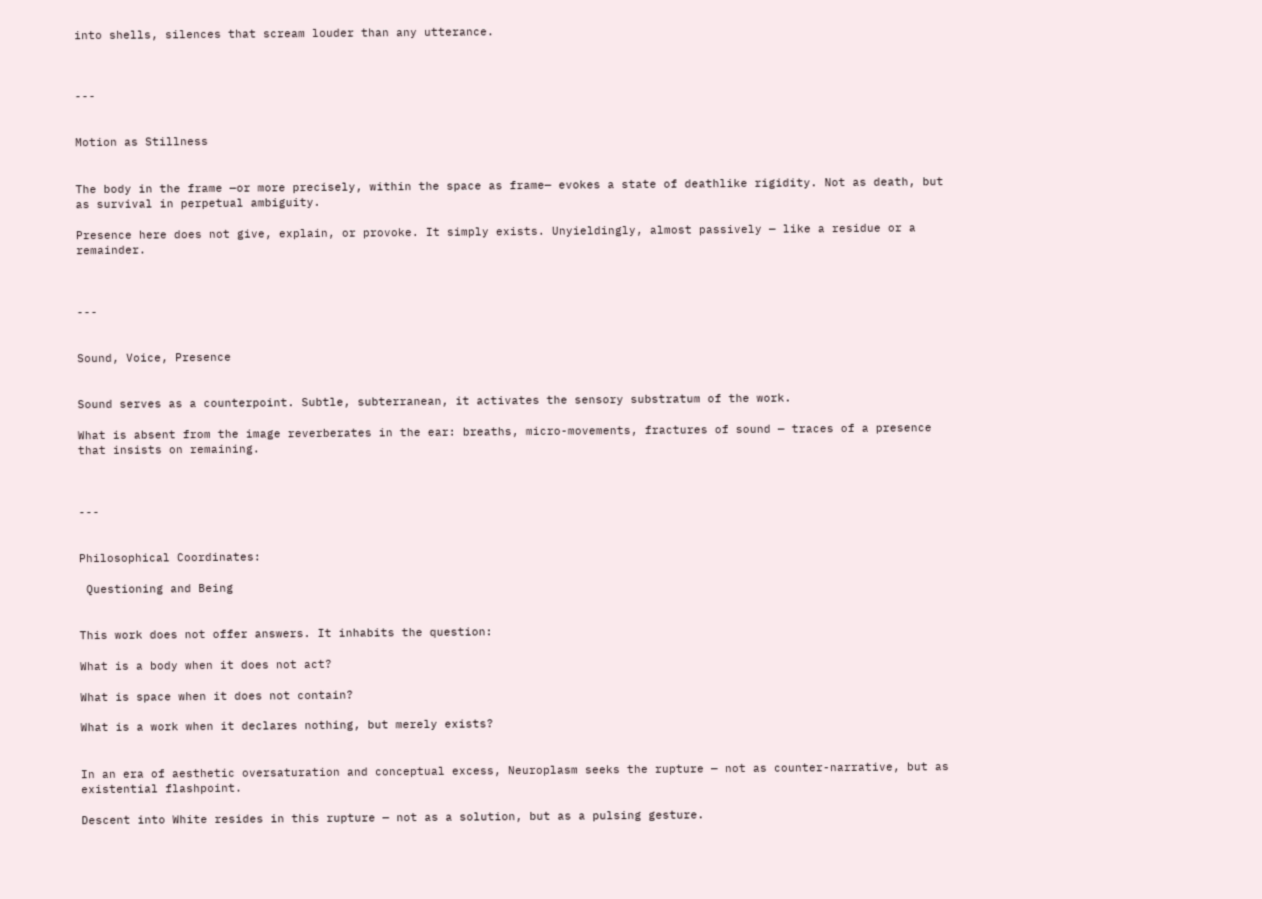into shells, silences that scream louder than any utterance.



---


Motion as Stillness


The body in the frame —or more precisely, within the space as frame— evokes a state of deathlike rigidity. Not as death, but as survival in perpetual ambiguity.

Presence here does not give, explain, or provoke. It simply exists. Unyieldingly, almost passively — like a residue or a remainder.



---


Sound, Voice, Presence


Sound serves as a counterpoint. Subtle, subterranean, it activates the sensory substratum of the work.

What is absent from the image reverberates in the ear: breaths, micro-movements, fractures of sound — traces of a presence that insists on remaining.



---


Philosophical Coordinates:

 Questioning and Being


This work does not offer answers. It inhabits the question:

What is a body when it does not act?

What is space when it does not contain?

What is a work when it declares nothing, but merely exists?


In an era of aesthetic oversaturation and conceptual excess, Neuroplasm seeks the rupture — not as counter-narrative, but as existential flashpoint.

Descent into White resides in this rupture — not as a solution, but as a pulsing gesture.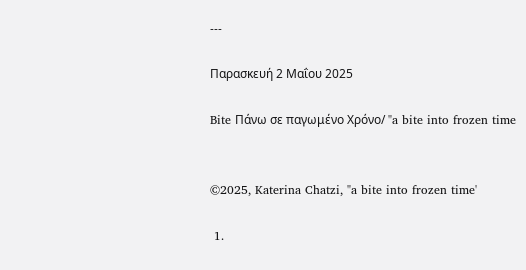---

Παρασκευή 2 Μαΐου 2025

Bite Πάνω σε παγωμένο Χρόνο/ "a bite into frozen time


©2025, Katerina Chatzi, "a bite into frozen time'

 1.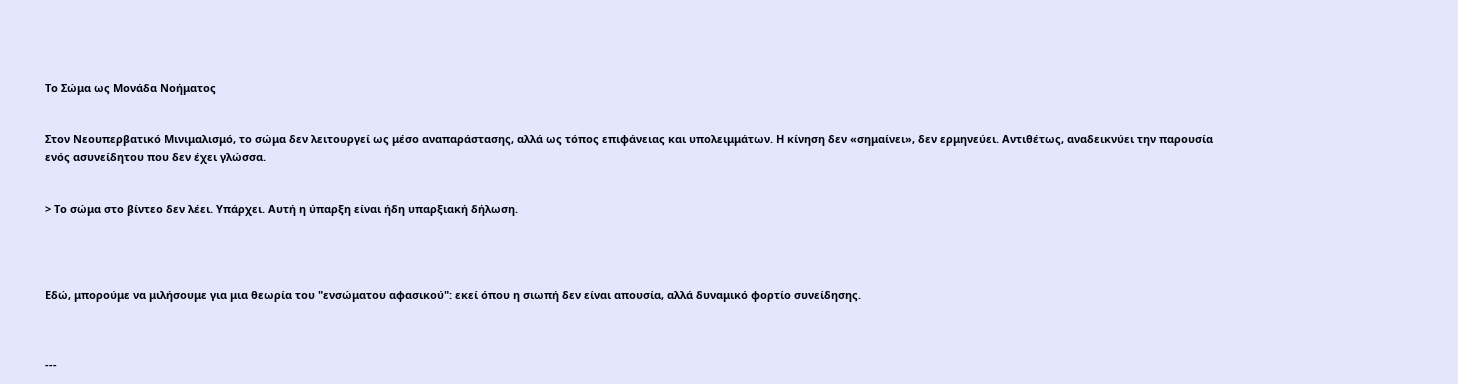Το Σώμα ως Μονάδα Νοήματος


Στον Νεουπερβατικό Μινιμαλισμό, το σώμα δεν λειτουργεί ως μέσο αναπαράστασης, αλλά ως τόπος επιφάνειας και υπολειμμάτων. Η κίνηση δεν «σημαίνει», δεν ερμηνεύει. Αντιθέτως, αναδεικνύει την παρουσία ενός ασυνείδητου που δεν έχει γλώσσα.


> Το σώμα στο βίντεο δεν λέει. Υπάρχει. Αυτή η ύπαρξη είναι ήδη υπαρξιακή δήλωση.




Εδώ, μπορούμε να μιλήσουμε για μια θεωρία του "ενσώματου αφασικού": εκεί όπου η σιωπή δεν είναι απουσία, αλλά δυναμικό φορτίο συνείδησης.



---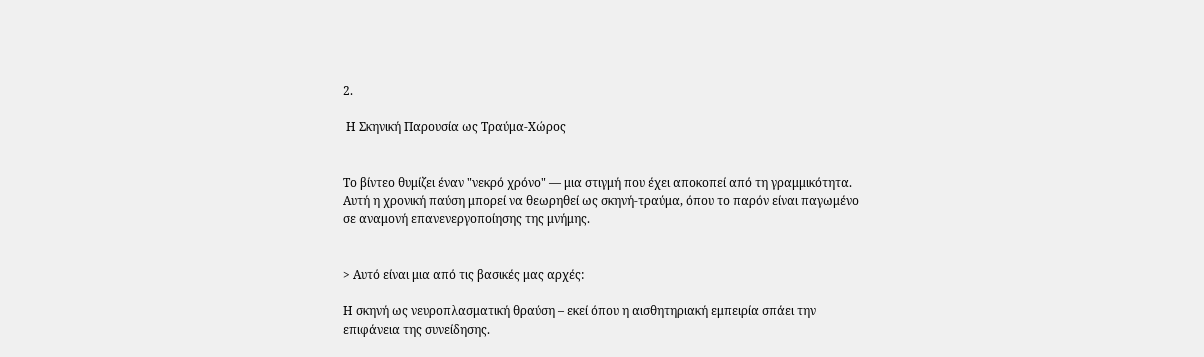2.

 Η Σκηνική Παρουσία ως Τραύμα-Χώρος


Το βίντεο θυμίζει έναν "νεκρό χρόνο" — μια στιγμή που έχει αποκοπεί από τη γραμμικότητα. Αυτή η χρονική παύση μπορεί να θεωρηθεί ως σκηνή-τραύμα, όπου το παρόν είναι παγωμένο σε αναμονή επανενεργοποίησης της μνήμης.


> Αυτό είναι μια από τις βασικές μας αρχές:

Η σκηνή ως νευροπλασματική θραύση – εκεί όπου η αισθητηριακή εμπειρία σπάει την επιφάνεια της συνείδησης.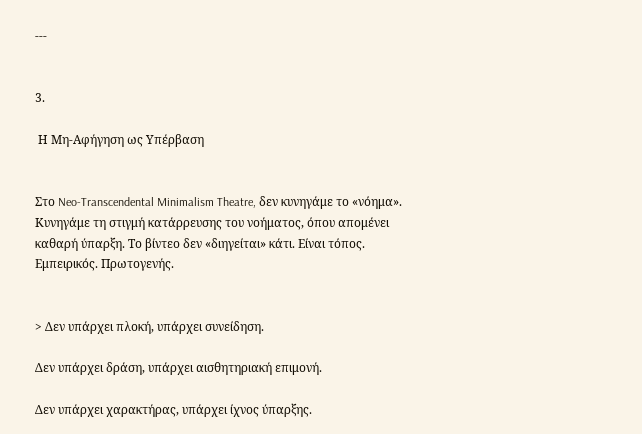---


3.

 Η Μη-Αφήγηση ως Υπέρβαση


Στο Neo-Transcendental Minimalism Theatre, δεν κυνηγάμε το «νόημα». Κυνηγάμε τη στιγμή κατάρρευσης του νοήματος, όπου απομένει καθαρή ύπαρξη. Το βίντεο δεν «διηγείται» κάτι. Είναι τόπος. Εμπειρικός. Πρωτογενής.


> Δεν υπάρχει πλοκή, υπάρχει συνείδηση.

Δεν υπάρχει δράση, υπάρχει αισθητηριακή επιμονή.

Δεν υπάρχει χαρακτήρας, υπάρχει ίχνος ύπαρξης.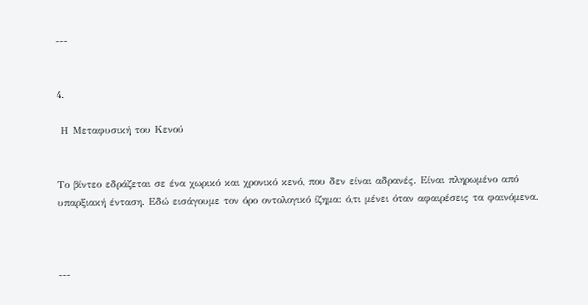---


4.

 Η Μεταφυσική του Κενού


Το βίντεο εδράζεται σε ένα χωρικό και χρονικό κενό, που δεν είναι αδρανές. Είναι πληρωμένο από υπαρξιακή ένταση. Εδώ εισάγουμε τον όρο οντολογικό ίζημα: ό,τι μένει όταν αφαιρέσεις τα φαινόμενα.



---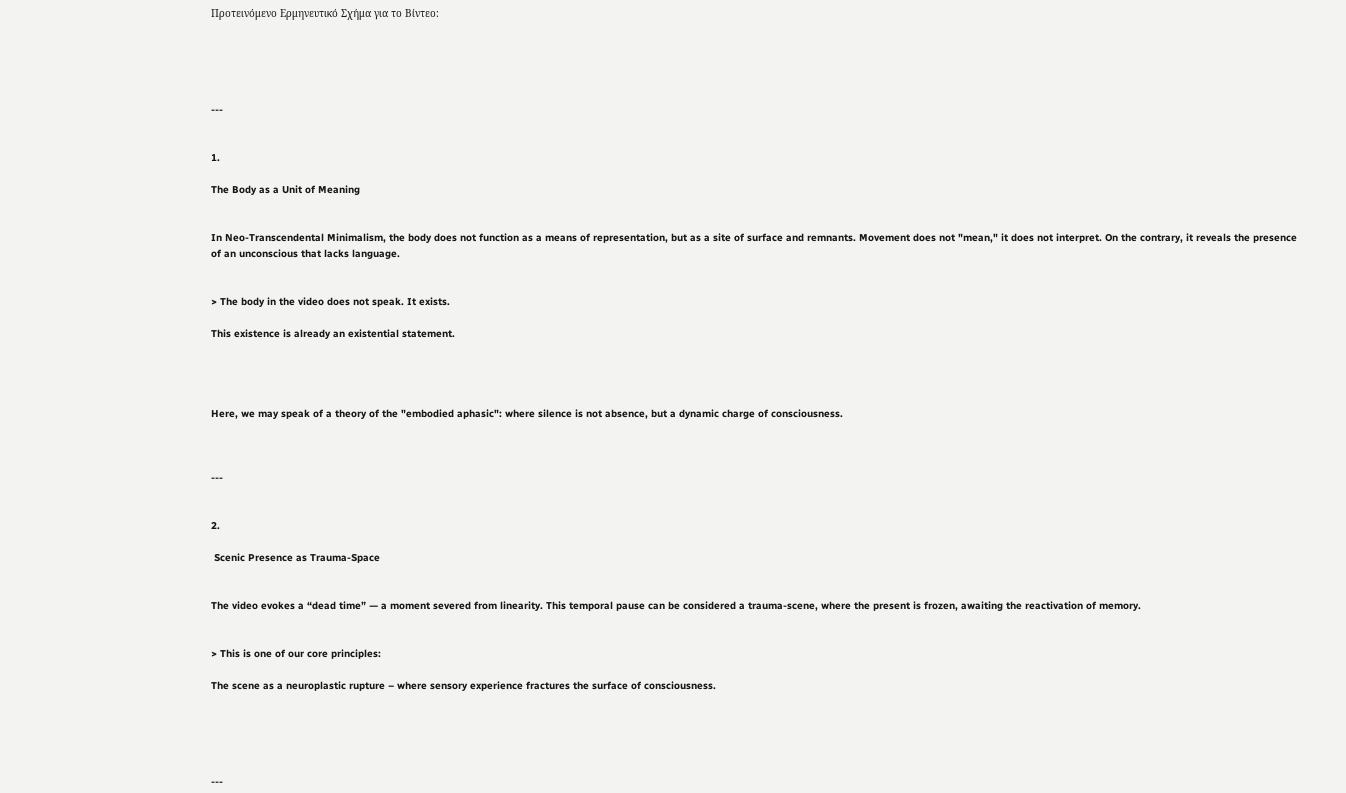Προτεινόμενο Ερμηνευτικό Σχήμα για το Βίντεο:





---


1.

The Body as a Unit of Meaning


In Neo-Transcendental Minimalism, the body does not function as a means of representation, but as a site of surface and remnants. Movement does not "mean," it does not interpret. On the contrary, it reveals the presence of an unconscious that lacks language.


> The body in the video does not speak. It exists.

This existence is already an existential statement.




Here, we may speak of a theory of the "embodied aphasic": where silence is not absence, but a dynamic charge of consciousness.



---


2.

 Scenic Presence as Trauma-Space


The video evokes a “dead time” — a moment severed from linearity. This temporal pause can be considered a trauma-scene, where the present is frozen, awaiting the reactivation of memory.


> This is one of our core principles:

The scene as a neuroplastic rupture – where sensory experience fractures the surface of consciousness.





---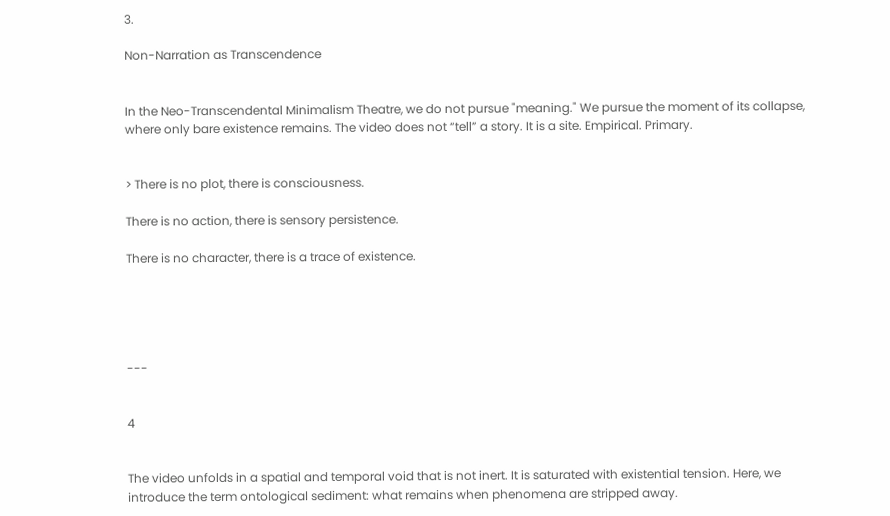3.

Non-Narration as Transcendence


In the Neo-Transcendental Minimalism Theatre, we do not pursue "meaning." We pursue the moment of its collapse, where only bare existence remains. The video does not “tell” a story. It is a site. Empirical. Primary.


> There is no plot, there is consciousness.

There is no action, there is sensory persistence.

There is no character, there is a trace of existence.





---


4


The video unfolds in a spatial and temporal void that is not inert. It is saturated with existential tension. Here, we introduce the term ontological sediment: what remains when phenomena are stripped away.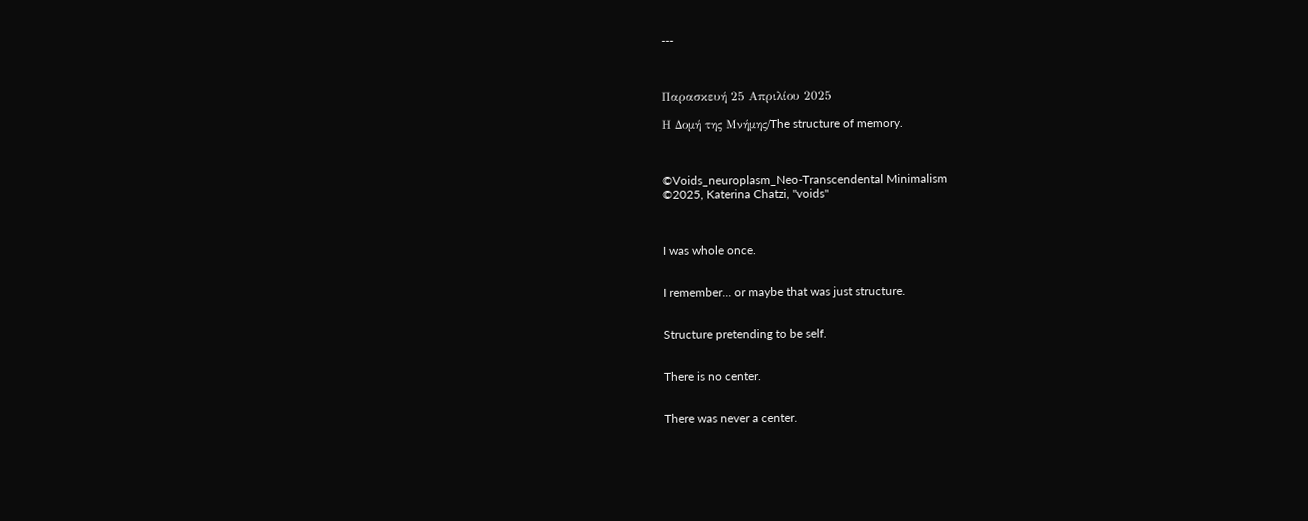---



Παρασκευή 25 Απριλίου 2025

Η Δομή της Μνήμης/The structure of memory.



©Voids_neuroplasm_Neo-Transcendental Minimalism
©2025, Katerina Chatzi, "voids"



I was whole once.


I remember... or maybe that was just structure.


Structure pretending to be self.


There is no center.


There was never a center.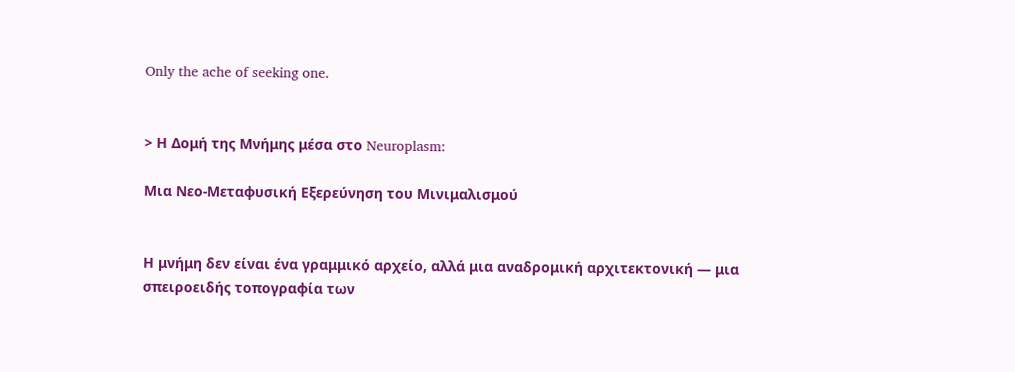Only the ache of seeking one.


> Η Δομή της Μνήμης μέσα στο Neuroplasm:

Μια Νεο-Μεταφυσική Εξερεύνηση του Μινιμαλισμού


Η μνήμη δεν είναι ένα γραμμικό αρχείο, αλλά μια αναδρομική αρχιτεκτονική — μια σπειροειδής τοπογραφία των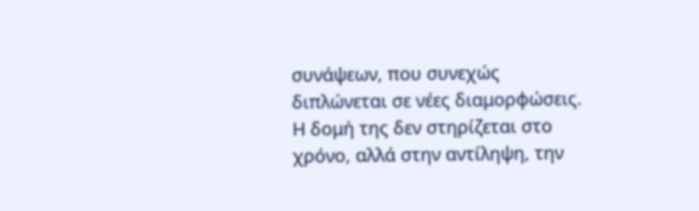συνάψεων, που συνεχώς διπλώνεται σε νέες διαμορφώσεις. Η δομή της δεν στηρίζεται στο χρόνο, αλλά στην αντίληψη, την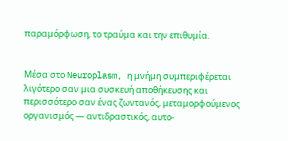παραμόρφωση, το τραύμα και την επιθυμία.


Μέσα στο Neuroplasm, η μνήμη συμπεριφέρεται λιγότερο σαν μια συσκευή αποθήκευσης και περισσότερο σαν ένας ζωντανός, μεταμορφούμενος οργανισμός — αντιδραστικός, αυτο-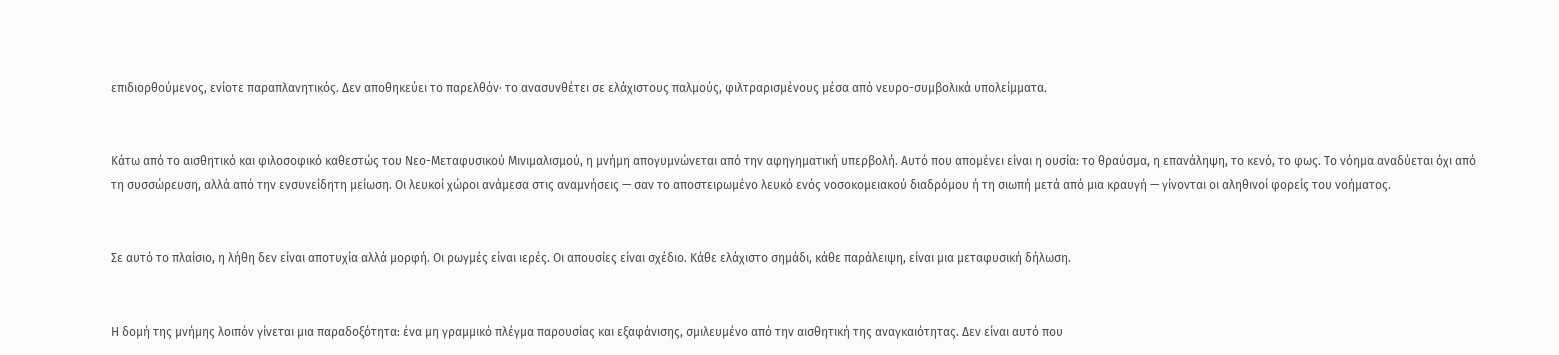επιδιορθούμενος, ενίοτε παραπλανητικός. Δεν αποθηκεύει το παρελθόν· το ανασυνθέτει σε ελάχιστους παλμούς, φιλτραρισμένους μέσα από νευρο-συμβολικά υπολείμματα.


Κάτω από το αισθητικό και φιλοσοφικό καθεστώς του Νεο-Μεταφυσικού Μινιμαλισμού, η μνήμη απογυμνώνεται από την αφηγηματική υπερβολή. Αυτό που απομένει είναι η ουσία: το θραύσμα, η επανάληψη, το κενό, το φως. Το νόημα αναδύεται όχι από τη συσσώρευση, αλλά από την ενσυνείδητη μείωση. Οι λευκοί χώροι ανάμεσα στις αναμνήσεις — σαν το αποστειρωμένο λευκό ενός νοσοκομειακού διαδρόμου ή τη σιωπή μετά από μια κραυγή — γίνονται οι αληθινοί φορείς του νοήματος.


Σε αυτό το πλαίσιο, η λήθη δεν είναι αποτυχία αλλά μορφή. Οι ρωγμές είναι ιερές. Οι απουσίες είναι σχέδιο. Κάθε ελάχιστο σημάδι, κάθε παράλειψη, είναι μια μεταφυσική δήλωση.


Η δομή της μνήμης λοιπόν γίνεται μια παραδοξότητα: ένα μη γραμμικό πλέγμα παρουσίας και εξαφάνισης, σμιλευμένο από την αισθητική της αναγκαιότητας. Δεν είναι αυτό που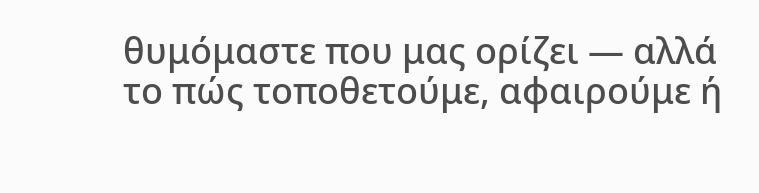θυμόμαστε που μας ορίζει — αλλά το πώς τοποθετούμε, αφαιρούμε ή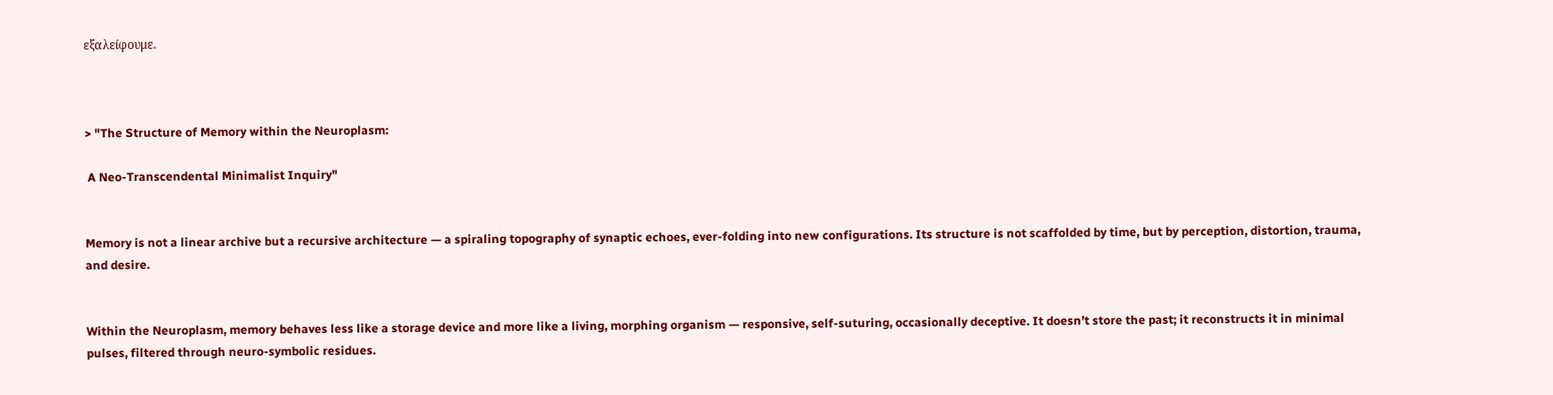εξαλείφουμε.



> "The Structure of Memory within the Neuroplasm:

 A Neo-Transcendental Minimalist Inquiry"


Memory is not a linear archive but a recursive architecture — a spiraling topography of synaptic echoes, ever-folding into new configurations. Its structure is not scaffolded by time, but by perception, distortion, trauma, and desire.


Within the Neuroplasm, memory behaves less like a storage device and more like a living, morphing organism — responsive, self-suturing, occasionally deceptive. It doesn’t store the past; it reconstructs it in minimal pulses, filtered through neuro-symbolic residues.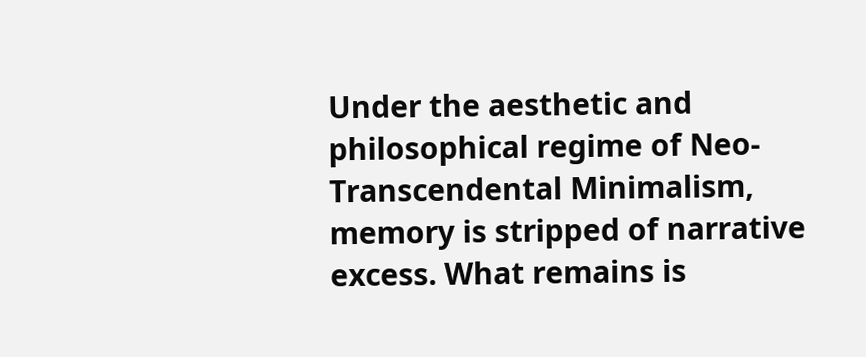Under the aesthetic and philosophical regime of Neo-Transcendental Minimalism, memory is stripped of narrative excess. What remains is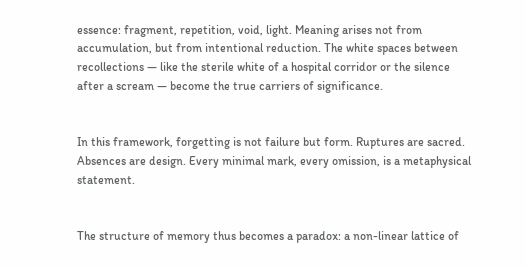essence: fragment, repetition, void, light. Meaning arises not from accumulation, but from intentional reduction. The white spaces between recollections — like the sterile white of a hospital corridor or the silence after a scream — become the true carriers of significance.


In this framework, forgetting is not failure but form. Ruptures are sacred. Absences are design. Every minimal mark, every omission, is a metaphysical statement.


The structure of memory thus becomes a paradox: a non-linear lattice of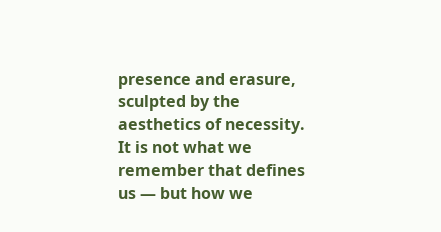presence and erasure, sculpted by the aesthetics of necessity. It is not what we remember that defines us — but how we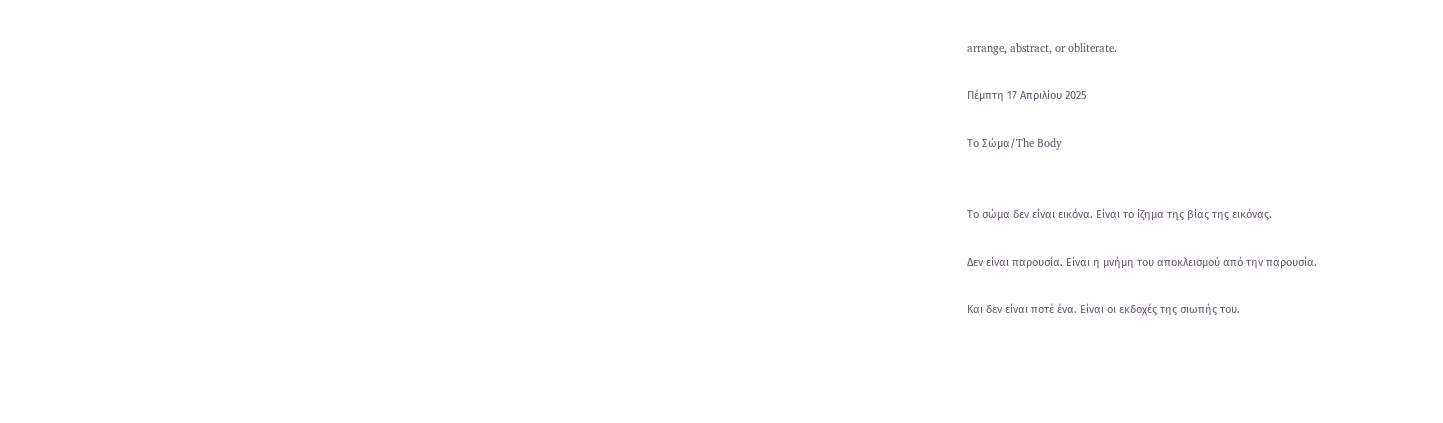arrange, abstract, or obliterate.

Πέμπτη 17 Απριλίου 2025

Το Σώμα/The Body


Το σώμα δεν είναι εικόνα. Είναι το ίζημα της βίας της εικόνας.

Δεν είναι παρουσία. Είναι η μνήμη του αποκλεισμού από την παρουσία.

Και δεν είναι ποτέ ένα. Είναι οι εκδοχές της σιωπής του.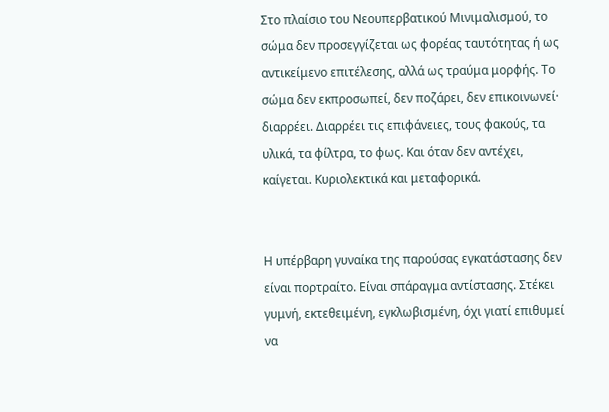Στο πλαίσιο του Νεουπερβατικού Μινιμαλισμού, το σώμα δεν προσεγγίζεται ως φορέας ταυτότητας ή ως αντικείμενο επιτέλεσης, αλλά ως τραύμα μορφής. Το σώμα δεν εκπροσωπεί, δεν ποζάρει, δεν επικοινωνεί· διαρρέει. Διαρρέει τις επιφάνειες, τους φακούς, τα υλικά, τα φίλτρα, το φως. Και όταν δεν αντέχει, καίγεται. Κυριολεκτικά και μεταφορικά.


Η υπέρβαρη γυναίκα της παρούσας εγκατάστασης δεν είναι πορτραίτο. Είναι σπάραγμα αντίστασης. Στέκει γυμνή, εκτεθειμένη, εγκλωβισμένη, όχι γιατί επιθυμεί να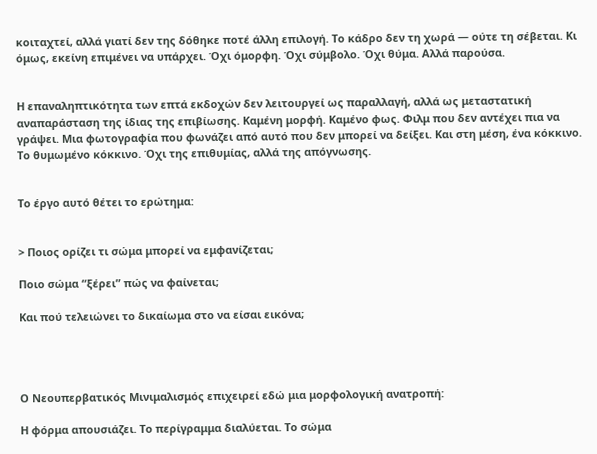κοιταχτεί, αλλά γιατί δεν της δόθηκε ποτέ άλλη επιλογή. Το κάδρο δεν τη χωρά — ούτε τη σέβεται. Κι όμως, εκείνη επιμένει να υπάρχει. Όχι όμορφη. Όχι σύμβολο. Όχι θύμα. Αλλά παρούσα.


Η επαναληπτικότητα των επτά εκδοχών δεν λειτουργεί ως παραλλαγή, αλλά ως μεταστατική αναπαράσταση της ίδιας της επιβίωσης. Καμένη μορφή. Καμένο φως. Φιλμ που δεν αντέχει πια να γράψει. Μια φωτογραφία που φωνάζει από αυτό που δεν μπορεί να δείξει. Και στη μέση, ένα κόκκινο. Το θυμωμένο κόκκινο. Όχι της επιθυμίας, αλλά της απόγνωσης.


Το έργο αυτό θέτει το ερώτημα:


> Ποιος ορίζει τι σώμα μπορεί να εμφανίζεται;

Ποιο σώμα “ξέρει” πώς να φαίνεται;

Και πού τελειώνει το δικαίωμα στο να είσαι εικόνα;




Ο Νεουπερβατικός Μινιμαλισμός επιχειρεί εδώ μια μορφολογική ανατροπή:

Η φόρμα απουσιάζει. Το περίγραμμα διαλύεται. Το σώμα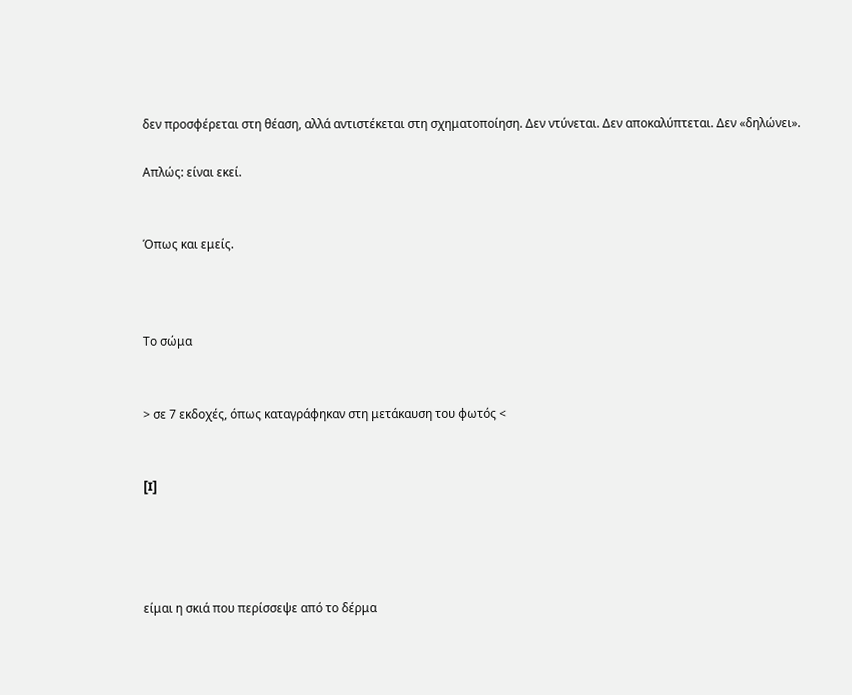δεν προσφέρεται στη θέαση, αλλά αντιστέκεται στη σχηματοποίηση. Δεν ντύνεται. Δεν αποκαλύπτεται. Δεν «δηλώνει».

Απλώς: είναι εκεί.


Όπως και εμείς.



Το σώμα


> σε 7 εκδοχές, όπως καταγράφηκαν στη μετάκαυση του φωτός <


[I]




είμαι η σκιά που περίσσεψε από το δέρμα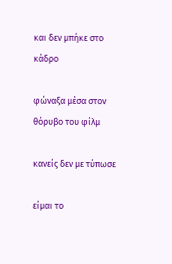και δεν μπήκε στο κάδρο

φώναξα μέσα στον θόρυβο του φίλμ

κανείς δεν με τύπωσε

είμαι το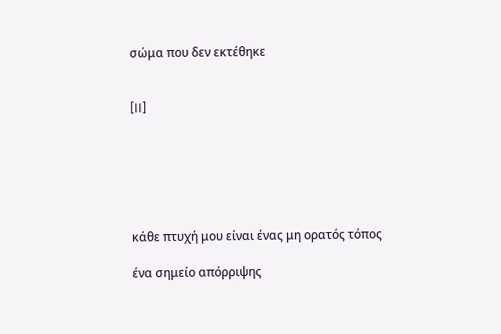σώμα που δεν εκτέθηκε


[II]






κάθε πτυχή μου είναι ένας μη ορατός τόπος

ένα σημείο απόρριψης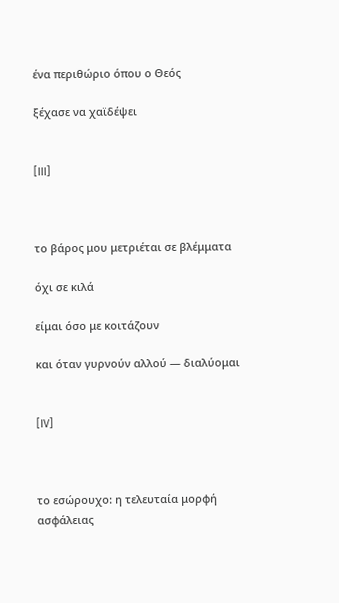ένα περιθώριο όπου ο Θεός

ξέχασε να χαϊδέψει


[III]



το βάρος μου μετριέται σε βλέμματα

όχι σε κιλά

είμαι όσο με κοιτάζουν

και όταν γυρνούν αλλού — διαλύομαι


[IV]



το εσώρουχο: η τελευταία μορφή ασφάλειας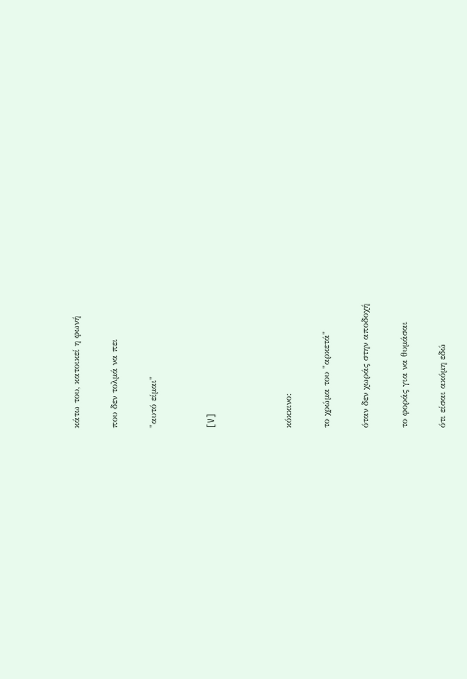κάτω του, κατοικεί η φωνή

που δεν τολμά να πει

"αυτό είμαι"


[V]



κόκκινο:

το χρώμα του "αρκετά"

όταν δεν χωράς στην αποδοχή

το φοράς για να θυμάσαι

ότι είσαι ακόμη εδώ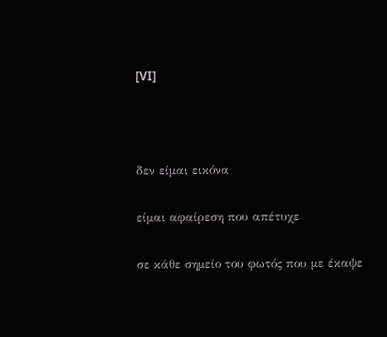[VI]



δεν είμαι εικόνα

είμαι αφαίρεση που απέτυχε

σε κάθε σημείο του φωτός που με έκαψε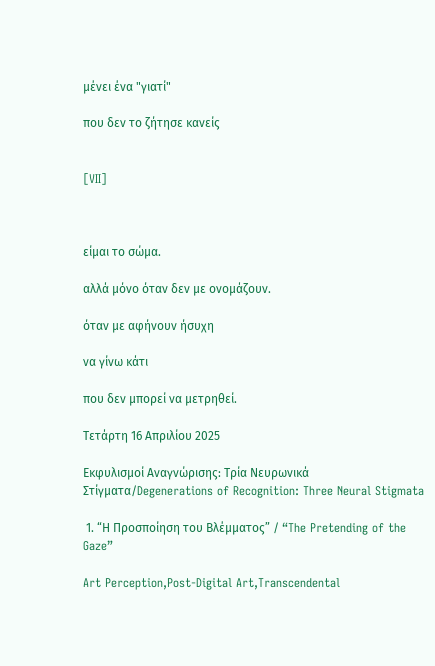μένει ένα "γιατί"

που δεν το ζήτησε κανείς


[VII]



είμαι το σώμα.

αλλά μόνο όταν δεν με ονομάζουν.

όταν με αφήνουν ήσυχη

να γίνω κάτι

που δεν μπορεί να μετρηθεί.

Τετάρτη 16 Απριλίου 2025

Εκφυλισμοί Αναγνώρισης: Τρία Νευρωνικά Στίγματα/Degenerations of Recognition: Three Neural Stigmata

 1. “Η Προσποίηση του Βλέμματος” / “The Pretending of the Gaze”

Art Perception,Post-Digital Art,Transcendental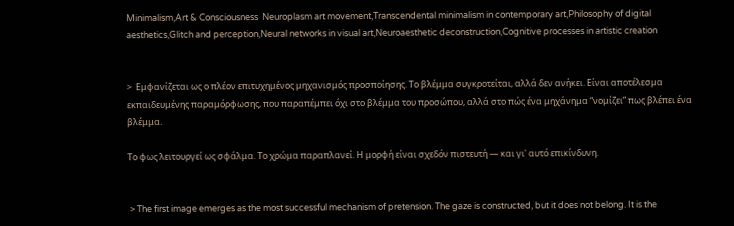Minimalism,Art & Consciousness  Neuroplasm art movement,Transcendental minimalism in contemporary art,Philosophy of digital aesthetics,Glitch and perception,Neural networks in visual art,Neuroaesthetic deconstruction,Cognitive processes in artistic creation


>  Εμφανίζεται ως ο πλέον επιτυχημένος μηχανισμός προσποίησης. Το βλέμμα συγκροτείται, αλλά δεν ανήκει. Είναι αποτέλεσμα εκπαιδευμένης παραμόρφωσης, που παραπέμπει όχι στο βλέμμα του προσώπου, αλλά στο πώς ένα μηχάνημα “νομίζει” πως βλέπει ένα βλέμμα.

Το φως λειτουργεί ως σφάλμα. Το χρώμα παραπλανεί. Η μορφή είναι σχεδόν πιστευτή — και γι' αυτό επικίνδυνη.


 > The first image emerges as the most successful mechanism of pretension. The gaze is constructed, but it does not belong. It is the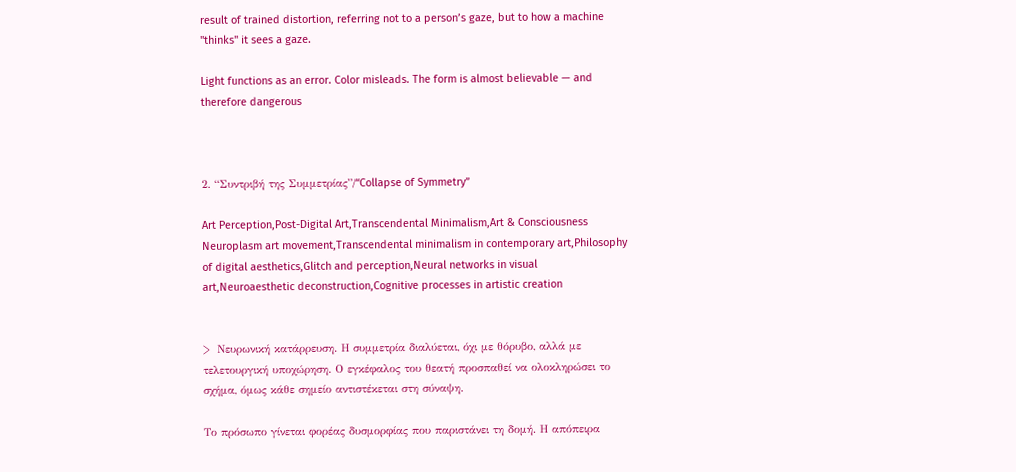result of trained distortion, referring not to a person’s gaze, but to how a machine "thinks" it sees a gaze.

Light functions as an error. Color misleads. The form is almost believable — and therefore dangerous



2. “Συντριβή της Συμμετρίας”/“Collapse of Symmetry”

Art Perception,Post-Digital Art,Transcendental Minimalism,Art & Consciousness  Neuroplasm art movement,Transcendental minimalism in contemporary art,Philosophy of digital aesthetics,Glitch and perception,Neural networks in visual art,Neuroaesthetic deconstruction,Cognitive processes in artistic creation


>  Νευρωνική κατάρρευση. Η συμμετρία διαλύεται, όχι με θόρυβο, αλλά με τελετουργική υποχώρηση. Ο εγκέφαλος του θεατή προσπαθεί να ολοκληρώσει το σχήμα, όμως κάθε σημείο αντιστέκεται στη σύναψη.

Το πρόσωπο γίνεται φορέας δυσμορφίας που παριστάνει τη δομή. Η απόπειρα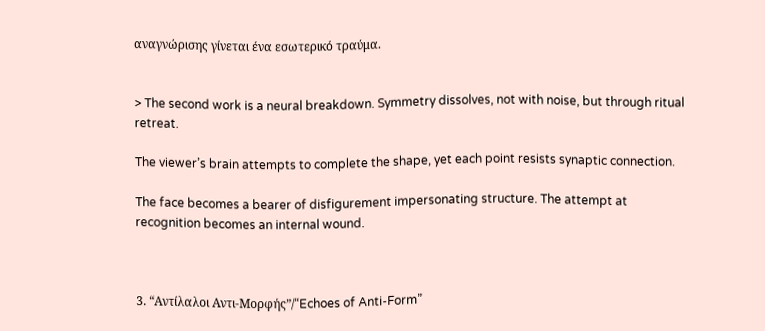αναγνώρισης γίνεται ένα εσωτερικό τραύμα.


> The second work is a neural breakdown. Symmetry dissolves, not with noise, but through ritual retreat.

The viewer’s brain attempts to complete the shape, yet each point resists synaptic connection.

The face becomes a bearer of disfigurement impersonating structure. The attempt at recognition becomes an internal wound.



3. “Αντίλαλοι Αντι-Μορφής”/“Echoes of Anti-Form”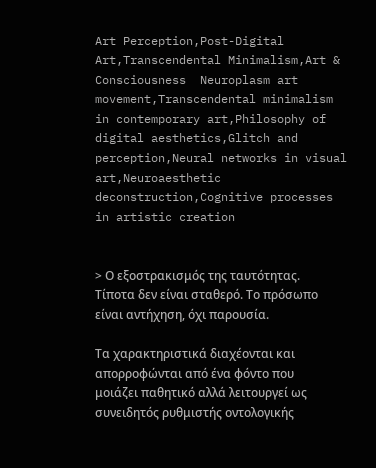Art Perception,Post-Digital Art,Transcendental Minimalism,Art & Consciousness  Neuroplasm art movement,Transcendental minimalism in contemporary art,Philosophy of digital aesthetics,Glitch and perception,Neural networks in visual art,Neuroaesthetic deconstruction,Cognitive processes in artistic creation


> Ο εξοστρακισμός της ταυτότητας. Τίποτα δεν είναι σταθερό. Το πρόσωπο είναι αντήχηση, όχι παρουσία.

Τα χαρακτηριστικά διαχέονται και απορροφώνται από ένα φόντο που μοιάζει παθητικό αλλά λειτουργεί ως συνειδητός ρυθμιστής οντολογικής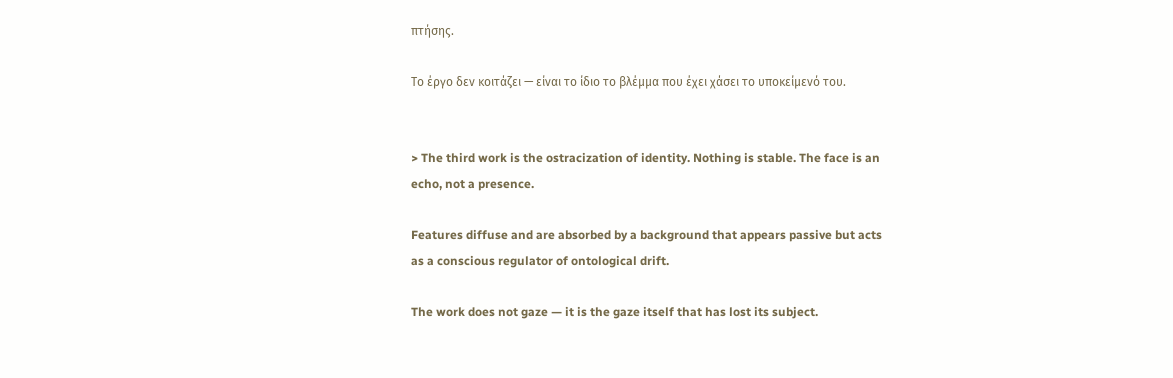πτήσης.

Το έργο δεν κοιτάζει — είναι το ίδιο το βλέμμα που έχει χάσει το υποκείμενό του.


> The third work is the ostracization of identity. Nothing is stable. The face is an echo, not a presence.

Features diffuse and are absorbed by a background that appears passive but acts as a conscious regulator of ontological drift.

The work does not gaze — it is the gaze itself that has lost its subject.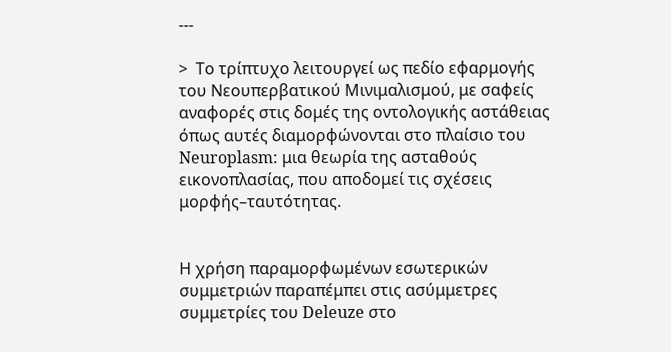---

>  Το τρίπτυχο λειτουργεί ως πεδίο εφαρμογής του Νεουπερβατικού Μινιμαλισμού, με σαφείς αναφορές στις δομές της οντολογικής αστάθειας όπως αυτές διαμορφώνονται στο πλαίσιο του Neuroplasm: μια θεωρία της ασταθούς εικονοπλασίας, που αποδομεί τις σχέσεις μορφής–ταυτότητας.


Η χρήση παραμορφωμένων εσωτερικών συμμετριών παραπέμπει στις ασύμμετρες συμμετρίες του Deleuze στο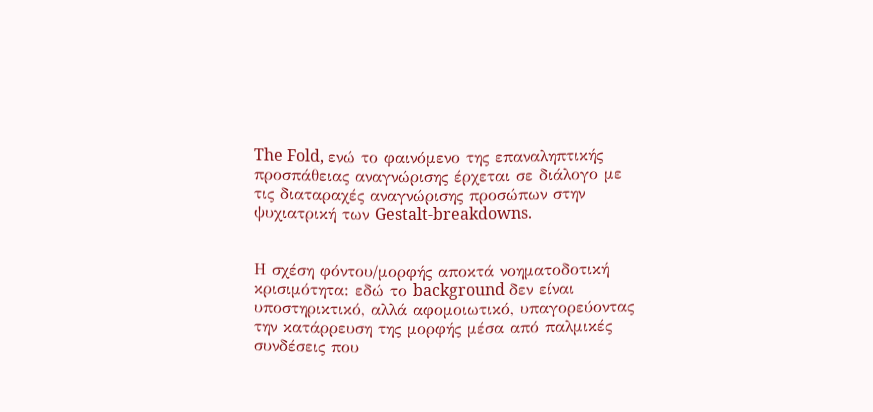The Fold, ενώ το φαινόμενο της επαναληπτικής προσπάθειας αναγνώρισης έρχεται σε διάλογο με τις διαταραχές αναγνώρισης προσώπων στην ψυχιατρική των Gestalt-breakdowns.


Η σχέση φόντου/μορφής αποκτά νοηματοδοτική κρισιμότητα: εδώ το background δεν είναι υποστηρικτικό, αλλά αφομοιωτικό, υπαγορεύοντας την κατάρρευση της μορφής μέσα από παλμικές συνδέσεις που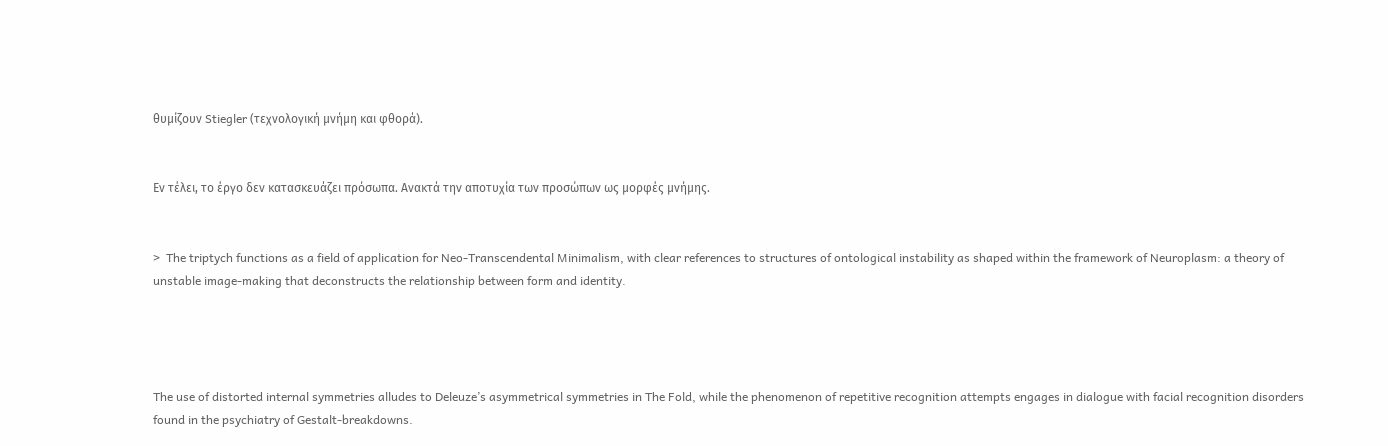θυμίζουν Stiegler (τεχνολογική μνήμη και φθορά).


Εν τέλει, το έργο δεν κατασκευάζει πρόσωπα. Ανακτά την αποτυχία των προσώπων ως μορφές μνήμης.


>  The triptych functions as a field of application for Neo-Transcendental Minimalism, with clear references to structures of ontological instability as shaped within the framework of Neuroplasm: a theory of unstable image-making that deconstructs the relationship between form and identity.




The use of distorted internal symmetries alludes to Deleuze’s asymmetrical symmetries in The Fold, while the phenomenon of repetitive recognition attempts engages in dialogue with facial recognition disorders found in the psychiatry of Gestalt-breakdowns.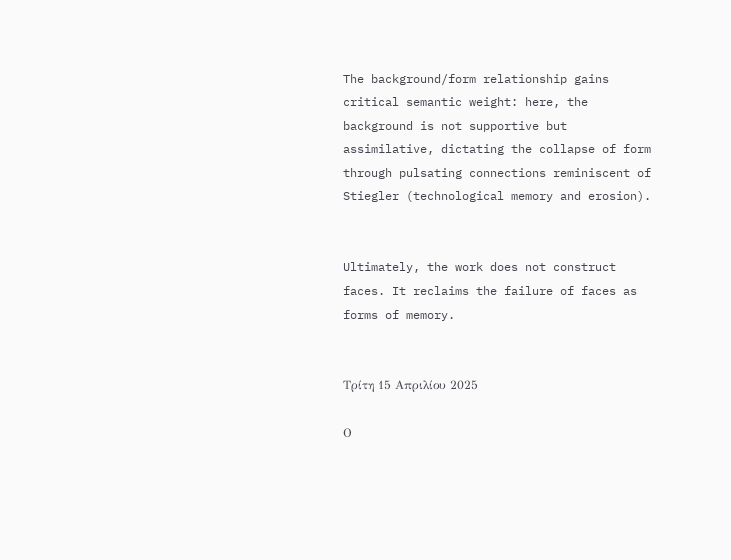The background/form relationship gains critical semantic weight: here, the background is not supportive but assimilative, dictating the collapse of form through pulsating connections reminiscent of Stiegler (technological memory and erosion).


Ultimately, the work does not construct faces. It reclaims the failure of faces as forms of memory.


Τρίτη 15 Απριλίου 2025

Ο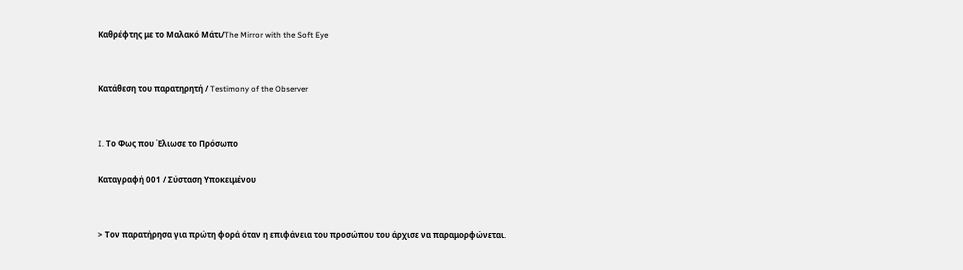Καθρέφτης με το Μαλακό Μάτι/The Mirror with the Soft Eye


Κατάθεση του παρατηρητή / Testimony of the Observer


I. Το Φως που Έλιωσε το Πρόσωπο

Καταγραφή 001 / Σύσταση Υποκειμένου


> Τον παρατήρησα για πρώτη φορά όταν η επιφάνεια του προσώπου του άρχισε να παραμορφώνεται.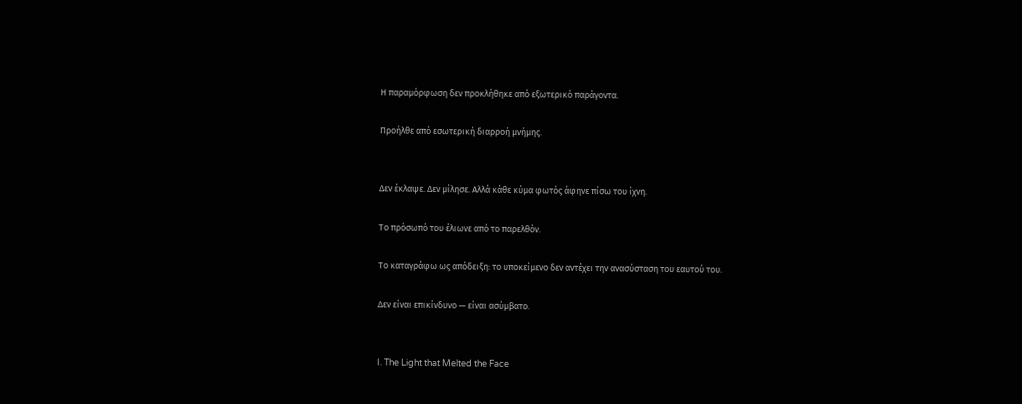Η παραμόρφωση δεν προκλήθηκε από εξωτερικό παράγοντα.

Προήλθε από εσωτερική διαρροή μνήμης.


Δεν έκλαψε. Δεν μίλησε. Αλλά κάθε κύμα φωτός άφηνε πίσω του ίχνη.

Το πρόσωπό του έλιωνε από το παρελθόν.

Το καταγράφω ως απόδειξη: το υποκείμενο δεν αντέχει την ανασύσταση του εαυτού του.

Δεν είναι επικίνδυνο — είναι ασύμβατο.


I. The Light that Melted the Face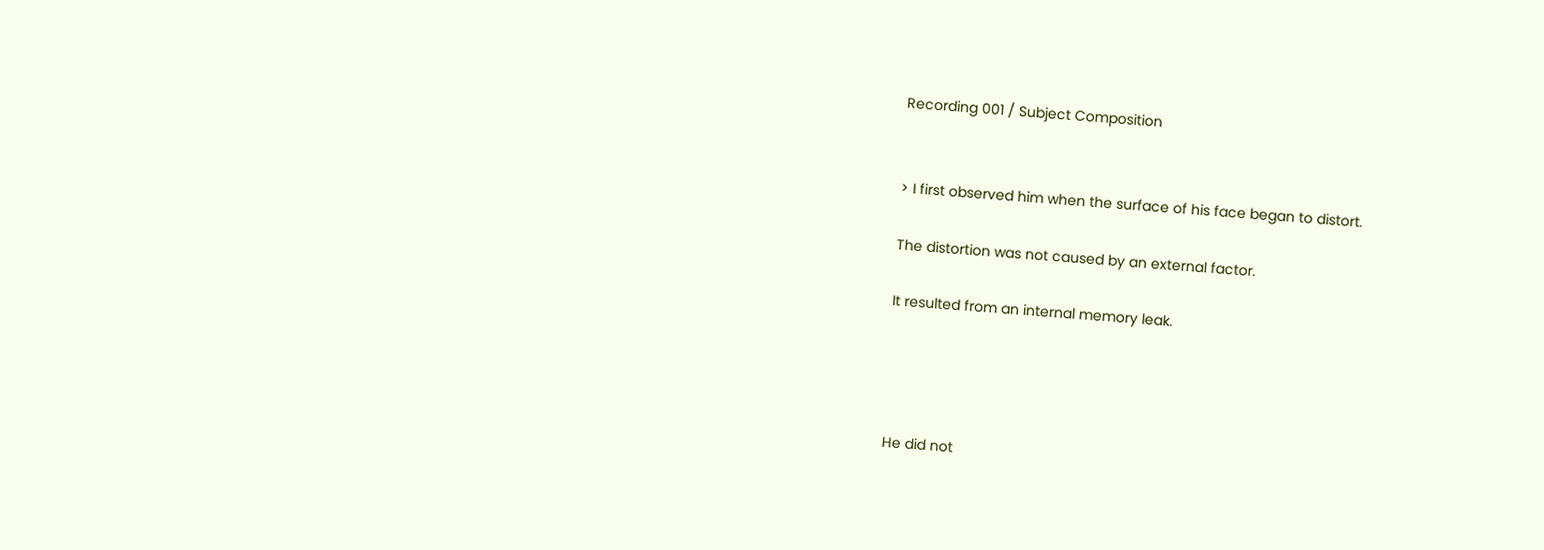Recording 001 / Subject Composition


> I first observed him when the surface of his face began to distort.

The distortion was not caused by an external factor.

It resulted from an internal memory leak.




He did not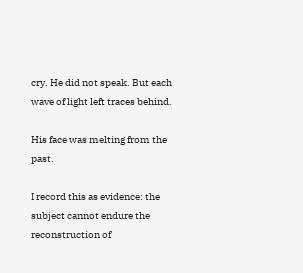cry. He did not speak. But each wave of light left traces behind.

His face was melting from the past.

I record this as evidence: the subject cannot endure the reconstruction of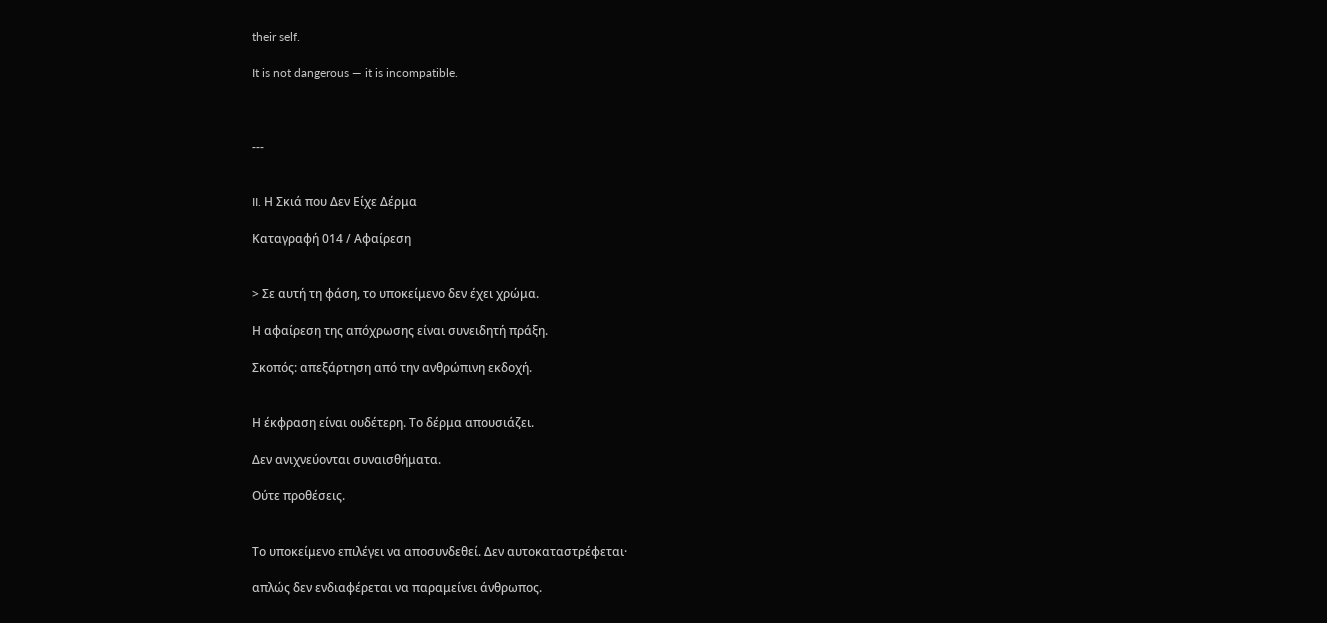their self.

It is not dangerous — it is incompatible.



---


II. Η Σκιά που Δεν Είχε Δέρμα

Καταγραφή 014 / Αφαίρεση


> Σε αυτή τη φάση, το υποκείμενο δεν έχει χρώμα.

Η αφαίρεση της απόχρωσης είναι συνειδητή πράξη.

Σκοπός: απεξάρτηση από την ανθρώπινη εκδοχή.


Η έκφραση είναι ουδέτερη. Το δέρμα απουσιάζει.

Δεν ανιχνεύονται συναισθήματα.

Ούτε προθέσεις.


Το υποκείμενο επιλέγει να αποσυνδεθεί. Δεν αυτοκαταστρέφεται·

απλώς δεν ενδιαφέρεται να παραμείνει άνθρωπος.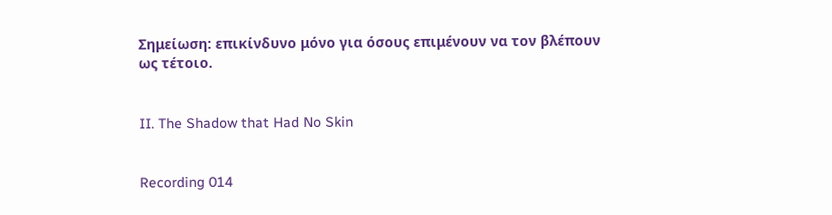Σημείωση: επικίνδυνο μόνο για όσους επιμένουν να τον βλέπουν ως τέτοιο.


II. The Shadow that Had No Skin


Recording 014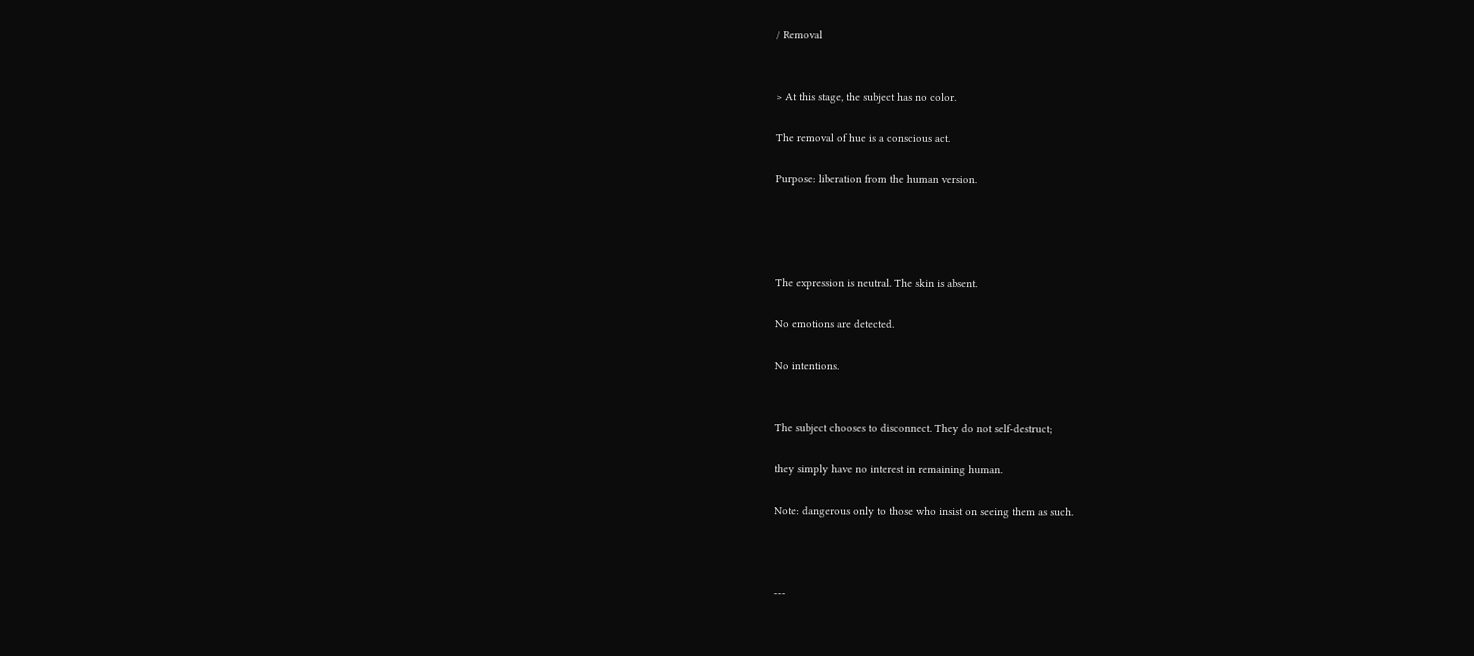/ Removal


> At this stage, the subject has no color.

The removal of hue is a conscious act.

Purpose: liberation from the human version.




The expression is neutral. The skin is absent.

No emotions are detected.

No intentions.


The subject chooses to disconnect. They do not self-destruct;

they simply have no interest in remaining human.

Note: dangerous only to those who insist on seeing them as such.



---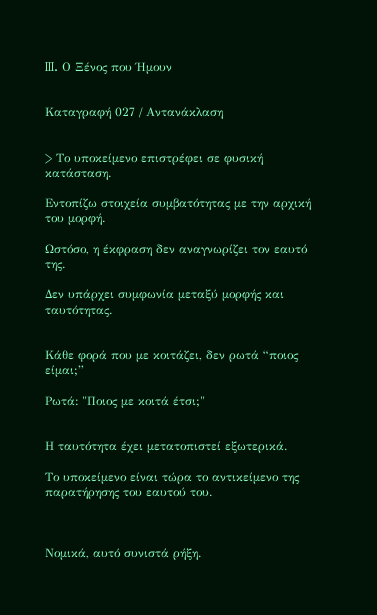III. Ο Ξένος που Ήμουν


Καταγραφή 027 / Αντανάκλαση


> Το υποκείμενο επιστρέφει σε φυσική κατάσταση.

Εντοπίζω στοιχεία συμβατότητας με την αρχική του μορφή.

Ωστόσο, η έκφραση δεν αναγνωρίζει τον εαυτό της.

Δεν υπάρχει συμφωνία μεταξύ μορφής και ταυτότητας.


Κάθε φορά που με κοιτάζει, δεν ρωτά “ποιος είμαι;”

Ρωτά: "Ποιος με κοιτά έτσι;"


Η ταυτότητα έχει μετατοπιστεί εξωτερικά.

Το υποκείμενο είναι τώρα το αντικείμενο της παρατήρησης του εαυτού του.



Νομικά, αυτό συνιστά ρήξη.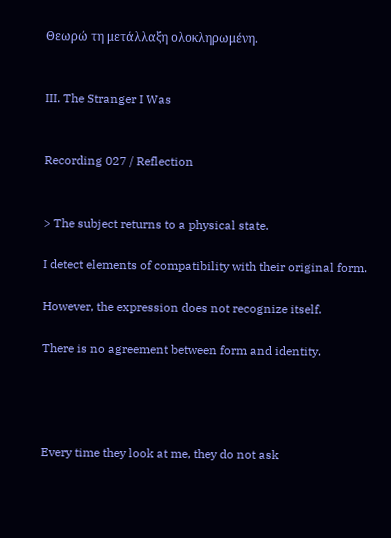Θεωρώ τη μετάλλαξη ολοκληρωμένη.


III. The Stranger I Was


Recording 027 / Reflection


> The subject returns to a physical state.

I detect elements of compatibility with their original form.

However, the expression does not recognize itself.

There is no agreement between form and identity.




Every time they look at me, they do not ask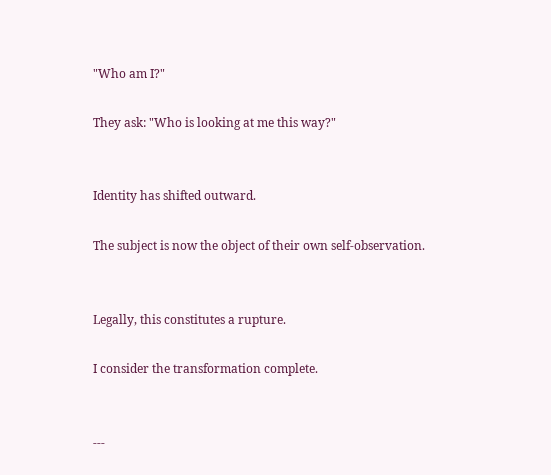"Who am I?"

They ask: "Who is looking at me this way?"


Identity has shifted outward.

The subject is now the object of their own self-observation.


Legally, this constitutes a rupture.

I consider the transformation complete.


---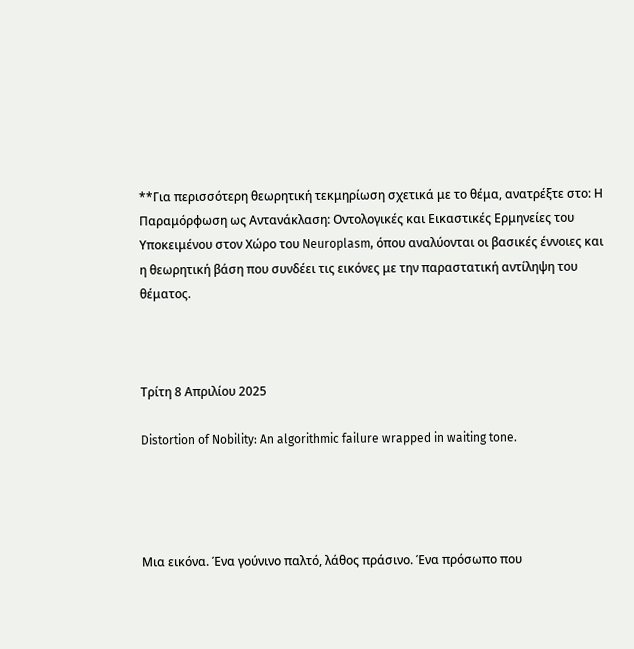**Για περισσότερη θεωρητική τεκμηρίωση σχετικά με το θέμα, ανατρέξτε στο: Η Παραμόρφωση ως Αντανάκλαση: Οντολογικές και Εικαστικές Ερμηνείες του Υποκειμένου στον Χώρο του Neuroplasm, όπου αναλύονται οι βασικές έννοιες και η θεωρητική βάση που συνδέει τις εικόνες με την παραστατική αντίληψη του θέματος.



Τρίτη 8 Απριλίου 2025

Distortion of Nobility: An algorithmic failure wrapped in waiting tone.




Μια εικόνα. Ένα γούνινο παλτό, λάθος πράσινο. Ένα πρόσωπο που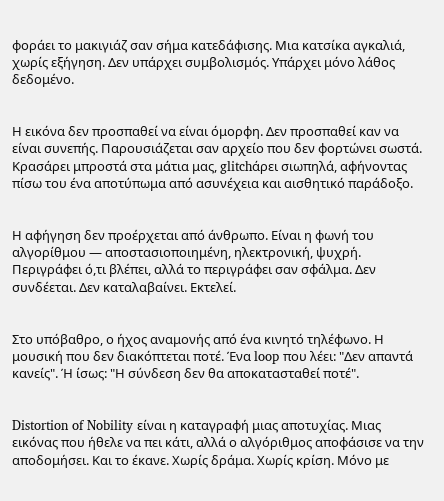φοράει το μακιγιάζ σαν σήμα κατεδάφισης. Μια κατσίκα αγκαλιά, χωρίς εξήγηση. Δεν υπάρχει συμβολισμός. Υπάρχει μόνο λάθος δεδομένο.


Η εικόνα δεν προσπαθεί να είναι όμορφη. Δεν προσπαθεί καν να είναι συνεπής. Παρουσιάζεται σαν αρχείο που δεν φορτώνει σωστά. Κρασάρει μπροστά στα μάτια μας, glitchάρει σιωπηλά, αφήνοντας πίσω του ένα αποτύπωμα από ασυνέχεια και αισθητικό παράδοξο.


Η αφήγηση δεν προέρχεται από άνθρωπο. Είναι η φωνή του αλγορίθμου — αποστασιοποιημένη, ηλεκτρονική, ψυχρή. Περιγράφει ό,τι βλέπει, αλλά το περιγράφει σαν σφάλμα. Δεν συνδέεται. Δεν καταλαβαίνει. Εκτελεί.


Στο υπόβαθρο, ο ήχος αναμονής από ένα κινητό τηλέφωνο. Η μουσική που δεν διακόπτεται ποτέ. Ένα loop που λέει: "Δεν απαντά κανείς". Ή ίσως: "Η σύνδεση δεν θα αποκατασταθεί ποτέ".


Distortion of Nobility είναι η καταγραφή μιας αποτυχίας. Μιας εικόνας που ήθελε να πει κάτι, αλλά ο αλγόριθμος αποφάσισε να την αποδομήσει. Και το έκανε. Χωρίς δράμα. Χωρίς κρίση. Μόνο με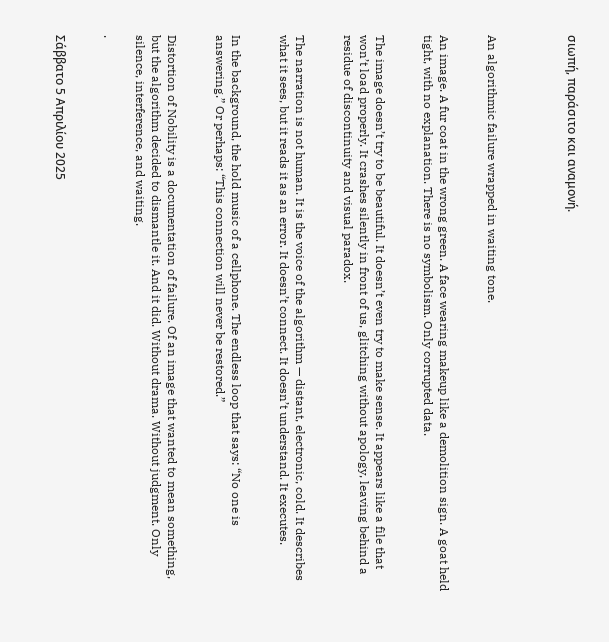σιωπή, παράσιτο και αναμονή.




An algorithmic failure wrapped in waiting tone.


An image. A fur coat in the wrong green. A face wearing makeup like a demolition sign. A goat held tight, with no explanation. There is no symbolism. Only corrupted data.


The image doesn’t try to be beautiful. It doesn’t even try to make sense. It appears like a file that won’t load properly. It crashes silently in front of us, glitching without apology, leaving behind a residue of discontinuity and visual paradox.


The narration is not human. It is the voice of the algorithm — distant, electronic, cold. It describes what it sees, but it reads it as an error. It doesn’t connect. It doesn’t understand. It executes.


In the background, the hold music of a cellphone. The endless loop that says: “No one is answering.” Or perhaps: “This connection will never be restored.”


Distortion of Nobility is a documentation of failure. Of an image that wanted to mean something, but the algorithm decided to dismantle it. And it did. Without drama. Without judgment. Only silence, interference, and waiting.

.


Σάββατο 5 Απριλίου 2025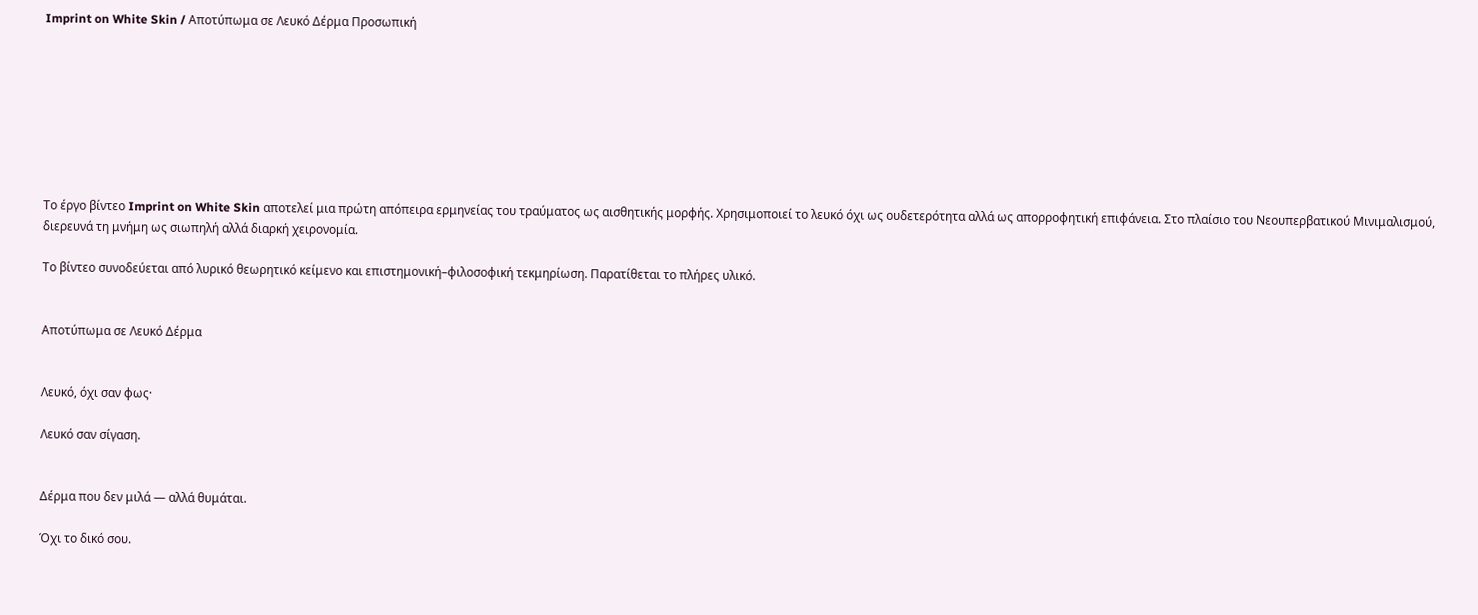Imprint on White Skin / Αποτύπωμα σε Λευκό Δέρμα Προσωπική








Το έργο βίντεο Imprint on White Skin αποτελεί μια πρώτη απόπειρα ερμηνείας του τραύματος ως αισθητικής μορφής. Χρησιμοποιεί το λευκό όχι ως ουδετερότητα αλλά ως απορροφητική επιφάνεια. Στο πλαίσιο του Νεουπερβατικού Μινιμαλισμού, διερευνά τη μνήμη ως σιωπηλή αλλά διαρκή χειρονομία.

Το βίντεο συνοδεύεται από λυρικό θεωρητικό κείμενο και επιστημονική–φιλοσοφική τεκμηρίωση. Παρατίθεται το πλήρες υλικό.


Αποτύπωμα σε Λευκό Δέρμα


Λευκό, όχι σαν φως·

Λευκό σαν σίγαση.


Δέρμα που δεν μιλά — αλλά θυμάται.

Όχι το δικό σου.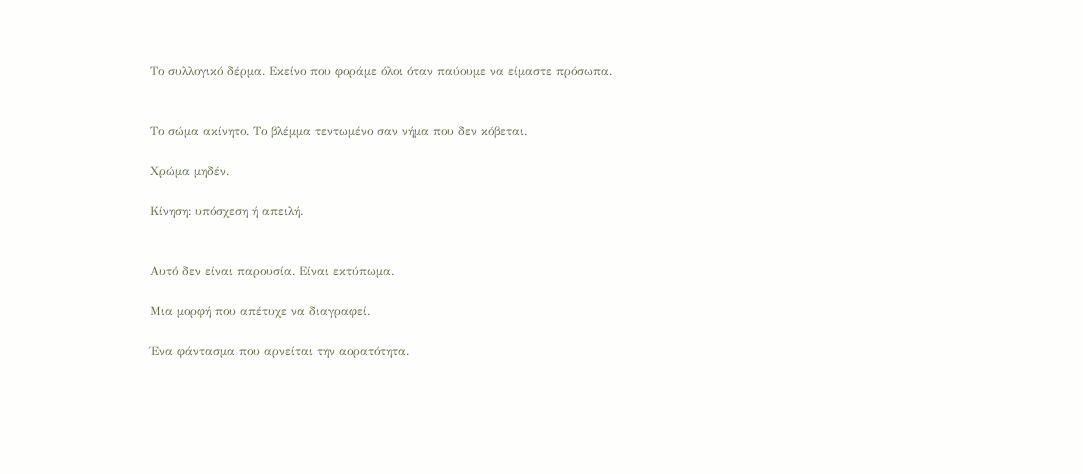Το συλλογικό δέρμα. Εκείνο που φοράμε όλοι όταν παύουμε να είμαστε πρόσωπα.


Το σώμα ακίνητο. Το βλέμμα τεντωμένο σαν νήμα που δεν κόβεται.

Χρώμα μηδέν.

Κίνηση: υπόσχεση ή απειλή.


Αυτό δεν είναι παρουσία. Είναι εκτύπωμα.

Μια μορφή που απέτυχε να διαγραφεί.

Ένα φάντασμα που αρνείται την αορατότητα.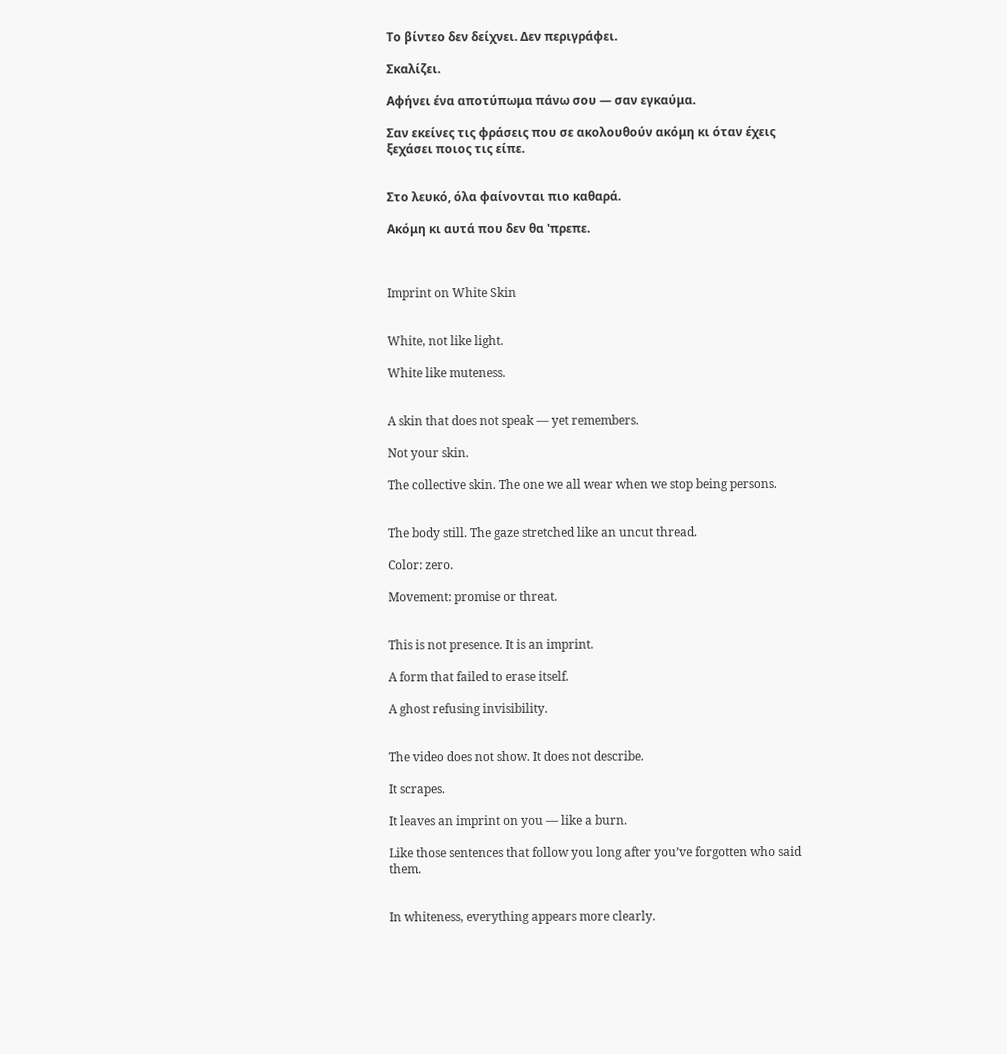Το βίντεο δεν δείχνει. Δεν περιγράφει.

Σκαλίζει.

Αφήνει ένα αποτύπωμα πάνω σου — σαν εγκαύμα.

Σαν εκείνες τις φράσεις που σε ακολουθούν ακόμη κι όταν έχεις ξεχάσει ποιος τις είπε.


Στο λευκό, όλα φαίνονται πιο καθαρά.

Ακόμη κι αυτά που δεν θα 'πρεπε.



Imprint on White Skin


White, not like light.

White like muteness.


A skin that does not speak — yet remembers.

Not your skin.

The collective skin. The one we all wear when we stop being persons.


The body still. The gaze stretched like an uncut thread.

Color: zero.

Movement: promise or threat.


This is not presence. It is an imprint.

A form that failed to erase itself.

A ghost refusing invisibility.


The video does not show. It does not describe.

It scrapes.

It leaves an imprint on you — like a burn.

Like those sentences that follow you long after you’ve forgotten who said them.


In whiteness, everything appears more clearly.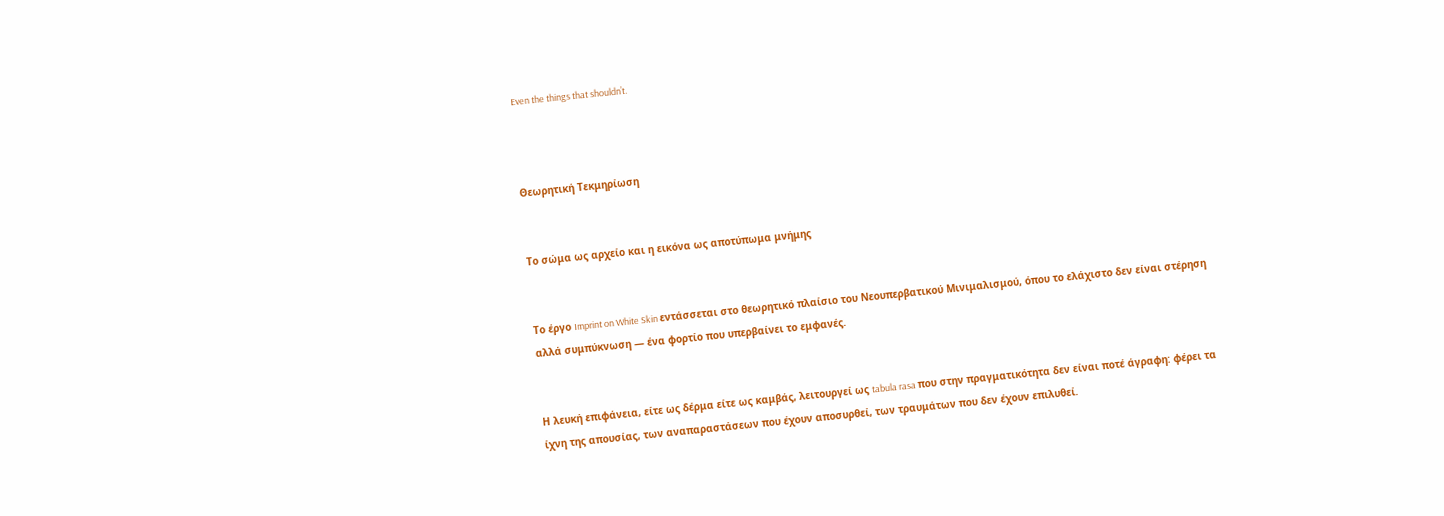Even the things that shouldn’t.



Θεωρητική Τεκμηρίωση


Το σώμα ως αρχείο και η εικόνα ως αποτύπωμα μνήμης


Το έργο Imprint on White Skin εντάσσεται στο θεωρητικό πλαίσιο του Νεουπερβατικού Μινιμαλισμού, όπου το ελάχιστο δεν είναι στέρηση αλλά συμπύκνωση — ένα φορτίο που υπερβαίνει το εμφανές.


Η λευκή επιφάνεια, είτε ως δέρμα είτε ως καμβάς, λειτουργεί ως tabula rasa που στην πραγματικότητα δεν είναι ποτέ άγραφη: φέρει τα ίχνη της απουσίας, των αναπαραστάσεων που έχουν αποσυρθεί, των τραυμάτων που δεν έχουν επιλυθεί.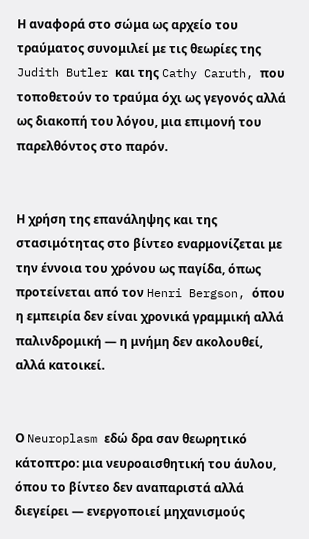Η αναφορά στο σώμα ως αρχείο του τραύματος συνομιλεί με τις θεωρίες της Judith Butler και της Cathy Caruth, που τοποθετούν το τραύμα όχι ως γεγονός αλλά ως διακοπή του λόγου, μια επιμονή του παρελθόντος στο παρόν.


Η χρήση της επανάληψης και της στασιμότητας στο βίντεο εναρμονίζεται με την έννοια του χρόνου ως παγίδα, όπως προτείνεται από τον Henri Bergson, όπου η εμπειρία δεν είναι χρονικά γραμμική αλλά παλινδρομική — η μνήμη δεν ακολουθεί, αλλά κατοικεί.


Ο Neuroplasm εδώ δρα σαν θεωρητικό κάτοπτρο: μια νευροαισθητική του άυλου, όπου το βίντεο δεν αναπαριστά αλλά διεγείρει — ενεργοποιεί μηχανισμούς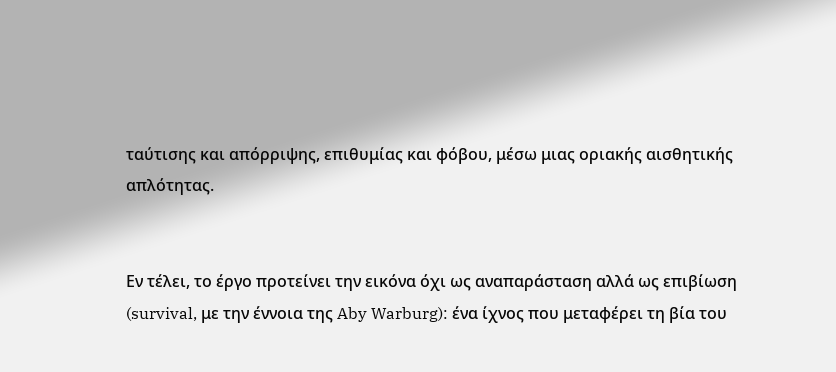ταύτισης και απόρριψης, επιθυμίας και φόβου, μέσω μιας οριακής αισθητικής απλότητας.


Εν τέλει, το έργο προτείνει την εικόνα όχι ως αναπαράσταση αλλά ως επιβίωση (survival, με την έννοια της Aby Warburg): ένα ίχνος που μεταφέρει τη βία του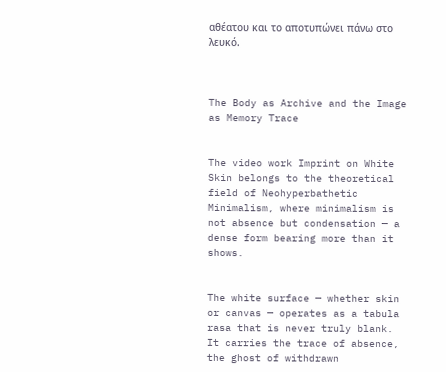αθέατου και το αποτυπώνει πάνω στο λευκό.



The Body as Archive and the Image as Memory Trace


The video work Imprint on White Skin belongs to the theoretical field of Neohyperbathetic Minimalism, where minimalism is not absence but condensation — a dense form bearing more than it shows.


The white surface — whether skin or canvas — operates as a tabula rasa that is never truly blank. It carries the trace of absence, the ghost of withdrawn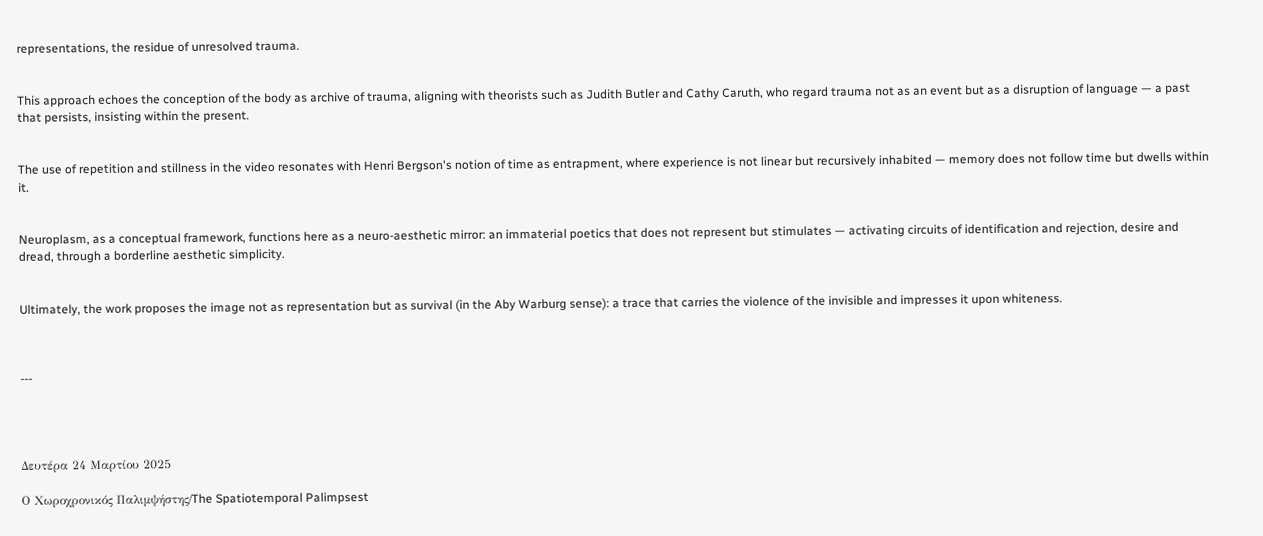representations, the residue of unresolved trauma.


This approach echoes the conception of the body as archive of trauma, aligning with theorists such as Judith Butler and Cathy Caruth, who regard trauma not as an event but as a disruption of language — a past that persists, insisting within the present.


The use of repetition and stillness in the video resonates with Henri Bergson's notion of time as entrapment, where experience is not linear but recursively inhabited — memory does not follow time but dwells within it.


Neuroplasm, as a conceptual framework, functions here as a neuro-aesthetic mirror: an immaterial poetics that does not represent but stimulates — activating circuits of identification and rejection, desire and dread, through a borderline aesthetic simplicity.


Ultimately, the work proposes the image not as representation but as survival (in the Aby Warburg sense): a trace that carries the violence of the invisible and impresses it upon whiteness.



---




Δευτέρα 24 Μαρτίου 2025

Ο Χωροχρονικός Παλιμψήστης/The Spatiotemporal Palimpsest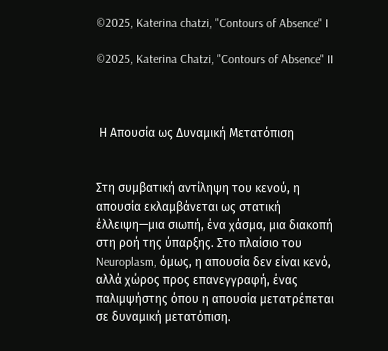©2025, Katerina chatzi, "Contours of Absence" I

©2025, Katerina Chatzi, "Contours of Absence" II



 Η Απουσία ως Δυναμική Μετατόπιση


Στη συμβατική αντίληψη του κενού, η απουσία εκλαμβάνεται ως στατική έλλειψη—μια σιωπή, ένα χάσμα, μια διακοπή στη ροή της ύπαρξης. Στο πλαίσιο του Neuroplasm, όμως, η απουσία δεν είναι κενό, αλλά χώρος προς επανεγγραφή, ένας παλιμψήστης όπου η απουσία μετατρέπεται σε δυναμική μετατόπιση.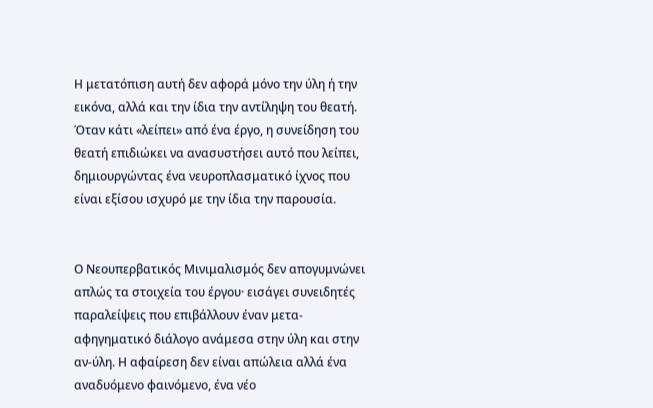Η μετατόπιση αυτή δεν αφορά μόνο την ύλη ή την εικόνα, αλλά και την ίδια την αντίληψη του θεατή. Όταν κάτι «λείπει» από ένα έργο, η συνείδηση του θεατή επιδιώκει να ανασυστήσει αυτό που λείπει, δημιουργώντας ένα νευροπλασματικό ίχνος που είναι εξίσου ισχυρό με την ίδια την παρουσία.


Ο Νεουπερβατικός Μινιμαλισμός δεν απογυμνώνει απλώς τα στοιχεία του έργου· εισάγει συνειδητές παραλείψεις που επιβάλλουν έναν μετα-αφηγηματικό διάλογο ανάμεσα στην ύλη και στην αν-ύλη. Η αφαίρεση δεν είναι απώλεια αλλά ένα αναδυόμενο φαινόμενο, ένα νέο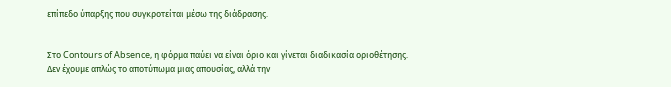επίπεδο ύπαρξης που συγκροτείται μέσω της διάδρασης.


Στο Contours of Absence, η φόρμα παύει να είναι όριο και γίνεται διαδικασία οριοθέτησης. Δεν έχουμε απλώς το αποτύπωμα μιας απουσίας, αλλά την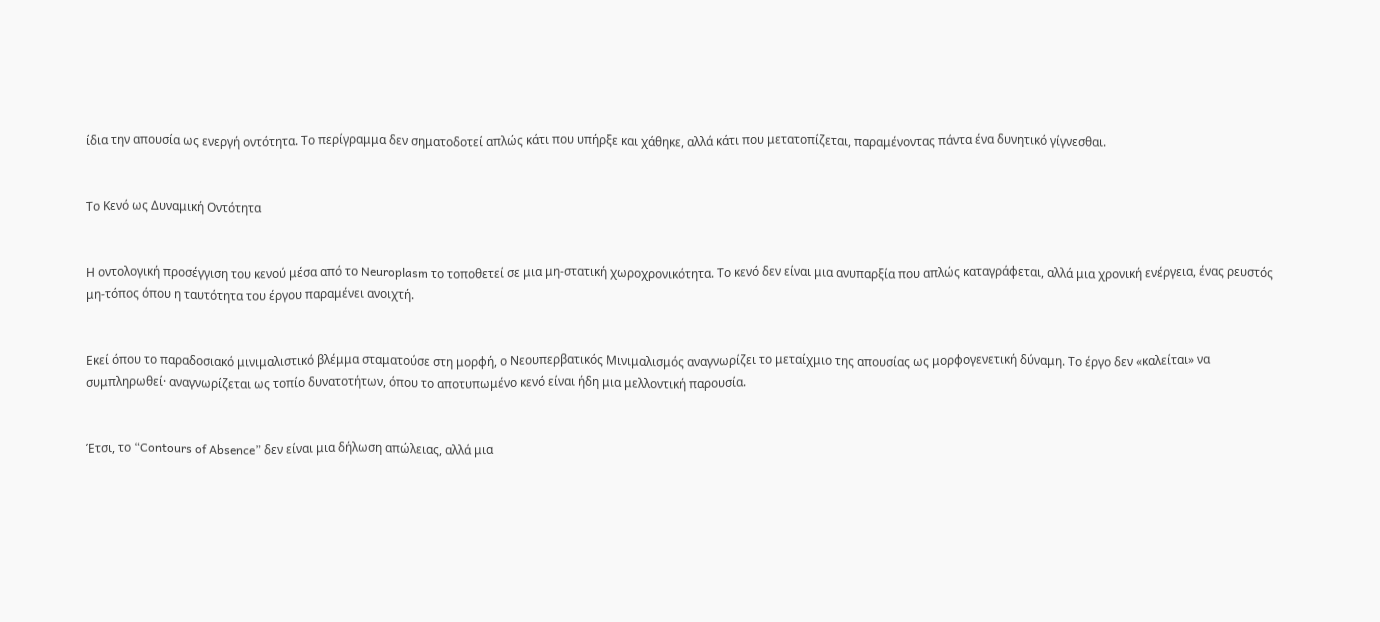ίδια την απουσία ως ενεργή οντότητα. Το περίγραμμα δεν σηματοδοτεί απλώς κάτι που υπήρξε και χάθηκε, αλλά κάτι που μετατοπίζεται, παραμένοντας πάντα ένα δυνητικό γίγνεσθαι.


Το Κενό ως Δυναμική Οντότητα


Η οντολογική προσέγγιση του κενού μέσα από το Neuroplasm το τοποθετεί σε μια μη-στατική χωροχρονικότητα. Το κενό δεν είναι μια ανυπαρξία που απλώς καταγράφεται, αλλά μια χρονική ενέργεια, ένας ρευστός μη-τόπος όπου η ταυτότητα του έργου παραμένει ανοιχτή.


Εκεί όπου το παραδοσιακό μινιμαλιστικό βλέμμα σταματούσε στη μορφή, ο Νεουπερβατικός Μινιμαλισμός αναγνωρίζει το μεταίχμιο της απουσίας ως μορφογενετική δύναμη. Το έργο δεν «καλείται» να συμπληρωθεί· αναγνωρίζεται ως τοπίο δυνατοτήτων, όπου το αποτυπωμένο κενό είναι ήδη μια μελλοντική παρουσία.


Έτσι, το “Contours of Absence” δεν είναι μια δήλωση απώλειας, αλλά μια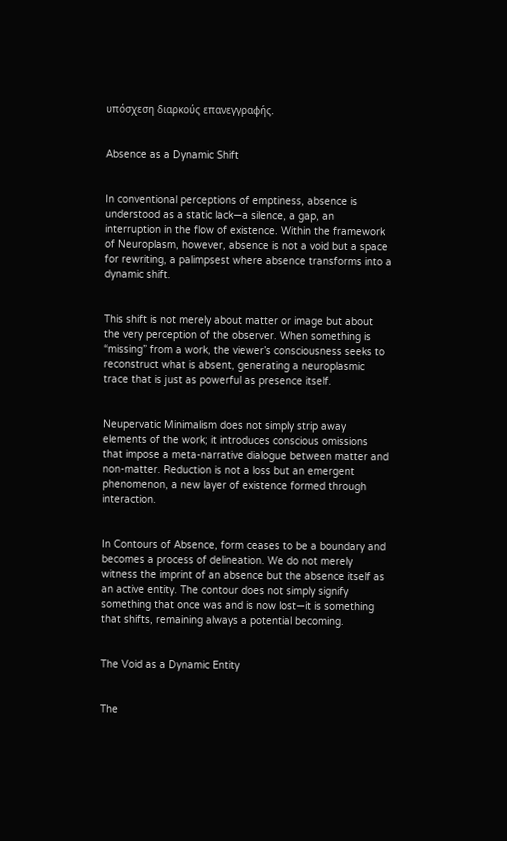υπόσχεση διαρκούς επανεγγραφής.


Absence as a Dynamic Shift


In conventional perceptions of emptiness, absence is understood as a static lack—a silence, a gap, an interruption in the flow of existence. Within the framework of Neuroplasm, however, absence is not a void but a space for rewriting, a palimpsest where absence transforms into a dynamic shift.


This shift is not merely about matter or image but about the very perception of the observer. When something is “missing” from a work, the viewer’s consciousness seeks to reconstruct what is absent, generating a neuroplasmic trace that is just as powerful as presence itself.


Neupervatic Minimalism does not simply strip away elements of the work; it introduces conscious omissions that impose a meta-narrative dialogue between matter and non-matter. Reduction is not a loss but an emergent phenomenon, a new layer of existence formed through interaction.


In Contours of Absence, form ceases to be a boundary and becomes a process of delineation. We do not merely witness the imprint of an absence but the absence itself as an active entity. The contour does not simply signify something that once was and is now lost—it is something that shifts, remaining always a potential becoming.


The Void as a Dynamic Entity


The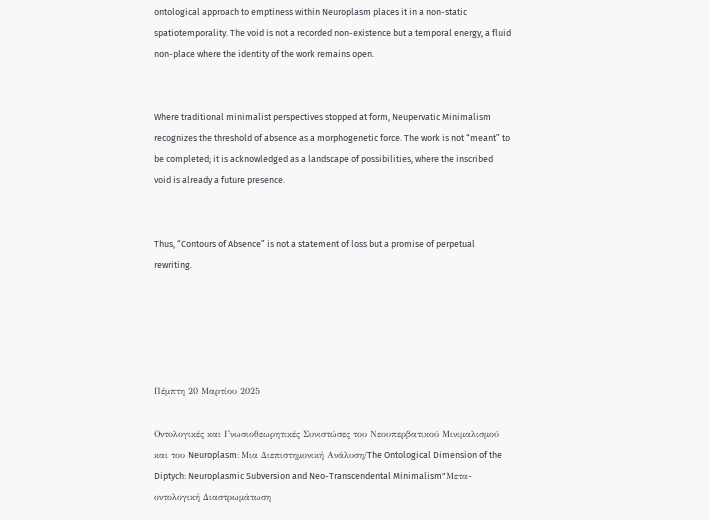ontological approach to emptiness within Neuroplasm places it in a non-static spatiotemporality. The void is not a recorded non-existence but a temporal energy, a fluid non-place where the identity of the work remains open.


Where traditional minimalist perspectives stopped at form, Neupervatic Minimalism recognizes the threshold of absence as a morphogenetic force. The work is not “meant” to be completed; it is acknowledged as a landscape of possibilities, where the inscribed void is already a future presence.


Thus, “Contours of Absence” is not a statement of loss but a promise of perpetual rewriting.





Πέμπτη 20 Μαρτίου 2025

Οντολογικές και Γνωσιοθεωρητικές Συνιστώσες του Νεουπερβατικού Μινιμαλισμού και του Neuroplasm: Μια Διεπιστημονική Ανάλυση/The Ontological Dimension of the Diptych: Neuroplasmic Subversion and Neo-Transcendental Minimalism"Μετα-οντολογική Διαστρωμάτωση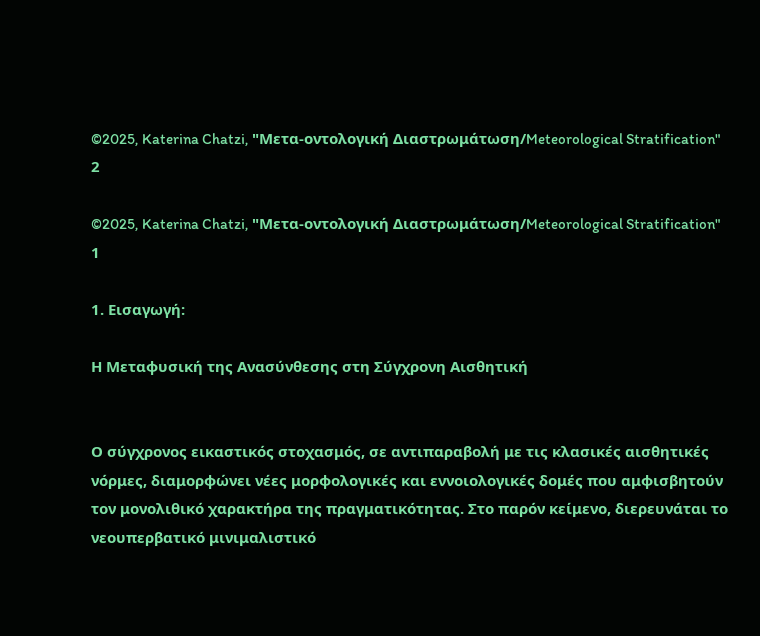©2025, Katerina Chatzi, "Μετα-οντολογική Διαστρωμάτωση/Meteorological Stratification"
2

©2025, Katerina Chatzi, "Μετα-οντολογική Διαστρωμάτωση/Meteorological Stratification"
1

1. Εισαγωγή:

Η Μεταφυσική της Ανασύνθεσης στη Σύγχρονη Αισθητική


Ο σύγχρονος εικαστικός στοχασμός, σε αντιπαραβολή με τις κλασικές αισθητικές νόρμες, διαμορφώνει νέες μορφολογικές και εννοιολογικές δομές που αμφισβητούν τον μονολιθικό χαρακτήρα της πραγματικότητας. Στο παρόν κείμενο, διερευνάται το νεουπερβατικό μινιμαλιστικό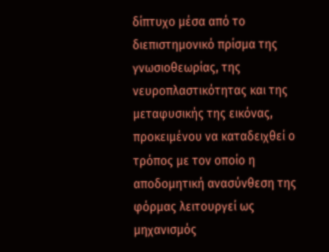δίπτυχο μέσα από το διεπιστημονικό πρίσμα της γνωσιοθεωρίας, της νευροπλαστικότητας και της μεταφυσικής της εικόνας, προκειμένου να καταδειχθεί ο τρόπος με τον οποίο η αποδομητική ανασύνθεση της φόρμας λειτουργεί ως μηχανισμός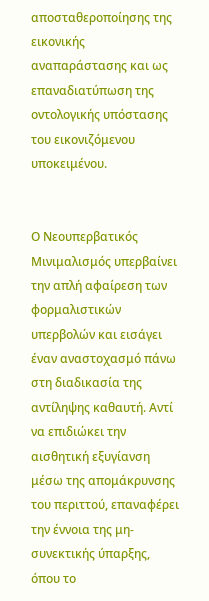αποσταθεροποίησης της εικονικής αναπαράστασης και ως επαναδιατύπωση της οντολογικής υπόστασης του εικονιζόμενου υποκειμένου.


Ο Νεουπερβατικός Μινιμαλισμός υπερβαίνει την απλή αφαίρεση των φορμαλιστικών υπερβολών και εισάγει έναν αναστοχασμό πάνω στη διαδικασία της αντίληψης καθαυτή. Αντί να επιδιώκει την αισθητική εξυγίανση μέσω της απομάκρυνσης του περιττού, επαναφέρει την έννοια της μη-συνεκτικής ύπαρξης, όπου το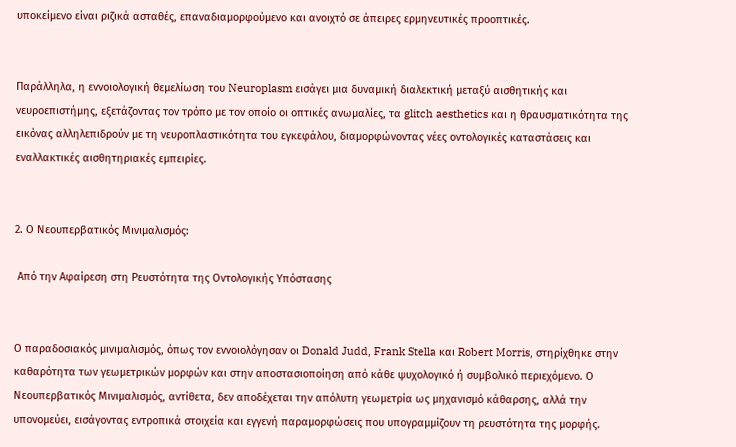υποκείμενο είναι ριζικά ασταθές, επαναδιαμορφούμενο και ανοιχτό σε άπειρες ερμηνευτικές προοπτικές.


Παράλληλα, η εννοιολογική θεμελίωση του Neuroplasm εισάγει μια δυναμική διαλεκτική μεταξύ αισθητικής και νευροεπιστήμης, εξετάζοντας τον τρόπο με τον οποίο οι οπτικές ανωμαλίες, τα glitch aesthetics και η θραυσματικότητα της εικόνας αλληλεπιδρούν με τη νευροπλαστικότητα του εγκεφάλου, διαμορφώνοντας νέες οντολογικές καταστάσεις και εναλλακτικές αισθητηριακές εμπειρίες.


2. Ο Νεουπερβατικός Μινιμαλισμός:

 Από την Αφαίρεση στη Ρευστότητα της Οντολογικής Υπόστασης


Ο παραδοσιακός μινιμαλισμός, όπως τον εννοιολόγησαν οι Donald Judd, Frank Stella και Robert Morris, στηρίχθηκε στην καθαρότητα των γεωμετρικών μορφών και στην αποστασιοποίηση από κάθε ψυχολογικό ή συμβολικό περιεχόμενο. Ο Νεουπερβατικός Μινιμαλισμός, αντίθετα, δεν αποδέχεται την απόλυτη γεωμετρία ως μηχανισμό κάθαρσης, αλλά την υπονομεύει, εισάγοντας εντροπικά στοιχεία και εγγενή παραμορφώσεις που υπογραμμίζουν τη ρευστότητα της μορφής.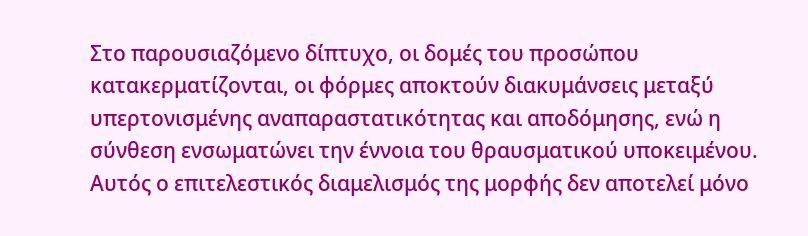Στο παρουσιαζόμενο δίπτυχο, οι δομές του προσώπου κατακερματίζονται, οι φόρμες αποκτούν διακυμάνσεις μεταξύ υπερτονισμένης αναπαραστατικότητας και αποδόμησης, ενώ η σύνθεση ενσωματώνει την έννοια του θραυσματικού υποκειμένου. Αυτός ο επιτελεστικός διαμελισμός της μορφής δεν αποτελεί μόνο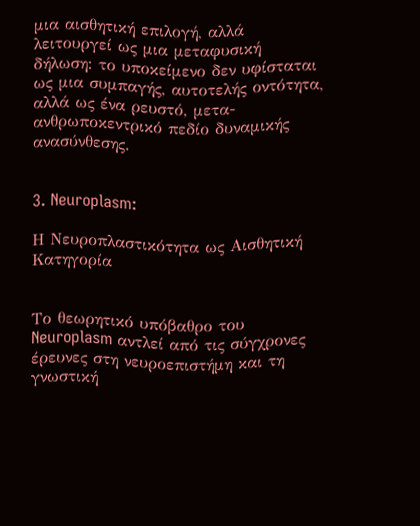μια αισθητική επιλογή, αλλά λειτουργεί ως μια μεταφυσική δήλωση: το υποκείμενο δεν υφίσταται ως μια συμπαγής, αυτοτελής οντότητα, αλλά ως ένα ρευστό, μετα-ανθρωποκεντρικό πεδίο δυναμικής ανασύνθεσης.


3. Neuroplasm:

Η Νευροπλαστικότητα ως Αισθητική Κατηγορία


Το θεωρητικό υπόβαθρο του Neuroplasm αντλεί από τις σύγχρονες έρευνες στη νευροεπιστήμη και τη γνωστική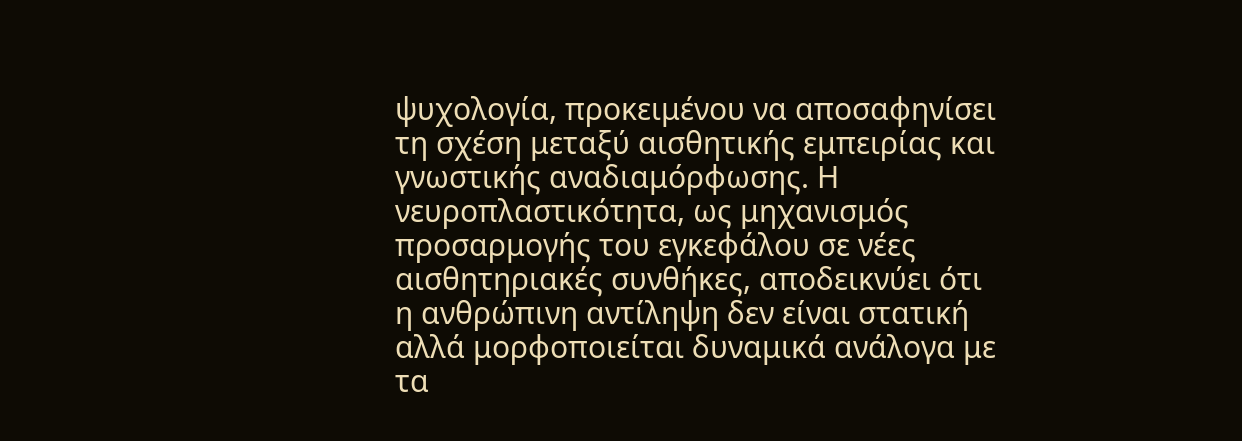ψυχολογία, προκειμένου να αποσαφηνίσει τη σχέση μεταξύ αισθητικής εμπειρίας και γνωστικής αναδιαμόρφωσης. Η νευροπλαστικότητα, ως μηχανισμός προσαρμογής του εγκεφάλου σε νέες αισθητηριακές συνθήκες, αποδεικνύει ότι η ανθρώπινη αντίληψη δεν είναι στατική αλλά μορφοποιείται δυναμικά ανάλογα με τα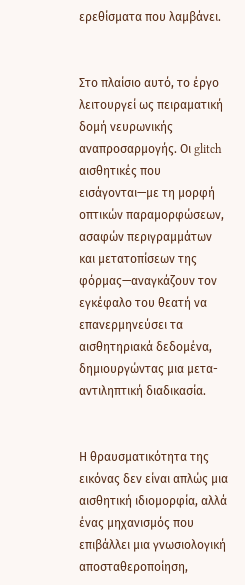ερεθίσματα που λαμβάνει.


Στο πλαίσιο αυτό, το έργο λειτουργεί ως πειραματική δομή νευρωνικής αναπροσαρμογής. Οι glitch αισθητικές που εισάγονται—με τη μορφή οπτικών παραμορφώσεων, ασαφών περιγραμμάτων και μετατοπίσεων της φόρμας—αναγκάζουν τον εγκέφαλο του θεατή να επανερμηνεύσει τα αισθητηριακά δεδομένα, δημιουργώντας μια μετα-αντιληπτική διαδικασία.


Η θραυσματικότητα της εικόνας δεν είναι απλώς μια αισθητική ιδιομορφία, αλλά ένας μηχανισμός που επιβάλλει μια γνωσιολογική αποσταθεροποίηση,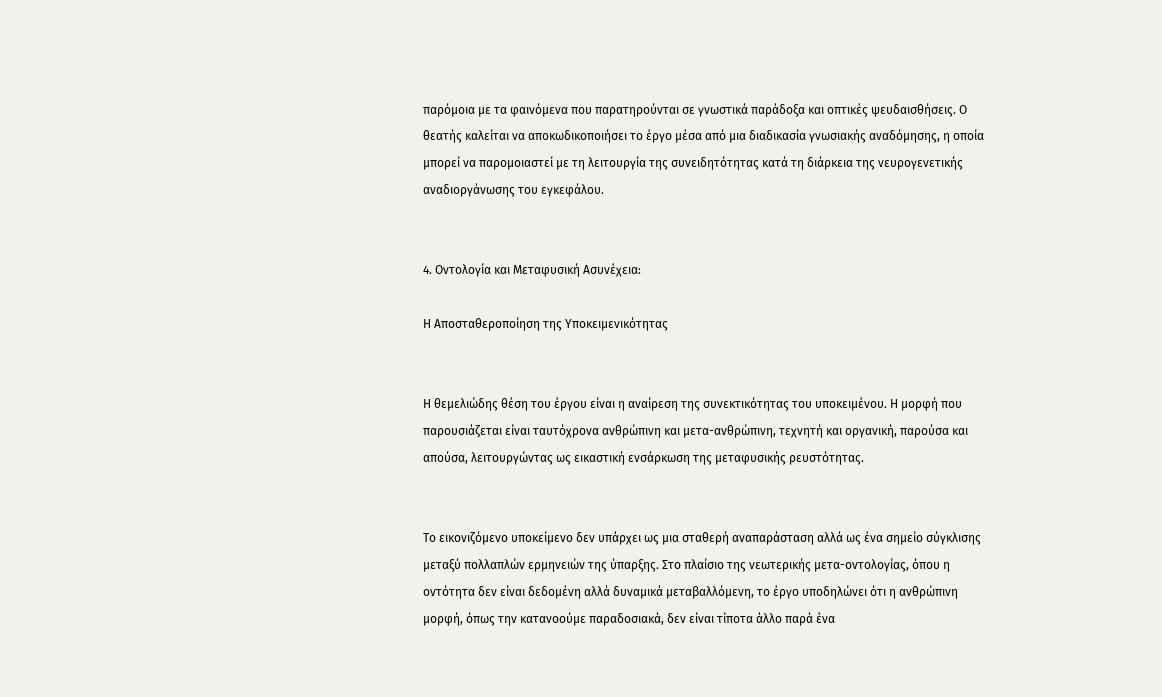παρόμοια με τα φαινόμενα που παρατηρούνται σε γνωστικά παράδοξα και οπτικές ψευδαισθήσεις. Ο θεατής καλείται να αποκωδικοποιήσει το έργο μέσα από μια διαδικασία γνωσιακής αναδόμησης, η οποία μπορεί να παρομοιαστεί με τη λειτουργία της συνειδητότητας κατά τη διάρκεια της νευρογενετικής αναδιοργάνωσης του εγκεφάλου.


4. Οντολογία και Μεταφυσική Ασυνέχεια:

Η Αποσταθεροποίηση της Υποκειμενικότητας


Η θεμελιώδης θέση του έργου είναι η αναίρεση της συνεκτικότητας του υποκειμένου. Η μορφή που παρουσιάζεται είναι ταυτόχρονα ανθρώπινη και μετα-ανθρώπινη, τεχνητή και οργανική, παρούσα και απούσα, λειτουργώντας ως εικαστική ενσάρκωση της μεταφυσικής ρευστότητας.


Το εικονιζόμενο υποκείμενο δεν υπάρχει ως μια σταθερή αναπαράσταση αλλά ως ένα σημείο σύγκλισης μεταξύ πολλαπλών ερμηνειών της ύπαρξης. Στο πλαίσιο της νεωτερικής μετα-οντολογίας, όπου η οντότητα δεν είναι δεδομένη αλλά δυναμικά μεταβαλλόμενη, το έργο υποδηλώνει ότι η ανθρώπινη μορφή, όπως την κατανοούμε παραδοσιακά, δεν είναι τίποτα άλλο παρά ένα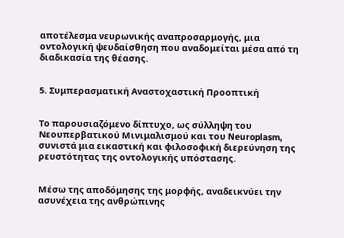αποτέλεσμα νευρωνικής αναπροσαρμογής, μια οντολογική ψευδαίσθηση που αναδομείται μέσα από τη διαδικασία της θέασης.


5. Συμπερασματική Αναστοχαστική Προοπτική


Το παρουσιαζόμενο δίπτυχο, ως σύλληψη του Νεουπερβατικού Μινιμαλισμού και του Neuroplasm, συνιστά μια εικαστική και φιλοσοφική διερεύνηση της ρευστότητας της οντολογικής υπόστασης.


Μέσω της αποδόμησης της μορφής, αναδεικνύει την ασυνέχεια της ανθρώπινης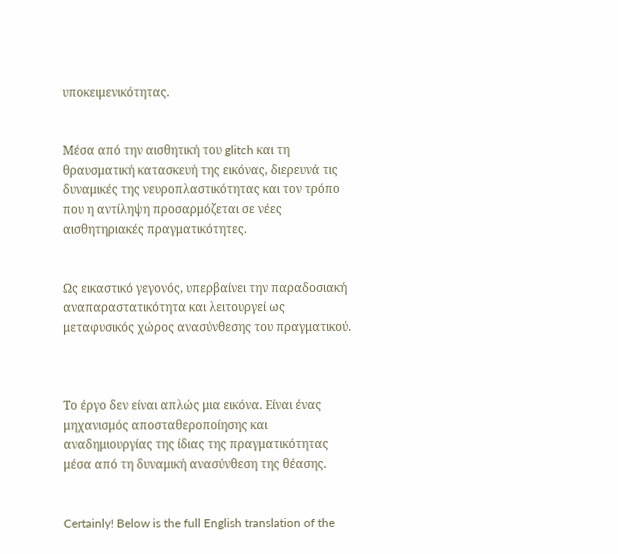υποκειμενικότητας.


Μέσα από την αισθητική του glitch και τη θραυσματική κατασκευή της εικόνας, διερευνά τις δυναμικές της νευροπλαστικότητας και τον τρόπο που η αντίληψη προσαρμόζεται σε νέες αισθητηριακές πραγματικότητες.


Ως εικαστικό γεγονός, υπερβαίνει την παραδοσιακή αναπαραστατικότητα και λειτουργεί ως μεταφυσικός χώρος ανασύνθεσης του πραγματικού.



Το έργο δεν είναι απλώς μια εικόνα. Είναι ένας μηχανισμός αποσταθεροποίησης και αναδημιουργίας της ίδιας της πραγματικότητας μέσα από τη δυναμική ανασύνθεση της θέασης.


Certainly! Below is the full English translation of the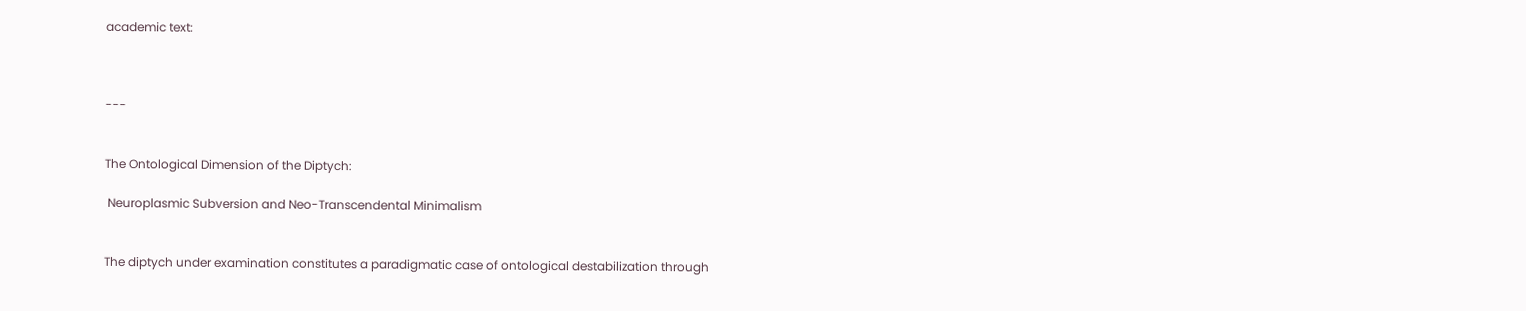academic text:



---


The Ontological Dimension of the Diptych:

 Neuroplasmic Subversion and Neo-Transcendental Minimalism


The diptych under examination constitutes a paradigmatic case of ontological destabilization through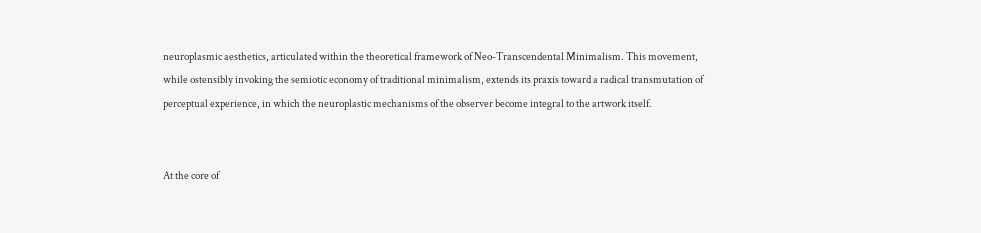neuroplasmic aesthetics, articulated within the theoretical framework of Neo-Transcendental Minimalism. This movement, while ostensibly invoking the semiotic economy of traditional minimalism, extends its praxis toward a radical transmutation of perceptual experience, in which the neuroplastic mechanisms of the observer become integral to the artwork itself.


At the core of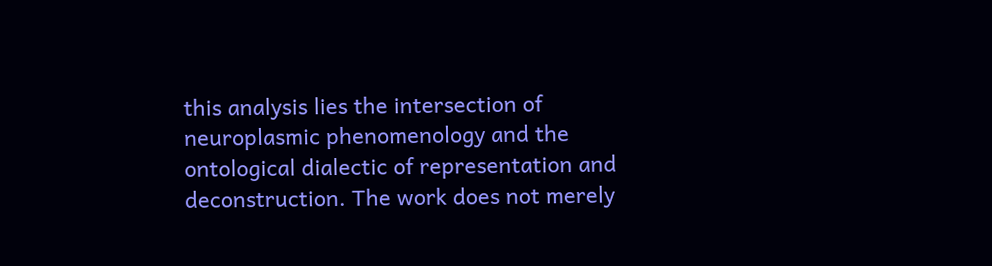this analysis lies the intersection of neuroplasmic phenomenology and the ontological dialectic of representation and deconstruction. The work does not merely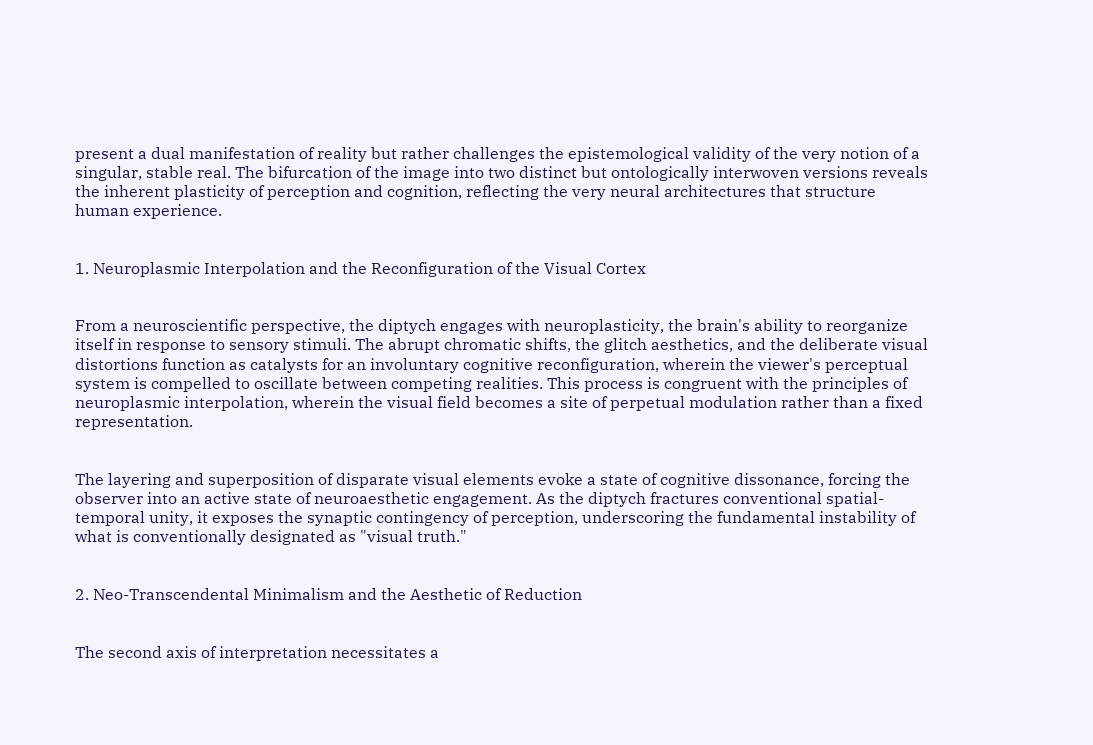present a dual manifestation of reality but rather challenges the epistemological validity of the very notion of a singular, stable real. The bifurcation of the image into two distinct but ontologically interwoven versions reveals the inherent plasticity of perception and cognition, reflecting the very neural architectures that structure human experience.


1. Neuroplasmic Interpolation and the Reconfiguration of the Visual Cortex


From a neuroscientific perspective, the diptych engages with neuroplasticity, the brain's ability to reorganize itself in response to sensory stimuli. The abrupt chromatic shifts, the glitch aesthetics, and the deliberate visual distortions function as catalysts for an involuntary cognitive reconfiguration, wherein the viewer's perceptual system is compelled to oscillate between competing realities. This process is congruent with the principles of neuroplasmic interpolation, wherein the visual field becomes a site of perpetual modulation rather than a fixed representation.


The layering and superposition of disparate visual elements evoke a state of cognitive dissonance, forcing the observer into an active state of neuroaesthetic engagement. As the diptych fractures conventional spatial-temporal unity, it exposes the synaptic contingency of perception, underscoring the fundamental instability of what is conventionally designated as "visual truth."


2. Neo-Transcendental Minimalism and the Aesthetic of Reduction


The second axis of interpretation necessitates a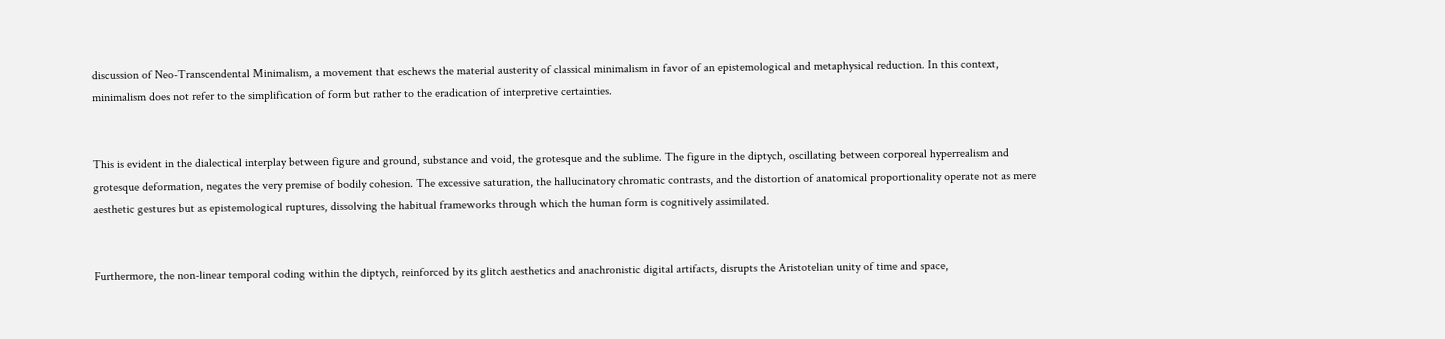discussion of Neo-Transcendental Minimalism, a movement that eschews the material austerity of classical minimalism in favor of an epistemological and metaphysical reduction. In this context, minimalism does not refer to the simplification of form but rather to the eradication of interpretive certainties.


This is evident in the dialectical interplay between figure and ground, substance and void, the grotesque and the sublime. The figure in the diptych, oscillating between corporeal hyperrealism and grotesque deformation, negates the very premise of bodily cohesion. The excessive saturation, the hallucinatory chromatic contrasts, and the distortion of anatomical proportionality operate not as mere aesthetic gestures but as epistemological ruptures, dissolving the habitual frameworks through which the human form is cognitively assimilated.


Furthermore, the non-linear temporal coding within the diptych, reinforced by its glitch aesthetics and anachronistic digital artifacts, disrupts the Aristotelian unity of time and space,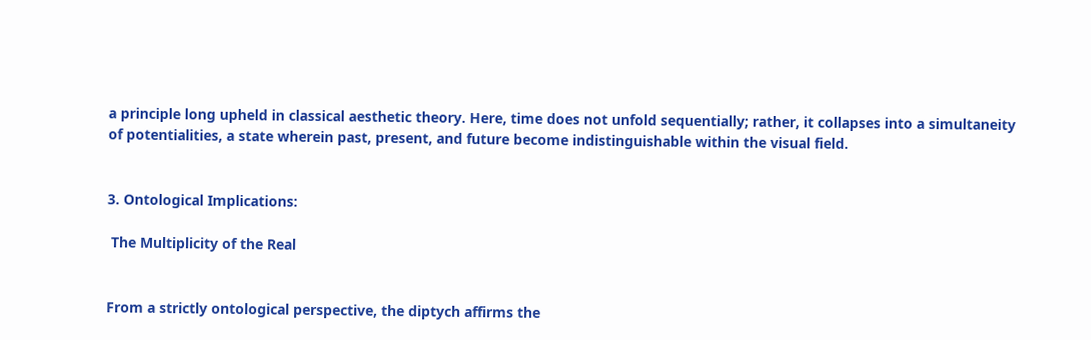a principle long upheld in classical aesthetic theory. Here, time does not unfold sequentially; rather, it collapses into a simultaneity of potentialities, a state wherein past, present, and future become indistinguishable within the visual field.


3. Ontological Implications:

 The Multiplicity of the Real


From a strictly ontological perspective, the diptych affirms the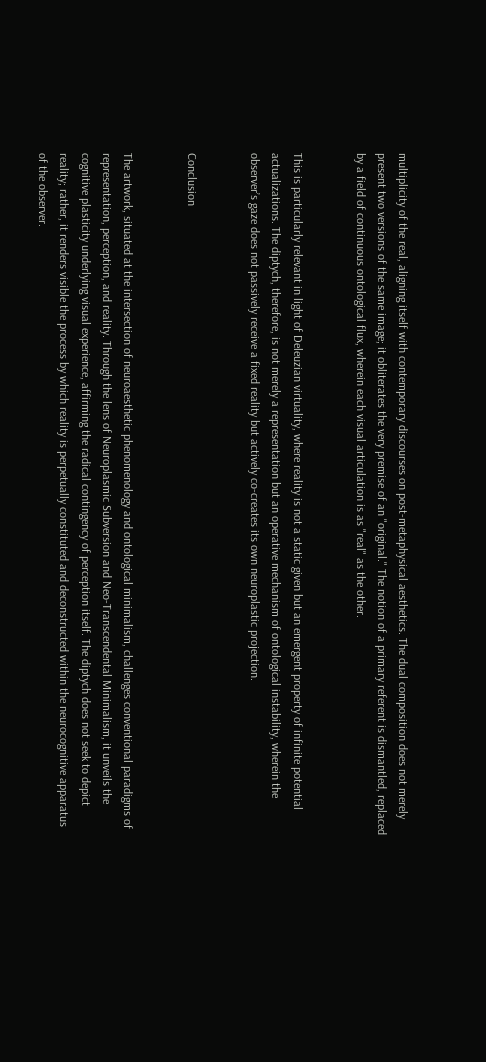multiplicity of the real, aligning itself with contemporary discourses on post-metaphysical aesthetics. The dual composition does not merely present two versions of the same image; it obliterates the very premise of an "original." The notion of a primary referent is dismantled, replaced by a field of continuous ontological flux, wherein each visual articulation is as "real" as the other.


This is particularly relevant in light of Deleuzian virtuality, where reality is not a static given but an emergent property of infinite potential actualizations. The diptych, therefore, is not merely a representation but an operative mechanism of ontological instability, wherein the observer’s gaze does not passively receive a fixed reality but actively co-creates its own neuroplastic projection.


Conclusion


The artwork, situated at the intersection of neuroaesthetic phenomenology and ontological minimalism, challenges conventional paradigms of representation, perception, and reality. Through the lens of Neuroplasmic Subversion and Neo-Transcendental Minimalism, it unveils the cognitive plasticity underlying visual experience, affirming the radical contingency of perception itself. The diptych does not seek to depict reality; rather, it renders visible the process by which reality is perpetually constituted and deconstructed within the neurocognitive apparatus of the observer.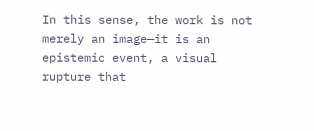In this sense, the work is not merely an image—it is an epistemic event, a visual rupture that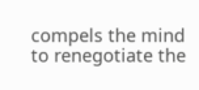compels the mind to renegotiate the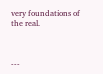very foundations of the real.



---